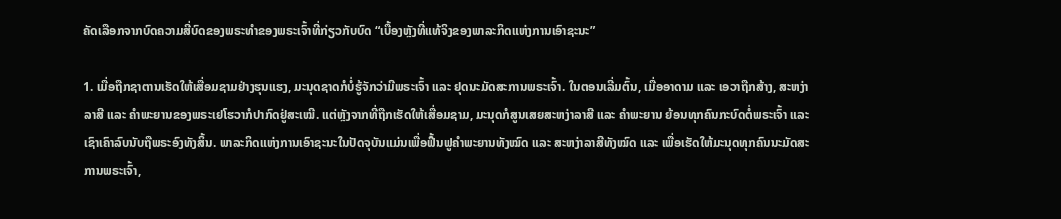ຄັດເລືອກຈາກບົດຄວາມສີ່ບົດຂອງພຣະທຳຂອງພຣະເຈົ້າທີ່ກ່ຽວກັບບົດ “ເບື້ອງຫຼັງທີ່ແທ້ຈິງຂອງພາລະກິດແຫ່ງການເອົາຊະນະ”

1. ເມື່ອຖືກຊາຕານເຮັດໃຫ້ເສື່ອມຊາມຢ່າງຮຸນແຮງ, ມະນຸດຊາດກໍບໍ່ຮູ້ຈັກວ່າມີພຣະເຈົ້າ ແລະ ຢຸດນະມັດສະການພຣະເຈົ້າ. ໃນຕອນເລີ່ມຕົ້ນ, ເມື່ອອາດາມ ແລະ ເອວາຖືກສ້າງ, ສະຫງ່າລາສີ ແລະ ຄຳພະຍານຂອງພຣະເຢໂຮວາກໍປາກົດຢູ່ສະເໝີ. ແຕ່ຫຼັງຈາກທີ່ຖືກເຮັດໃຫ້ເສື່ອມຊາມ, ມະນຸດກໍສູນເສຍສະຫງ່າລາສີ ແລະ ຄຳພະຍານ ຍ້ອນທຸກຄົນກະບົດຕໍ່ພຣະເຈົ້າ ແລະ ເຊົາເຄົາລົບນັບຖືພຣະອົງທັງສິ້ນ. ພາລະກິດແຫ່ງການເອົາຊະນະໃນປັດຈຸບັນແມ່ນເພື່ອຟື້ນຟູຄຳພະຍານທັງໝົດ ແລະ ສະຫງ່າລາສີທັງໝົດ ແລະ ເພື່ອເຮັດໃຫ້ມະນຸດທຸກຄົນນະມັດສະການພຣະເຈົ້າ,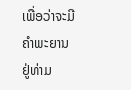ເພື່ອວ່າຈະມີຄຳພະຍານຢູ່ທ່າມ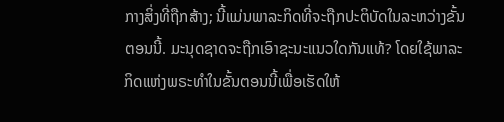ກາງສິ່ງທີ່ຖືກສ້າງ; ນີ້ແມ່ນພາລະກິດທີ່ຈະຖືກປະຕິບັດໃນລະຫວ່າງຂັ້ນຕອນນີ້. ມະນຸດຊາດຈະຖືກເອົາຊະນະແນວໃດກັນແທ້? ໂດຍໃຊ້ພາລະກິດແຫ່ງພຣະທຳໃນຂັ້ນຕອນນີ້ເພື່ອເຮັດໃຫ້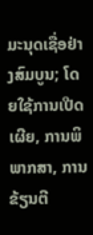ມະນຸດເຊື່ອຢ່າງສົມບູນ; ໂດຍໃຊ້ການເປີດເຜີຍ, ການພິພາກສາ, ການຂ້ຽນຕີ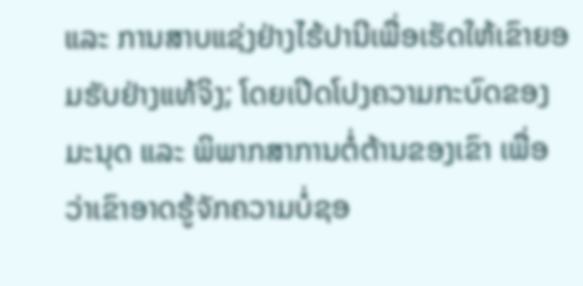ແລະ ການສາບແຊ່ງຢ່າງໄຮ້ປານີເພື່ອເຮັດໃຫ້ເຂົາຍອມຮັບຢ່າງແທ້ຈິງ; ໂດຍເປີດໂປງຄວາມກະບົດຂອງມະນຸດ ແລະ ພິພາກສາການຕໍ່ຕ້ານຂອງເຂົາ ເພື່ອວ່າເຂົາອາດຮູ້ຈັກຄວາມບໍ່ຊອ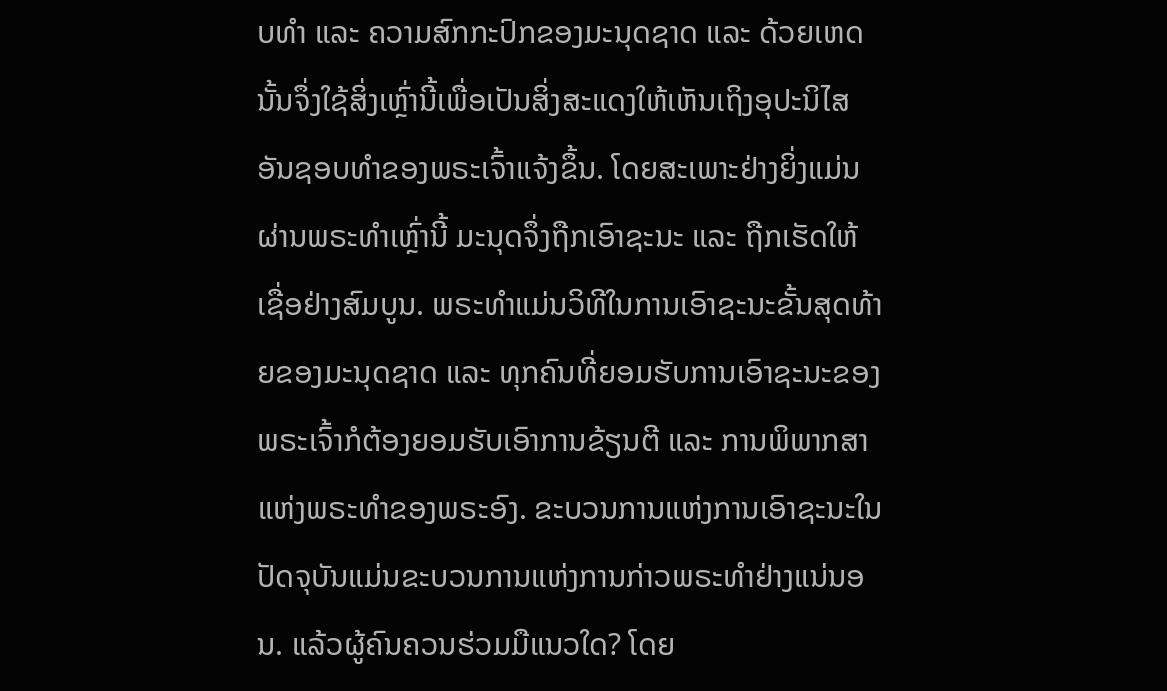ບທຳ ແລະ ຄວາມສົກກະປົກຂອງມະນຸດຊາດ ແລະ ດ້ວຍເຫດນັ້ນຈຶ່ງໃຊ້ສິ່ງເຫຼົ່ານີ້ເພື່ອເປັນສິ່ງສະແດງໃຫ້ເຫັນເຖິງອຸປະນິໄສອັນຊອບທຳຂອງພຣະເຈົ້າແຈ້ງຂຶ້ນ. ໂດຍສະເພາະຢ່າງຍິ່ງແມ່ນຜ່ານພຣະທຳເຫຼົ່ານີ້ ມະນຸດຈຶ່ງຖືກເອົາຊະນະ ແລະ ຖືກເຮັດໃຫ້ເຊື່ອຢ່າງສົມບູນ. ພຣະທຳແມ່ນວິທີໃນການເອົາຊະນະຂັ້ນສຸດທ້າຍຂອງມະນຸດຊາດ ແລະ ທຸກຄົນທີ່ຍອມຮັບການເອົາຊະນະຂອງພຣະເຈົ້າກໍຕ້ອງຍອມຮັບເອົາການຂ້ຽນຕີ ແລະ ການພິພາກສາແຫ່ງພຣະທຳຂອງພຣະອົງ. ຂະບວນການແຫ່ງການເອົາຊະນະໃນປັດຈຸບັນແມ່ນຂະບວນການແຫ່ງການກ່າວພຣະທຳຢ່າງແນ່ນອນ. ແລ້ວຜູ້ຄົນຄວນຮ່ວມມືແນວໃດ? ໂດຍ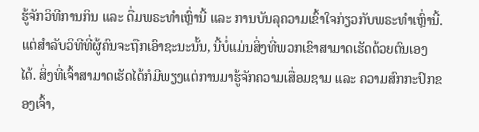ຮູ້ຈັກວິທີການກິນ ແລະ ດື່ມພຣະທຳເຫຼົ່ານີ້ ແລະ ການບັນລຸຄວາມເຂົ້າໃຈກ່ຽວກັບພຣະທຳເຫຼົ່ານີ້. ແຕ່ສຳລັບວິທີທີ່ຜູ້ຄົນຈະຖືກເອົາຊະນະນັ້ນ, ນີ້ບໍ່ແມ່ນສິ່ງທີ່ພວກເຂົາສາມາດເຮັດດ້ວຍຕົນເອງໄດ້. ສິ່ງທີ່ເຈົ້າສາມາດເຮັດໄດ້ກໍມີພຽງແຕ່ການມາຮູ້ຈັກຄວາມເສື່ອມຊາມ ແລະ ຄວາມສົກກະປົກຂອງເຈົ້າ,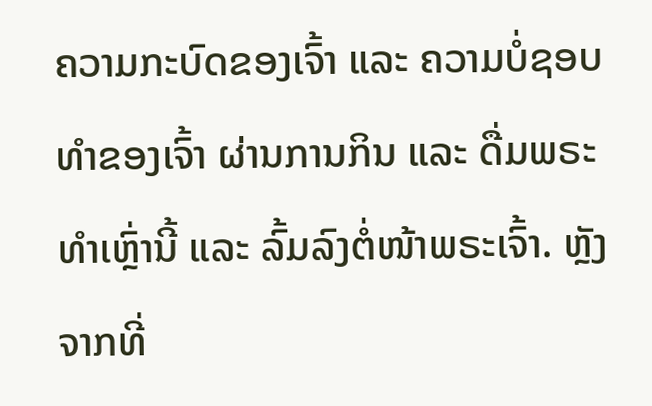ຄວາມກະບົດຂອງເຈົ້າ ແລະ ຄວາມບໍ່ຊອບທຳຂອງເຈົ້າ ຜ່ານການກິນ ແລະ ດື່ມພຣະທຳເຫຼົ່ານີ້ ແລະ ລົ້ມລົງຕໍ່ໜ້າພຣະເຈົ້າ. ຫຼັງຈາກທີ່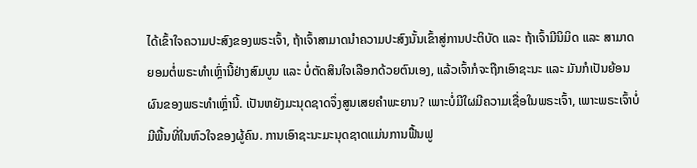ໄດ້ເຂົ້າໃຈຄວາມປະສົງຂອງພຣະເຈົ້າ, ຖ້າເຈົ້າສາມາດນໍາຄວາມປະສົງນັ້ນເຂົ້າສູ່ການປະຕິບັດ ແລະ ຖ້າເຈົ້າມີນິມິດ ແລະ ສາມາດຍອມຕໍ່ພຣະທຳເຫຼົ່ານີ້ຢ່າງສົມບູນ ແລະ ບໍ່ຕັດສິນໃຈເລືອກດ້ວຍຕົນເອງ, ແລ້ວເຈົ້າກໍຈະຖືກເອົາຊະນະ ແລະ ມັນກໍເປັນຍ້ອນຜົນຂອງພຣະທຳເຫຼົ່ານີ້. ເປັນຫຍັງມະນຸດຊາດຈຶ່ງສູນເສຍຄຳພະຍານ? ເພາະບໍ່ມີໃຜມີຄວາມເຊື່ອໃນພຣະເຈົ້າ, ເພາະພຣະເຈົ້າບໍ່ມີພື້ນທີ່ໃນຫົວໃຈຂອງຜູ້ຄົນ. ການເອົາຊະນະມະນຸດຊາດແມ່ນການຟື້ນຟູ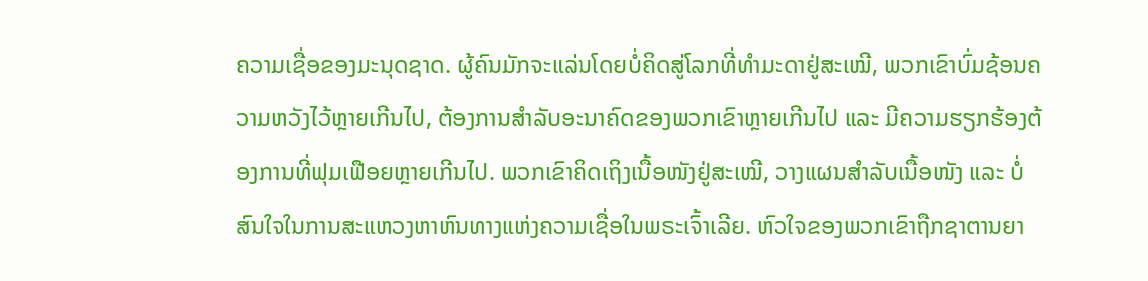ຄວາມເຊື່ອຂອງມະນຸດຊາດ. ຜູ້ຄົນມັກຈະແລ່ນໂດຍບໍ່ຄິດສູ່ໂລກທີ່ທຳມະດາຢູ່ສະເໝີ, ພວກເຂົາບົ່ມຊ້ອນຄວາມຫວັງໄວ້ຫຼາຍເກີນໄປ, ຕ້ອງການສຳລັບອະນາຄົດຂອງພວກເຂົາຫຼາຍເກີນໄປ ແລະ ມີຄວາມຮຽກຮ້ອງຕ້ອງການທີ່ຟຸມເຟືອຍຫຼາຍເກີນໄປ. ພວກເຂົາຄິດເຖິງເນື້ອໜັງຢູ່ສະເໝີ, ວາງແຜນສຳລັບເນື້ອໜັງ ແລະ ບໍ່ສົນໃຈໃນການສະແຫວງຫາຫົນທາງແຫ່ງຄວາມເຊື່ອໃນພຣະເຈົ້າເລີຍ. ຫົວໃຈຂອງພວກເຂົາຖືກຊາຕານຍາ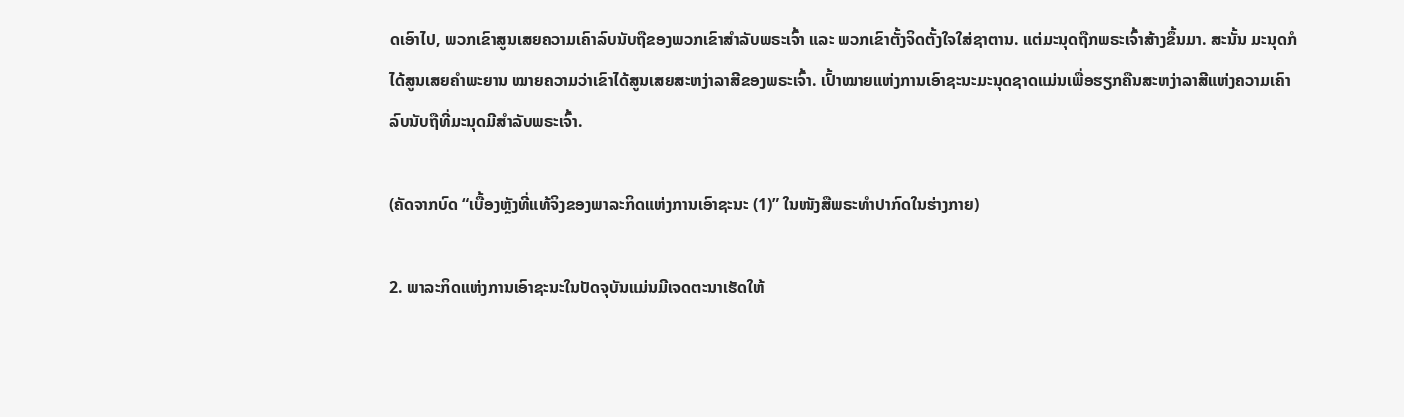ດເອົາໄປ, ພວກເຂົາສູນເສຍຄວາມເຄົາລົບນັບຖືຂອງພວກເຂົາສຳລັບພຣະເຈົ້າ ແລະ ພວກເຂົາຕັ້ງຈິດຕັ້ງໃຈໃສ່ຊາຕານ. ແຕ່ມະນຸດຖືກພຣະເຈົ້າສ້າງຂຶ້ນມາ. ສະນັ້ນ ມະນຸດກໍໄດ້ສູນເສຍຄຳພະຍານ ໝາຍຄວາມວ່າເຂົາໄດ້ສູນເສຍສະຫງ່າລາສີຂອງພຣະເຈົ້າ. ເປົ້າໝາຍແຫ່ງການເອົາຊະນະມະນຸດຊາດແມ່ນເພື່ອຮຽກຄືນສະຫງ່າລາສີແຫ່ງຄວາມເຄົາລົບນັບຖືທີ່ມະນຸດມີສຳລັບພຣະເຈົ້າ.

(ຄັດຈາກບົດ “ເບື້ອງຫຼັງທີ່ແທ້ຈິງຂອງພາລະກິດແຫ່ງການເອົາຊະນະ (1)” ໃນໜັງສືພຣະທໍາປາກົດໃນຮ່າງກາຍ)

2. ພາລະກິດແຫ່ງການເອົາຊະນະໃນປັດຈຸບັນແມ່ນມີເຈດຕະນາເຮັດໃຫ້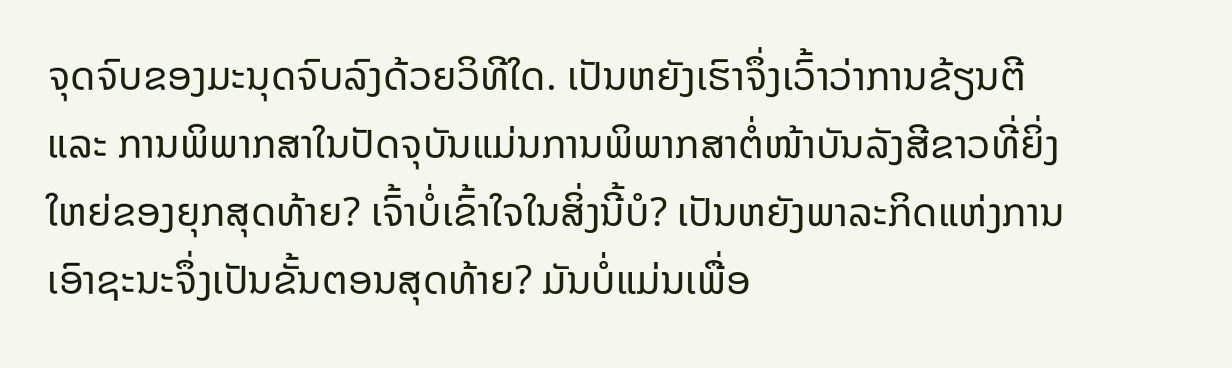ຈຸດຈົບຂອງມະນຸດຈົບລົງດ້ວຍວິທີໃດ. ເປັນຫຍັງເຮົາຈຶ່ງເວົ້າວ່າການຂ້ຽນຕີ ແລະ ການພິພາກສາໃນປັດຈຸບັນແມ່ນການພິພາກສາຕໍ່ໜ້າບັນລັງສີຂາວທີ່ຍິ່ງໃຫຍ່ຂອງຍຸກສຸດທ້າຍ? ເຈົ້າບໍ່ເຂົ້າໃຈໃນສິ່ງນີ້ບໍ? ເປັນຫຍັງພາລະກິດແຫ່ງການເອົາຊະນະຈຶ່ງເປັນຂັ້ນຕອນສຸດທ້າຍ? ມັນບໍ່ແມ່ນເພື່ອ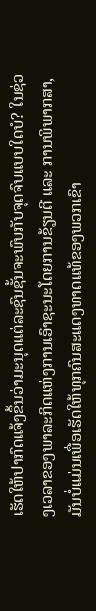ເຮັດໃຫ້ປາກົດແຈ້ງຂຶ້ນວ່າມະນຸດແຕ່ລະຊົນຊັ້ນຈະພົບກັບຈຸດຈົບແບບໃດບໍ? ໃນຊ່ວງເວລາຂອງພາລະກິດແຫ່ງການເອົາຊະນະໂດຍການຂ້ຽນຕີ ແລະ ການພິພາກສາ, ມັນບໍ່ແມ່ນເພື່ອເຮັດໃຫ້ທຸກຄົນສະແດງທາດແທ້ຂອງພວກເຂົາ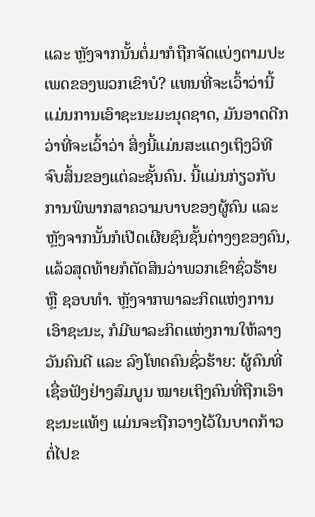ແລະ ຫຼັງຈາກນັ້ນຕໍ່ມາກໍຖືກຈັດແບ່ງຕາມປະເພດຂອງພວກເຂົາບໍ? ແທນທີ່ຈະເວົ້າວ່ານີ້ແມ່ນການເອົາຊະນະມະນຸດຊາດ, ມັນອາດດີກວ່າທີ່ຈະເວົ້າວ່າ ສິ່ງນີ້ແມ່ນສະແດງເຖິງວິທີຈົບສິ້ນຂອງແຕ່ລະຊັ້ນຄົນ. ນີ້ແມ່ນກ່ຽວກັບການພິພາກສາຄວາມບາບຂອງຜູ້ຄົນ ແລະ ຫຼັງຈາກນັ້ນກໍເປີດເຜີຍຊົນຊັ້ນຕ່າງໆຂອງຄົນ, ແລ້ວສຸດທ້າຍກໍຕັດສິນວ່າພວກເຂົາຊົ່ວຮ້າຍ ຫຼື ຊອບທຳ. ຫຼັງຈາກພາລະກິດແຫ່ງການເອົາຊະນະ, ກໍມີພາລະກິດແຫ່ງການໃຫ້ລາງວັນຄົນດີ ແລະ ລົງໂທດຄົນຊົ່ວຮ້າຍ: ຜູ້ຄົນທີ່ເຊື່ອຟັງຢ່າງສົມບູນ ໝາຍເຖິງຄົນທີ່ຖືກເອົາຊະນະແທ້ໆ ແມ່ນຈະຖືກວາງໄວ້ໃນບາດກ້າວຕໍ່ໄປຂ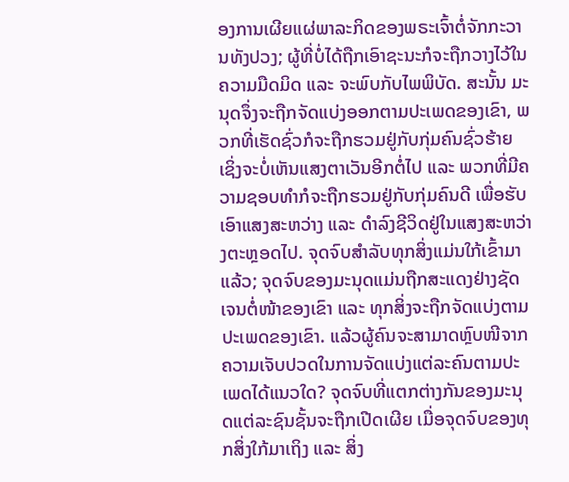ອງການເຜີຍແຜ່ພາລະກິດຂອງພຣະເຈົ້າຕໍ່ຈັກກະວານທັງປວງ; ຜູ້ທີ່ບໍ່ໄດ້ຖືກເອົາຊະນະກໍຈະຖືກວາງໄວ້ໃນຄວາມມືດມິດ ແລະ ຈະພົບກັບໄພພິບັດ. ສະນັ້ນ ມະນຸດຈຶ່ງຈະຖືກຈັດແບ່ງອອກຕາມປະເພດຂອງເຂົາ, ພວກທີ່ເຮັດຊົ່ວກໍຈະຖືກຮວມຢູ່ກັບກຸ່ມຄົນຊົ່ວຮ້າຍ ເຊິ່ງຈະບໍ່ເຫັນແສງຕາເວັນອີກຕໍ່ໄປ ແລະ ພວກທີ່ມີຄວາມຊອບທຳກໍຈະຖືກຮວມຢູ່ກັບກຸ່ມຄົນດີ ເພື່ອຮັບເອົາແສງສະຫວ່າງ ແລະ ດຳລົງຊີວິດຢູ່ໃນແສງສະຫວ່າງຕະຫຼອດໄປ. ຈຸດຈົບສຳລັບທຸກສິ່ງແມ່ນໃກ້ເຂົ້າມາແລ້ວ; ຈຸດຈົບຂອງມະນຸດແມ່ນຖືກສະແດງຢ່າງຊັດເຈນຕໍ່ໜ້າຂອງເຂົາ ແລະ ທຸກສິ່ງຈະຖືກຈັດແບ່ງຕາມປະເພດຂອງເຂົາ. ແລ້ວຜູ້ຄົນຈະສາມາດຫຼົບໜີຈາກຄວາມເຈັບປວດໃນການຈັດແບ່ງແຕ່ລະຄົນຕາມປະເພດໄດ້ແນວໃດ? ຈຸດຈົບທີ່ແຕກຕ່າງກັນຂອງມະນຸດແຕ່ລະຊົນຊັ້ນຈະຖືກເປີດເຜີຍ ເມື່ອຈຸດຈົບຂອງທຸກສິ່ງໃກ້ມາເຖິງ ແລະ ສິ່ງ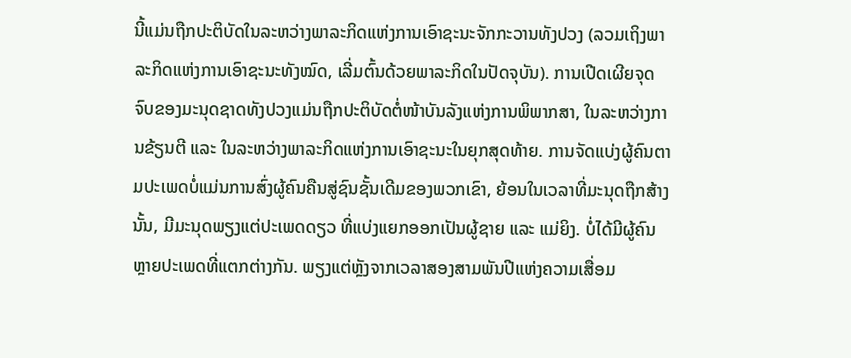ນີ້ແມ່ນຖືກປະຕິບັດໃນລະຫວ່າງພາລະກິດແຫ່ງການເອົາຊະນະຈັກກະວານທັງປວງ (ລວມເຖິງພາລະກິດແຫ່ງການເອົາຊະນະທັງໝົດ, ເລີ່ມຕົ້ນດ້ວຍພາລະກິດໃນປັດຈຸບັນ). ການເປີດເຜີຍຈຸດຈົບຂອງມະນຸດຊາດທັງປວງແມ່ນຖືກປະຕິບັດຕໍ່ໜ້າບັນລັງແຫ່ງການພິພາກສາ, ໃນລະຫວ່າງການຂ້ຽນຕີ ແລະ ໃນລະຫວ່າງພາລະກິດແຫ່ງການເອົາຊະນະໃນຍຸກສຸດທ້າຍ. ການຈັດແບ່ງຜູ້ຄົນຕາມປະເພດບໍ່ແມ່ນການສົ່ງຜູ້ຄົນຄືນສູ່ຊົນຊັ້ນເດີມຂອງພວກເຂົາ, ຍ້ອນໃນເວລາທີ່ມະນຸດຖືກສ້າງນັ້ນ, ມີມະນຸດພຽງແຕ່ປະເພດດຽວ ທີ່ແບ່ງແຍກອອກເປັນຜູ້ຊາຍ ແລະ ແມ່ຍິງ. ບໍ່ໄດ້ມີຜູ້ຄົນຫຼາຍປະເພດທີ່ແຕກຕ່າງກັນ. ພຽງແຕ່ຫຼັງຈາກເວລາສອງສາມພັນປີແຫ່ງຄວາມເສື່ອມ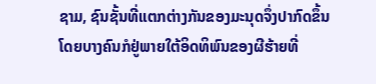ຊາມ, ຊົນຊັ້ນທີ່ແຕກຕ່າງກັນຂອງມະນຸດຈຶ່ງປາກົດຂຶ້ນ ໂດຍບາງຄົນກໍຢູ່ພາຍໃຕ້ອິດທິພົນຂອງຜີຮ້າຍທີ່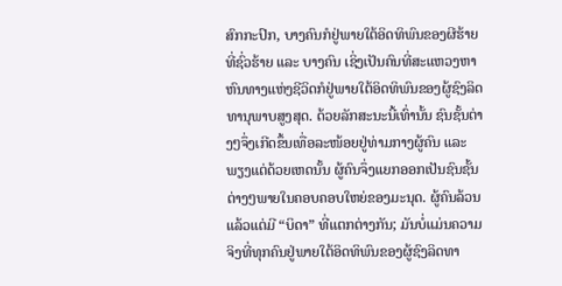ສົກກະປົກ, ບາງຄົນກໍຢູ່ພາຍໃຕ້ອິດທິພົນຂອງຜີຮ້າຍທີ່ຊົ່ວຮ້າຍ ແລະ ບາງຄົນ ເຊິ່ງເປັນຄົນທີ່ສະແຫວງຫາຫົນທາງແຫ່ງຊີວິດກໍຢູ່ພາຍໃຕ້ອິດທິພົນຂອງຜູ້ຊົງລິດທານຸພາບສູງສຸດ. ດ້ວຍລັກສະນະນີ້ເທົ່ານັ້ນ ຊົນຊັ້ນຕ່າງໆຈຶ່ງເກີດຂຶ້ນເທື່ອລະໜ້ອຍຢູ່ທ່າມກາງຜູ້ຄົນ ແລະ ພຽງແຕ່ດ້ວຍເຫດນັ້ນ ຜູ້ຄົນຈຶ່ງແຍກອອກເປັນຊົນຊັ້ນຕ່າງໆພາຍໃນຄອບຄອບໃຫຍ່ຂອງມະນຸດ. ຜູ້ຄົນລ້ວນແລ້ວແຕ່ມີ “ບິດາ” ທີ່ແຕກຕ່າງກັນ; ມັນບໍ່ແມ່ນຄວາມຈິງທີ່ທຸກຄົນຢູ່ພາຍໃຕ້ອິດທິພົນຂອງຜູ້ຊົງລິດທາ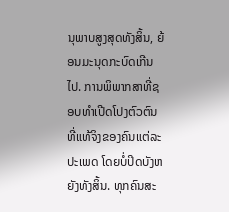ນຸພາບສູງສຸດທັງສິ້ນ, ຍ້ອນມະນຸດກະບົດເກີນໄປ. ການພິພາກສາທີ່ຊອບທຳເປີດໂປງຕົວຕົນທີ່ແທ້ຈິງຂອງຄົນແຕ່ລະປະເພດ ໂດຍບໍ່ປິດບັງຫຍັງທັງສິ້ນ. ທຸກຄົນສະ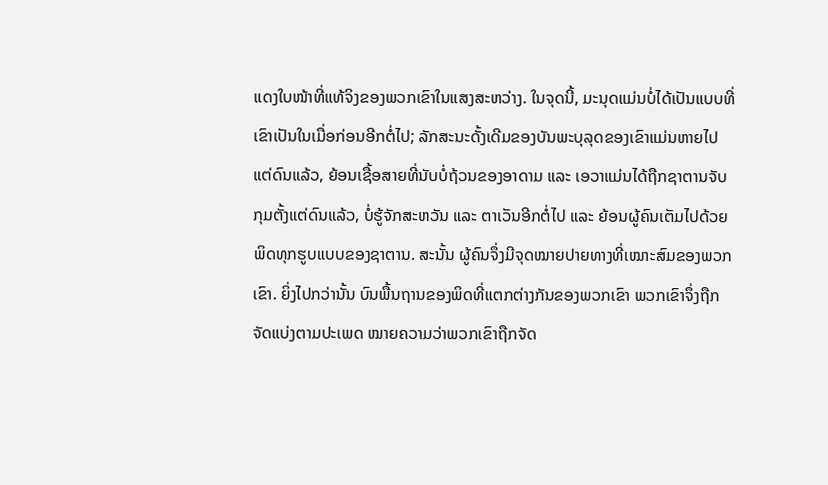ແດງໃບໜ້າທີ່ແທ້ຈິງຂອງພວກເຂົາໃນແສງສະຫວ່າງ. ໃນຈຸດນີ້, ມະນຸດແມ່ນບໍ່ໄດ້ເປັນແບບທີ່ເຂົາເປັນໃນເມື່ອກ່ອນອີກຕໍ່ໄປ; ລັກສະນະດັ້ງເດີມຂອງບັນພະບຸລຸດຂອງເຂົາແມ່ນຫາຍໄປແຕ່ດົນແລ້ວ, ຍ້ອນເຊື້ອສາຍທີ່ນັບບໍ່ຖ້ວນຂອງອາດາມ ແລະ ເອວາແມ່ນໄດ້ຖືກຊາຕານຈັບກຸມຕັ້ງແຕ່ດົນແລ້ວ, ບໍ່ຮູ້ຈັກສະຫວັນ ແລະ ຕາເວັນອີກຕໍ່ໄປ ແລະ ຍ້ອນຜູ້ຄົນເຕັມໄປດ້ວຍພິດທຸກຮູບແບບຂອງຊາຕານ. ສະນັ້ນ ຜູ້ຄົນຈຶ່ງມີຈຸດໝາຍປາຍທາງທີ່ເໝາະສົມຂອງພວກເຂົາ. ຍິ່ງໄປກວ່ານັ້ນ ບົນພື້ນຖານຂອງພິດທີ່ແຕກຕ່າງກັນຂອງພວກເຂົາ ພວກເຂົາຈຶ່ງຖືກຈັດແບ່ງຕາມປະເພດ ໝາຍຄວາມວ່າພວກເຂົາຖືກຈັດ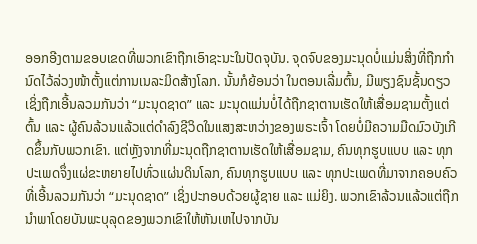ອອກອີງຕາມຂອບເຂດທີ່ພວກເຂົາຖືກເອົາຊະນະໃນປັດຈຸບັນ. ຈຸດຈົບຂອງມະນຸດບໍ່ແມ່ນສິ່ງທີ່ຖືກກຳນົດໄວ້ລ່ວງໜ້າຕັ້ງແຕ່ການເນລະມິດສ້າງໂລກ. ນັ້ນກໍຍ້ອນວ່າ ໃນຕອນເລີ່ມຕົ້ນ, ມີພຽງຊົນຊັ້ນດຽວ ເຊິ່ງຖືກເອີ້ນລວມກັນວ່າ “ມະນຸດຊາດ” ແລະ ມະນຸດແມ່ນບໍ່ໄດ້ຖືກຊາຕານເຮັດໃຫ້ເສື່ອມຊາມຕັ້ງແຕ່ຕົ້ນ ແລະ ຜູ້ຄົນລ້ວນແລ້ວແຕ່ດຳລົງຊີວິດໃນແສງສະຫວ່າງຂອງພຣະເຈົ້າ ໂດຍບໍ່ມີຄວາມມືດມົວບັງເກີດຂຶ້ນກັບພວກເຂົາ. ແຕ່ຫຼັງຈາກທີ່ມະນຸດຖືກຊາຕານເຮັດໃຫ້ເສື່ອມຊາມ, ຄົນທຸກຮູບແບບ ແລະ ທຸກປະເພດຈຶ່ງແຜ່ຂະຫຍາຍໄປທົ່ວແຜ່ນດິນໂລກ, ຄົນທຸກຮູບແບບ ແລະ ທຸກປະເພດທີ່ມາຈາກຄອບຄົວທີ່ເອີ້ນລວມກັນວ່າ “ມະນຸດຊາດ” ເຊິ່ງປະກອບດ້ວຍຜູ້ຊາຍ ແລະ ແມ່ຍິງ. ພວກເຂົາລ້ວນແລ້ວແຕ່ຖືກນໍາພາໂດຍບັນພະບຸລຸດຂອງພວກເຂົາໃຫ້ຫັນເຫໄປຈາກບັນ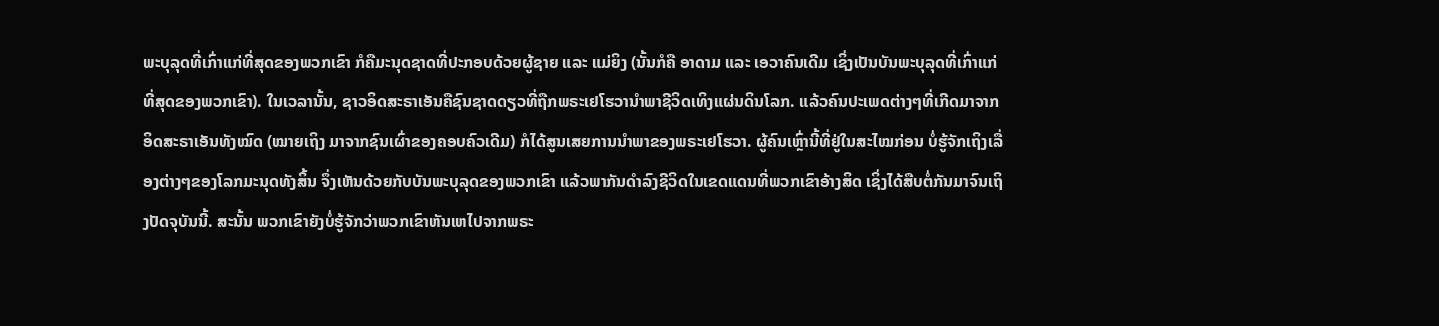ພະບຸລຸດທີ່ເກົ່າແກ່ທີ່ສຸດຂອງພວກເຂົາ ກໍຄືມະນຸດຊາດທີ່ປະກອບດ້ວຍຜູ້ຊາຍ ແລະ ແມ່ຍິງ (ນັ້ນກໍຄື ອາດາມ ແລະ ເອວາຄົນເດີມ ເຊິ່ງເປັນບັນພະບຸລຸດທີ່ເກົ່າແກ່ທີ່ສຸດຂອງພວກເຂົາ). ໃນເວລານັ້ນ, ຊາວອິດສະຣາເອັນຄືຊົນຊາດດຽວທີ່ຖືກພຣະເຢໂຮວານໍາພາຊີວິດເທິງແຜ່ນດິນໂລກ. ແລ້ວຄົນປະເພດຕ່າງໆທີ່ເກີດມາຈາກອິດສະຣາເອັນທັງໝົດ (ໝາຍເຖິງ ມາຈາກຊົນເຜົ່າຂອງຄອບຄົວເດີມ) ກໍໄດ້ສູນເສຍການນໍາພາຂອງພຣະເຢໂຮວາ. ຜູ້ຄົນເຫຼົ່ານີ້ທີ່ຢູ່ໃນສະໄໝກ່ອນ ບໍ່ຮູ້ຈັກເຖິງເລື່ອງຕ່າງໆຂອງໂລກມະນຸດທັງສິ້ນ ຈຶ່ງເຫັນດ້ວຍກັບບັນພະບຸລຸດຂອງພວກເຂົາ ແລ້ວພາກັນດຳລົງຊີວິດໃນເຂດແດນທີ່ພວກເຂົາອ້າງສິດ ເຊິ່ງໄດ້ສືບຕໍ່ກັນມາຈົນເຖິງປັດຈຸບັນນີ້. ສະນັ້ນ ພວກເຂົາຍັງບໍ່ຮູ້ຈັກວ່າພວກເຂົາຫັນເຫໄປຈາກພຣະ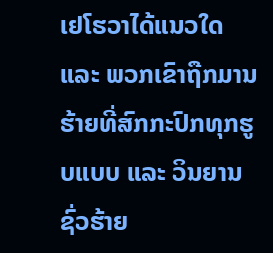ເຢໂຮວາໄດ້ແນວໃດ ແລະ ພວກເຂົາຖືກມານຮ້າຍທີ່ສົກກະປົກທຸກຮູບແບບ ແລະ ວິນຍານຊົ່ວຮ້າຍ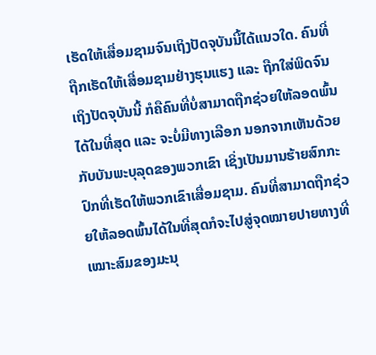ເຮັດໃຫ້ເສື່ອມຊາມຈົນເຖິງປັດຈຸບັນນີ້ໄດ້ແນວໃດ. ຄົນທີ່ຖືກເຮັດໃຫ້ເສື່ອມຊາມຢ່າງຮຸນແຮງ ແລະ ຖືກໃສ່ພິດຈົນເຖິງປັດຈຸບັນນີ້ ກໍຄືຄົນທີ່ບໍ່ສາມາດຖືກຊ່ວຍໃຫ້ລອດພົ້ນໄດ້ໃນທີ່ສຸດ ແລະ ຈະບໍ່ມີທາງເລືອກ ນອກຈາກເຫັນດ້ວຍກັບບັນພະບຸລຸດຂອງພວກເຂົາ ເຊິ່ງເປັນມານຮ້າຍສົກກະປົກທີ່ເຮັດໃຫ້ພວກເຂົາເສື່ອມຊາມ. ຄົນທີ່ສາມາດຖືກຊ່ວຍໃຫ້ລອດພົ້ນໄດ້ໃນທີ່ສຸດກໍຈະໄປສູ່ຈຸດໝາຍປາຍທາງທີ່ເໝາະສົມຂອງມະນຸ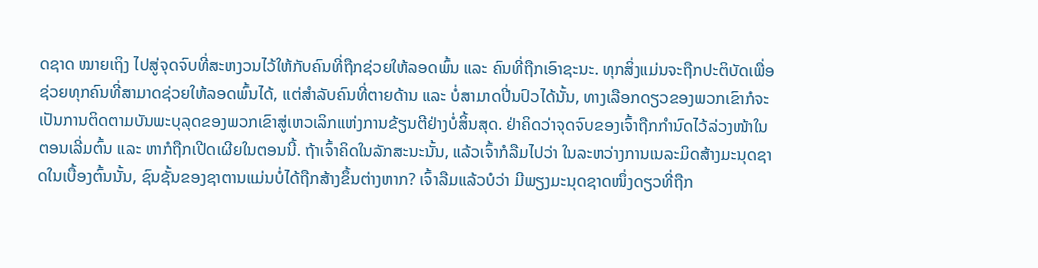ດຊາດ ໝາຍເຖິງ ໄປສູ່ຈຸດຈົບທີ່ສະຫງວນໄວ້ໃຫ້ກັບຄົນທີ່ຖືກຊ່ວຍໃຫ້ລອດພົ້ນ ແລະ ຄົນທີ່ຖືກເອົາຊະນະ. ທຸກສິ່ງແມ່ນຈະຖືກປະຕິບັດເພື່ອຊ່ວຍທຸກຄົນທີ່ສາມາດຊ່ວຍໃຫ້ລອດພົ້ນໄດ້, ແຕ່ສຳລັບຄົນທີ່ຕາຍດ້ານ ແລະ ບໍ່ສາມາດປີ່ນປົວໄດ້ນັ້ນ, ທາງເລືອກດຽວຂອງພວກເຂົາກໍຈະເປັນການຕິດຕາມບັນພະບຸລຸດຂອງພວກເຂົາສູ່ເຫວເລິກແຫ່ງການຂ້ຽນຕີຢ່າງບໍ່ສິ້ນສຸດ. ຢ່າຄິດວ່າຈຸດຈົບຂອງເຈົ້າຖືກກຳນົດໄວ້ລ່ວງໜ້າໃນຕອນເລີ່ມຕົ້ນ ແລະ ຫາກໍຖືກເປີດເຜີຍໃນຕອນນີ້. ຖ້າເຈົ້າຄິດໃນລັກສະນະນັ້ນ, ແລ້ວເຈົ້າກໍລືມໄປວ່າ ໃນລະຫວ່າງການເນລະມິດສ້າງມະນຸດຊາດໃນເບື້ອງຕົ້ນນັ້ນ, ຊົນຊັ້ນຂອງຊາຕານແມ່ນບໍ່ໄດ້ຖືກສ້າງຂຶ້ນຕ່າງຫາກ? ເຈົ້າລືມແລ້ວບໍວ່າ ມີພຽງມະນຸດຊາດໜຶ່ງດຽວທີ່ຖືກ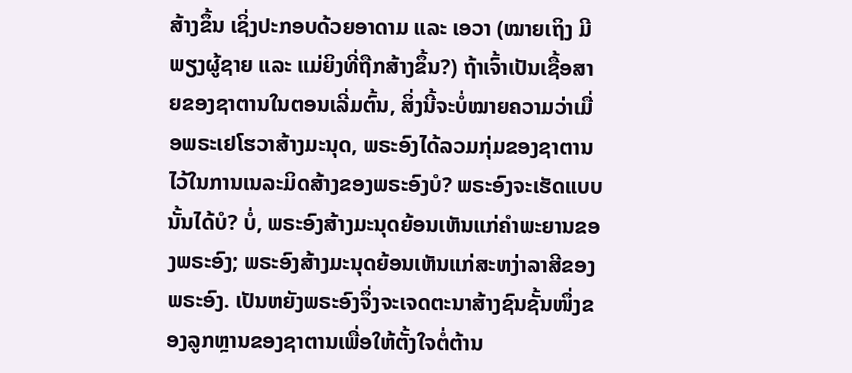ສ້າງຂຶ້ນ ເຊິ່ງປະກອບດ້ວຍອາດາມ ແລະ ເອວາ (ໝາຍເຖິງ ມີພຽງຜູ້ຊາຍ ແລະ ແມ່ຍິງທີ່ຖືກສ້າງຂຶ້ນ?) ຖ້າເຈົ້າເປັນເຊື້ອສາຍຂອງຊາຕານໃນຕອນເລີ່ມຕົ້ນ, ສິ່ງນີ້ຈະບໍ່ໝາຍຄວາມວ່າເມື່ອພຣະເຢໂຮວາສ້າງມະນຸດ, ພຣະອົງໄດ້ລວມກຸ່ມຂອງຊາຕານໄວ້ໃນການເນລະມິດສ້າງຂອງພຣະອົງບໍ? ພຣະອົງຈະເຮັດແບບນັ້ນໄດ້ບໍ? ບໍ່, ພຣະອົງສ້າງມະນຸດຍ້ອນເຫັນແກ່ຄຳພະຍານຂອງພຣະອົງ; ພຣະອົງສ້າງມະນຸດຍ້ອນເຫັນແກ່ສະຫງ່າລາສີຂອງພຣະອົງ. ເປັນຫຍັງພຣະອົງຈຶ່ງຈະເຈດຕະນາສ້າງຊົນຊັ້ນໜຶ່ງຂອງລູກຫຼານຂອງຊາຕານເພື່ອໃຫ້ຕັ້ງໃຈຕໍ່ຕ້ານ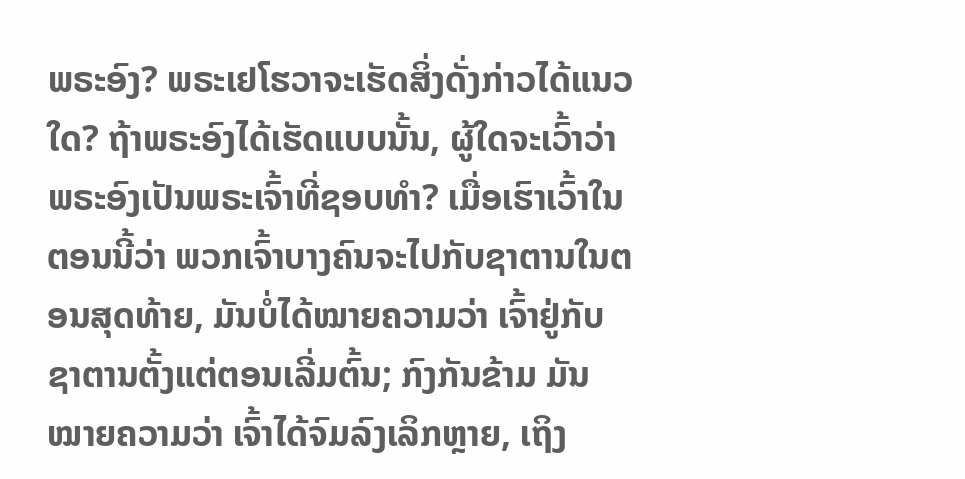ພຣະອົງ? ພຣະເຢໂຮວາຈະເຮັດສິ່ງດັ່ງກ່າວໄດ້ແນວໃດ? ຖ້າພຣະອົງໄດ້ເຮັດແບບນັ້ນ, ຜູ້ໃດຈະເວົ້າວ່າພຣະອົງເປັນພຣະເຈົ້າທີ່ຊອບທຳ? ເມື່ອເຮົາເວົ້າໃນຕອນນີ້ວ່າ ພວກເຈົ້າບາງຄົນຈະໄປກັບຊາຕານໃນຕອນສຸດທ້າຍ, ມັນບໍ່ໄດ້ໝາຍຄວາມວ່າ ເຈົ້າຢູ່ກັບຊາຕານຕັ້ງແຕ່ຕອນເລີ່ມຕົ້ນ; ກົງກັນຂ້າມ ມັນໝາຍຄວາມວ່າ ເຈົ້າໄດ້ຈົມລົງເລິກຫຼາຍ, ເຖິງ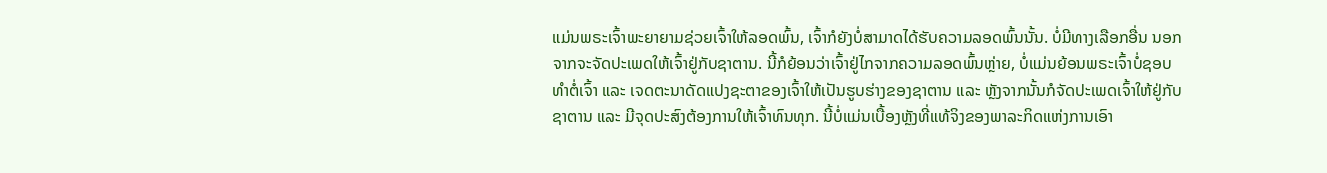ແມ່ນພຣະເຈົ້າພະຍາຍາມຊ່ວຍເຈົ້າໃຫ້ລອດພົ້ນ, ເຈົ້າກໍຍັງບໍ່ສາມາດໄດ້ຮັບຄວາມລອດພົ້ນນັ້ນ. ບໍ່ມີທາງເລືອກອື່ນ ນອກຈາກຈະຈັດປະເພດໃຫ້ເຈົ້າຢູ່ກັບຊາຕານ. ນີ້ກໍຍ້ອນວ່າເຈົ້າຢູ່ໄກຈາກຄວາມລອດພົ້ນຫຼ່າຍ, ບໍ່ແມ່ນຍ້ອນພຣະເຈົ້າບໍ່ຊອບທຳຕໍ່ເຈົ້າ ແລະ ເຈດຕະນາດັດແປງຊະຕາຂອງເຈົ້າໃຫ້ເປັນຮູບຮ່າງຂອງຊາຕານ ແລະ ຫຼັງຈາກນັ້ນກໍຈັດປະເພດເຈົ້າໃຫ້ຢູ່ກັບຊາຕານ ແລະ ມີຈຸດປະສົງຕ້ອງການໃຫ້ເຈົ້າທົນທຸກ. ນີ້ບໍ່ແມ່ນເບື້ອງຫຼັງທີ່ແທ້ຈິງຂອງພາລະກິດແຫ່ງການເອົາ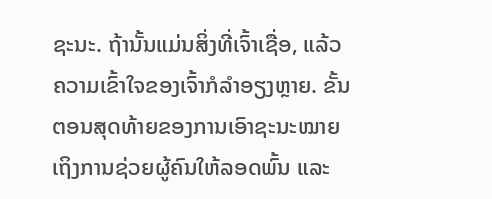ຊະນະ. ຖ້ານັ້ນແມ່ນສິ່ງທີ່ເຈົ້າເຊື່ອ, ແລ້ວຄວາມເຂົ້າໃຈຂອງເຈົ້າກໍລຳອຽງຫຼາຍ. ຂັ້ນຕອນສຸດທ້າຍຂອງການເອົາຊະນະໝາຍເຖິງການຊ່ວຍຜູ້ຄົນໃຫ້ລອດພົ້ນ ແລະ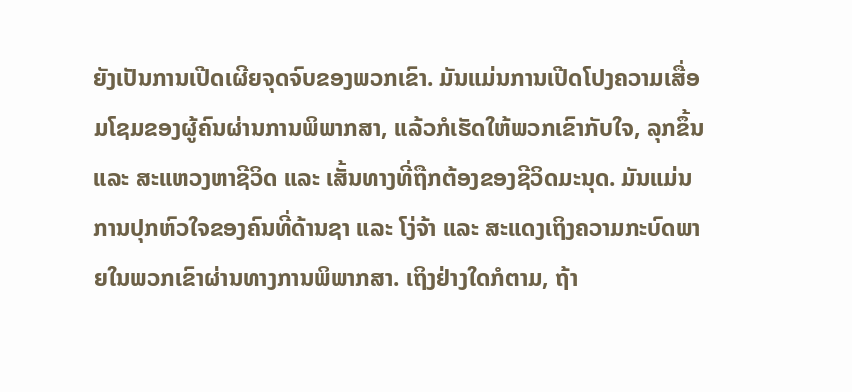ຍັງເປັນການເປີດເຜີຍຈຸດຈົບຂອງພວກເຂົາ. ມັນແມ່ນການເປີດໂປງຄວາມເສື່ອມໂຊມຂອງຜູ້ຄົນຜ່ານການພິພາກສາ, ແລ້ວກໍເຮັດໃຫ້ພວກເຂົາກັບໃຈ, ລຸກຂຶ້ນ ແລະ ສະແຫວງຫາຊີວິດ ແລະ ເສັ້ນທາງທີ່ຖືກຕ້ອງຂອງຊີວິດມະນຸດ. ມັນແມ່ນການປຸກຫົວໃຈຂອງຄົນທີ່ດ້ານຊາ ແລະ ໂງ່ຈ້າ ແລະ ສະແດງເຖິງຄວາມກະບົດພາຍໃນພວກເຂົາຜ່ານທາງການພິພາກສາ. ເຖິງຢ່າງໃດກໍຕາມ, ຖ້າ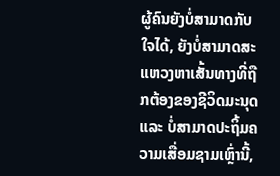ຜູ້ຄົນຍັງບໍ່ສາມາດກັບໃຈໄດ້, ຍັງບໍ່ສາມາດສະແຫວງຫາເສັ້ນທາງທີ່ຖືກຕ້ອງຂອງຊີວິດມະນຸດ ແລະ ບໍ່ສາມາດປະຖິ້ມຄວາມເສື່ອມຊາມເຫຼົ່ານີ້,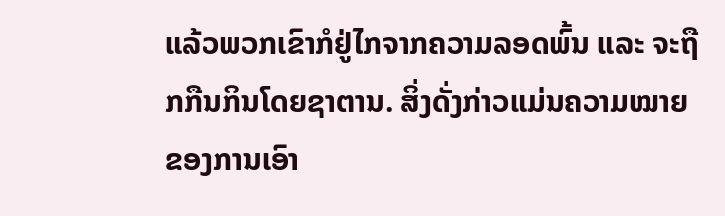ແລ້ວພວກເຂົາກໍຢູ່ໄກຈາກຄວາມລອດພົ້ນ ແລະ ຈະຖືກກືນກິນໂດຍຊາຕານ. ສິ່ງດັ່ງກ່າວແມ່ນຄວາມໝາຍຂອງການເອົາ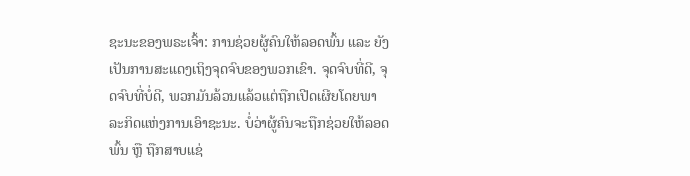ຊະນະຂອງພຣະເຈົ້າ: ການຊ່ວຍຜູ້ຄົນໃຫ້ລອດພົ້ນ ແລະ ຍັງເປັນການສະແດງເຖິງຈຸດຈົບຂອງພວກເຂົາ. ຈຸດຈົບທີ່ດີ, ຈຸດຈົບທີ່ບໍ່ດີ, ພວກມັນລ້ວນແລ້ວແຕ່ຖືກເປີດເຜີຍໂດຍພາລະກິດແຫ່ງການເອົາຊະນະ. ບໍ່ວ່າຜູ້ຄົນຈະຖືກຊ່ວຍໃຫ້ລອດພົ້ນ ຫຼື ຖືກສາບແຊ່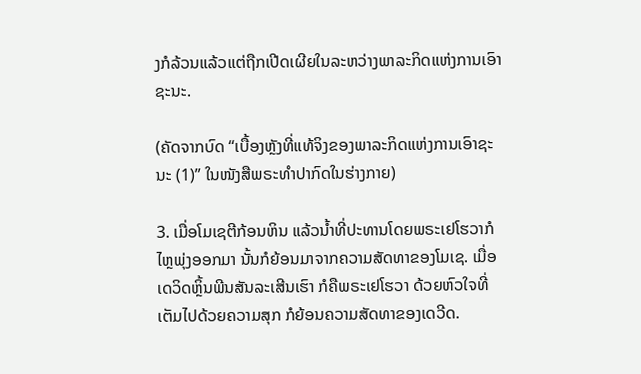ງກໍລ້ວນແລ້ວແຕ່ຖືກເປີດເຜີຍໃນລະຫວ່າງພາລະກິດແຫ່ງການເອົາຊະນະ.

(ຄັດຈາກບົດ “ເບື້ອງຫຼັງທີ່ແທ້ຈິງຂອງພາລະກິດແຫ່ງການເອົາຊະນະ (1)” ໃນໜັງສືພຣະທໍາປາກົດໃນຮ່າງກາຍ)

3. ເມື່ອໂມເຊຕີກ້ອນຫິນ ແລ້ວນໍ້າທີ່ປະທານໂດຍພຣະເຢໂຮວາກໍໄຫຼພຸ່ງອອກມາ ນັ້ນກໍຍ້ອນມາຈາກຄວາມສັດທາຂອງໂມເຊ. ເມື່ອເດວິດຫຼິ້ນພີນສັນລະເສີນເຮົາ ກໍຄືພຣະເຢໂຮວາ ດ້ວຍຫົວໃຈທີ່ເຕັມໄປດ້ວຍຄວາມສຸກ ກໍຍ້ອນຄວາມສັດທາຂອງເດວີດ.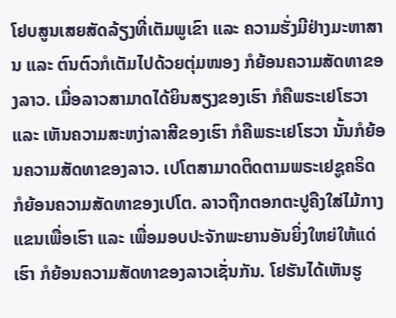ໂຢບສູນເສຍສັດລ້ຽງທີ່ເຕັມພູເຂົາ ແລະ ຄວາມຮັ່ງມີຢ່າງມະຫາສານ ແລະ ຕົນຕົວກໍເຕັມໄປດ້ວຍຕຸ່ມໜອງ ກໍຍ້ອນຄວາມສັດທາຂອງລາວ. ເມື່ອລາວສາມາດໄດ້ຍິນສຽງຂອງເຮົາ ກໍຄືພຣະເຢໂຮວາ ແລະ ເຫັນຄວາມສະຫງ່າລາສີຂອງເຮົາ ກໍຄືພຣະເຢໂຮວາ ນັ້ນກໍຍ້ອນຄວາມສັດທາຂອງລາວ. ເປໂຕສາມາດຕິດຕາມພຣະເຢຊູຄຣິດ ກໍຍ້ອນຄວາມສັດທາຂອງເປໂຕ. ລາວຖືກຕອກຕະປູຄືງໃສ່ໄມ້ກາງແຂນເພື່ອເຮົາ ແລະ ເພື່ອມອບປະຈັກພະຍານອັນຍິ່ງໃຫຍ່ໃຫ້ແດ່ເຮົາ ກໍຍ້ອນຄວາມສັດທາຂອງລາວເຊັ່ນກັນ. ໂຢຮັນໄດ້ເຫັນຮູ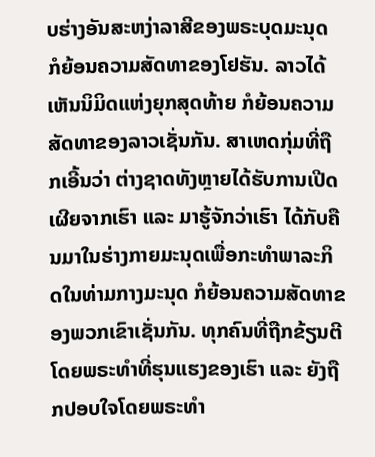ບຮ່າງອັນສະຫງ່າລາສີຂອງພຣະບຸດມະນຸດ ກໍຍ້ອນຄວາມສັດທາຂອງໂຢຮັນ. ລາວໄດ້ເຫັນນິມິດແຫ່ງຍຸກສຸດທ້າຍ ກໍຍ້ອນຄວາມສັດທາຂອງລາວເຊັ່ນກັນ. ສາເຫດກຸ່ມທີ່ຖືກເອີ້ນວ່າ ຕ່າງຊາດທັງຫຼາຍໄດ້ຮັບການເປີດເຜີຍຈາກເຮົາ ແລະ ມາຮູ້ຈັກວ່າເຮົາ ໄດ້ກັບຄືນມາໃນຮ່າງກາຍມະນຸດເພື່ອກະທໍາພາລະກິດໃນທ່າມກາງມະນຸດ ກໍຍ້ອນຄວາມສັດທາຂອງພວກເຂົາເຊັ່ນກັນ. ທຸກຄົນທີ່ຖືກຂ້ຽນຕີໂດຍພຣະທຳທີ່ຮຸນແຮງຂອງເຮົາ ແລະ ຍັງຖືກປອບໃຈໂດຍພຣະທຳ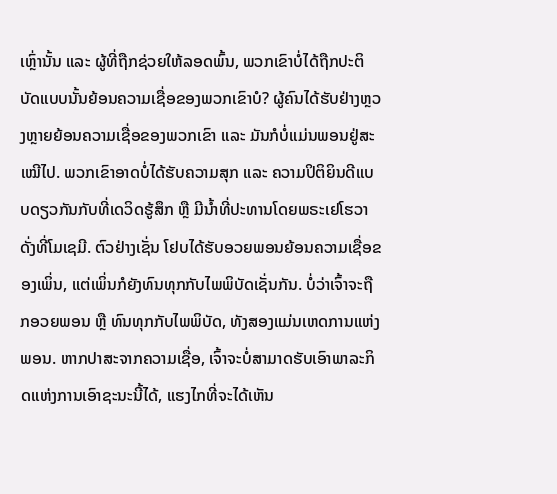ເຫຼົ່ານັ້ນ ແລະ ຜູ້ທີ່ຖືກຊ່ວຍໃຫ້ລອດພົ້ນ, ພວກເຂົາບໍ່ໄດ້ຖືກປະຕິບັດແບບນັ້ນຍ້ອນຄວາມເຊື່ອຂອງພວກເຂົາບໍ? ຜູ້ຄົນໄດ້ຮັບຢ່າງຫຼວງຫຼາຍຍ້ອນຄວາມເຊື່ອຂອງພວກເຂົາ ແລະ ມັນກໍບໍ່ແມ່ນພອນຢູ່ສະເໝີໄປ. ພວກເຂົາອາດບໍ່ໄດ້ຮັບຄວາມສຸກ ແລະ ຄວາມປິຕິຍິນດີແບບດຽວກັນກັບທີ່ເດວິດຮູ້ສຶກ ຫຼື ມີນໍ້າທີ່ປະທານໂດຍພຣະເຢໂຮວາດັ່ງທີ່ໂມເຊມີ. ຕົວຢ່າງເຊັ່ນ ໂຢບໄດ້ຮັບອວຍພອນຍ້ອນຄວາມເຊື່ອຂອງເພິ່ນ, ແຕ່ເພິ່ນກໍຍັງທົນທຸກກັບໄພພິບັດເຊັ່ນກັນ. ບໍ່ວ່າເຈົ້າຈະຖືກອວຍພອນ ຫຼື ທົນທຸກກັບໄພພິບັດ, ທັງສອງແມ່ນເຫດການແຫ່ງພອນ. ຫາກປາສະຈາກຄວາມເຊື່ອ, ເຈົ້າຈະບໍ່ສາມາດຮັບເອົາພາລະກິດແຫ່ງການເອົາຊະນະນີ້ໄດ້, ແຮງໄກທີ່ຈະໄດ້ເຫັນ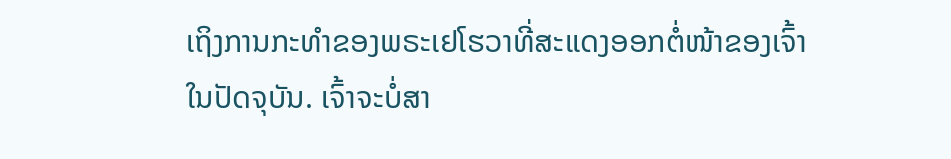ເຖິງການກະທຳຂອງພຣະເຢໂຮວາທີ່ສະແດງອອກຕໍ່ໜ້າຂອງເຈົ້າໃນປັດຈຸບັນ. ເຈົ້າຈະບໍ່ສາ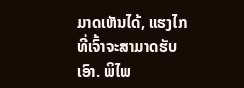ມາດເຫັນໄດ້, ແຮງໄກທີ່ເຈົ້າຈະສາມາດຮັບເອົາ. ພິໄພ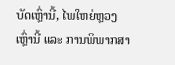ບັດເຫຼົ່ານີ້, ໄພໃຫຍ່ຫຼວງເຫຼົ່ານີ້ ແລະ ການພິພາກສາ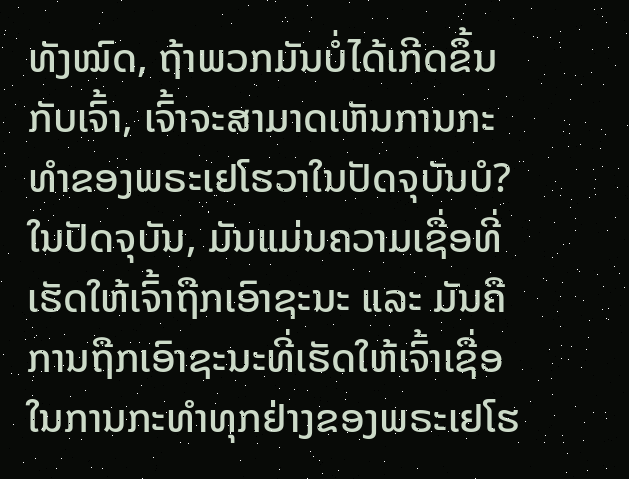ທັງໝົດ, ຖ້າພວກມັນບໍ່ໄດ້ເກີດຂຶ້ນກັບເຈົ້າ, ເຈົ້າຈະສາມາດເຫັນການກະທຳຂອງພຣະເຢໂຮວາໃນປັດຈຸບັນບໍ? ໃນປັດຈຸບັນ, ມັນແມ່ນຄວາມເຊື່ອທີ່ເຮັດໃຫ້ເຈົ້າຖືກເອົາຊະນະ ແລະ ມັນຄືການຖືກເອົາຊະນະທີ່ເຮັດໃຫ້ເຈົ້າເຊື່ອໃນການກະທຳທຸກຢ່າງຂອງພຣະເຢໂຮ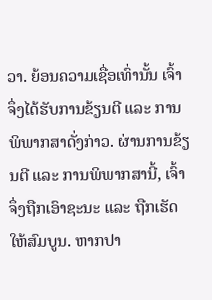ວາ. ຍ້ອນຄວາມເຊື່ອເທົ່ານັ້ນ ເຈົ້າຈຶ່ງໄດ້ຮັບການຂ້ຽນຕີ ແລະ ການພິພາກສາດັ່ງກ່າວ. ຜ່ານການຂ້ຽນຕີ ແລະ ການພິພາກສານີ້, ເຈົ້າຈຶ່ງຖືກເອົາຊະນະ ແລະ ຖືກເຮັດໃຫ້ສົມບູນ. ຫາກປາ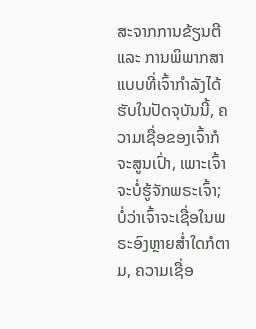ສະຈາກການຂ້ຽນຕີ ແລະ ການພິພາກສາແບບທີ່ເຈົ້າກຳລັງໄດ້ຮັບໃນປັດຈຸບັນນີ້, ຄວາມເຊື່ອຂອງເຈົ້າກໍຈະສູນເປົ່າ, ເພາະເຈົ້າຈະບໍ່ຮູ້ຈັກພຣະເຈົ້າ; ບໍ່ວ່າເຈົ້າຈະເຊື່ອໃນພຣະອົງຫຼາຍສໍ່າໃດກໍຕາມ, ຄວາມເຊື່ອ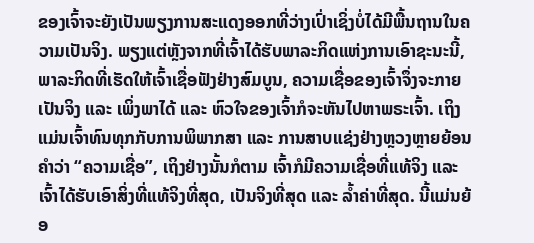ຂອງເຈົ້າຈະຍັງເປັນພຽງການສະແດງອອກທີ່ວ່າງເປົ່າເຊິ່ງບໍ່ໄດ້ມີພື້ນຖານໃນຄວາມເປັນຈິງ. ພຽງແຕ່ຫຼັງຈາກທີ່ເຈົ້າໄດ້ຮັບພາລະກິດແຫ່ງການເອົາຊະນະນີ້, ພາລະກິດທີ່ເຮັດໃຫ້ເຈົ້າເຊື່ອຟັງຢ່າງສົມບູນ, ຄວາມເຊື່ອຂອງເຈົ້າຈຶ່ງຈະກາຍເປັນຈິງ ແລະ ເພິ່ງພາໄດ້ ແລະ ຫົວໃຈຂອງເຈົ້າກໍຈະຫັນໄປຫາພຣະເຈົ້າ. ເຖິງແມ່ນເຈົ້າທົນທຸກກັບການພິພາກສາ ແລະ ການສາບແຊ່ງຢ່າງຫຼວງຫຼາຍຍ້ອນຄຳວ່າ “ຄວາມເຊື່ອ”, ເຖິງຢ່າງນັ້ນກໍຕາມ ເຈົ້າກໍມີຄວາມເຊື່ອທີ່ແທ້ຈິງ ແລະ ເຈົ້າໄດ້ຮັບເອົາສິ່ງທີ່ແທ້ຈິງທີ່ສຸດ, ເປັນຈິງທີ່ສຸດ ແລະ ລໍ້າຄ່າທີ່ສຸດ. ນີ້ແມ່ນຍ້ອ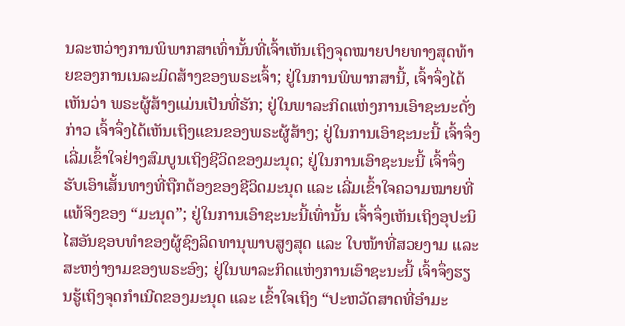ນລະຫວ່າງການພິພາກສາເທົ່ານັ້ນທີ່ເຈົ້າເຫັນເຖິງຈຸດໝາຍປາຍທາງສຸດທ້າຍຂອງການເນລະມິດສ້າງຂອງພຣະເຈົ້າ; ຢູ່ໃນການພິພາກສານີ້, ເຈົ້າຈຶ່ງໄດ້ເຫັນວ່າ ພຣະຜູ້ສ້າງແມ່ນເປັນທີ່ຮັກ; ຢູ່ໃນພາລະກິດແຫ່ງການເອົາຊະນະດັ່ງກ່າວ ເຈົ້າຈຶ່ງໄດ້ເຫັນເຖິງແຂນຂອງພຣະຜູ້ສ້າງ; ຢູ່ໃນການເອົາຊະນະນີ້ ເຈົ້າຈຶ່ງເລີ່ມເຂົ້າໃຈຢ່າງສົມບູນເຖິງຊີວິດຂອງມະນຸດ; ຢູ່ໃນການເອົາຊະນະນີ້ ເຈົ້າຈຶ່ງຮັບເອົາເສັ້ນທາງທີ່ຖືກຕ້ອງຂອງຊີວິດມະນຸດ ແລະ ເລີ່ມເຂົ້າໃຈຄວາມໝາຍທີ່ແທ້ຈິງຂອງ “ມະນຸດ”; ຢູ່ໃນການເອົາຊະນະນີ້ເທົ່ານັ້ນ ເຈົ້າຈຶ່ງເຫັນເຖິງອຸປະນິໄສອັນຊອບທຳຂອງຜູ້ຊົງລິດທານຸພາບສູງສຸດ ແລະ ໃບໜ້າທີ່ສວຍງາມ ແລະ ສະຫງ່າງາມຂອງພຣະອົງ; ຢູ່ໃນພາລະກິດແຫ່ງການເອົາຊະນະນີ້ ເຈົ້າຈຶ່ງຮຽນຮູ້ເຖິງຈຸດກຳເນີດຂອງມະນຸດ ແລະ ເຂົ້າໃຈເຖິງ “ປະຫວັດສາດທີ່ອຳມະ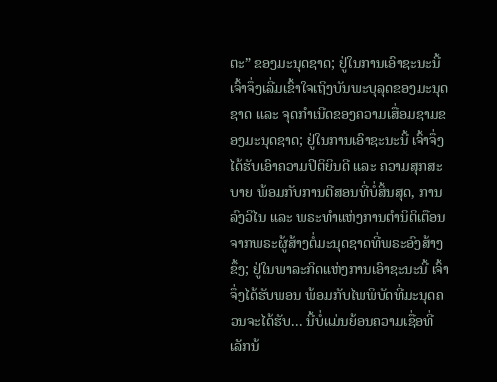ຕະ” ຂອງມະນຸດຊາດ; ຢູ່ໃນການເອົາຊະນະນີ້ ເຈົ້າຈຶ່ງເລີ່ມເຂົ້າໃຈເຖິງບັນພະບຸລຸດຂອງມະນຸດຊາດ ແລະ ຈຸດກຳເນີດຂອງຄວາມເສື່ອມຊາມຂອງມະນຸດຊາດ; ຢູ່ໃນການເອົາຊະນະນີ້ ເຈົ້າຈຶ່ງໄດ້ຮັບເອົາຄວາມປິຕິຍິນດີ ແລະ ຄວາມສຸກສະບາຍ ພ້ອມກັບການຕີສອນທີ່ບໍ່ສິ້ນສຸດ, ການລົງວິໄນ ແລະ ພຣະທຳແຫ່ງການຕໍານິຕິເຕືອນຈາກພຣະຜູ້ສ້າງຕໍ່ມະນຸດຊາດທີ່ພຣະອົງສ້າງຂຶ້ງ; ຢູ່ໃນພາລະກິດແຫ່ງການເອົາຊະນະນີ້ ເຈົ້າຈຶ່ງໄດ້ຮັບພອນ ພ້ອມກັບໄພພິບັດທີ່ມະນຸດຄວນຈະໄດ້ຮັບ... ນີ້ບໍ່ແມ່ນຍ້ອນຄວາມເຊື່ອທີ່ເລັກນ້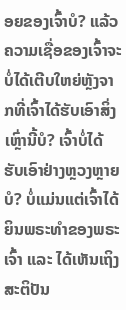ອຍຂອງເຈົ້າບໍ? ແລ້ວຄວາມເຊື່ອຂອງເຈົ້າຈະບໍ່ໄດ້ເຕີບໃຫຍ່ຫຼັງຈາກທີ່ເຈົ້າໄດ້ຮັບເອົາສິ່ງເຫຼົ່ານີ້ບໍ? ເຈົ້າບໍ່ໄດ້ຮັບເອົາຢ່າງຫຼວງຫຼາຍບໍ? ບໍ່ແມ່ນແຕ່ເຈົ້າໄດ້ຍິນພຣະທຳຂອງພຣະເຈົ້າ ແລະ ໄດ້ເຫັນເຖິງສະຕິປັນ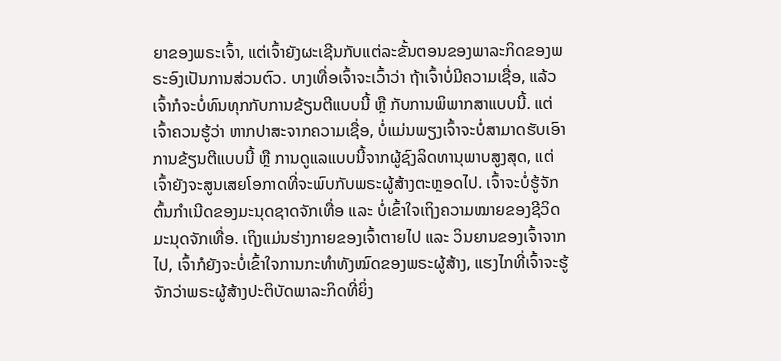ຍາຂອງພຣະເຈົ້າ, ແຕ່ເຈົ້າຍັງຜະເຊີນກັບແຕ່ລະຂັ້ນຕອນຂອງພາລະກິດຂອງພຣະອົງເປັນການສ່ວນຕົວ. ບາງເທື່ອເຈົ້າຈະເວົ້າວ່າ ຖ້າເຈົ້າບໍ່ມີຄວາມເຊື່ອ, ແລ້ວເຈົ້າກໍຈະບໍ່ທົນທຸກກັບການຂ້ຽນຕີແບບນີ້ ຫຼື ກັບການພິພາກສາແບບນີ້. ແຕ່ເຈົ້າຄວນຮູ້ວ່າ ຫາກປາສະຈາກຄວາມເຊື່ອ, ບໍ່ແມ່ນພຽງເຈົ້າຈະບໍ່ສາມາດຮັບເອົາການຂ້ຽນຕີແບບນີ້ ຫຼື ການດູແລແບບນີ້ຈາກຜູ້ຊົງລິດທານຸພາບສູງສຸດ, ແຕ່ເຈົ້າຍັງຈະສູນເສຍໂອກາດທີ່ຈະພົບກັບພຣະຜູ້ສ້າງຕະຫຼອດໄປ. ເຈົ້າຈະບໍ່ຮູ້ຈັກຕົ້ນກຳເນີດຂອງມະນຸດຊາດຈັກເທື່ອ ແລະ ບໍ່ເຂົ້າໃຈເຖິງຄວາມໝາຍຂອງຊີວິດມະນຸດຈັກເທື່ອ. ເຖິງແມ່ນຮ່າງກາຍຂອງເຈົ້າຕາຍໄປ ແລະ ວິນຍານຂອງເຈົ້າຈາກໄປ, ເຈົ້າກໍຍັງຈະບໍ່ເຂົ້າໃຈການກະທຳທັງໝົດຂອງພຣະຜູ້ສ້າງ, ແຮງໄກທີ່ເຈົ້າຈະຮູ້ຈັກວ່າພຣະຜູ້ສ້າງປະຕິບັດພາລະກິດທີ່ຍິ່ງ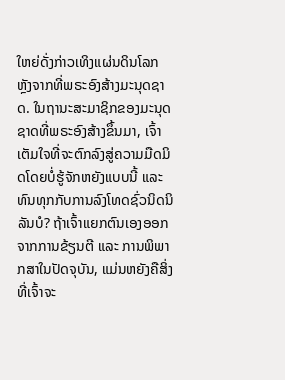ໃຫຍ່ດັ່ງກ່າວເທິງແຜ່ນດິນໂລກ ຫຼັງຈາກທີ່ພຣະອົງສ້າງມະນຸດຊາດ. ໃນຖານະສະມາຊິກຂອງມະນຸດຊາດທີ່ພຣະອົງສ້າງຂຶ້ນມາ, ເຈົ້າເຕັມໃຈທີ່ຈະຕົກລົງສູ່ຄວາມມືດມິດໂດຍບໍ່ຮູ້ຈັກຫຍັງແບບນີ້ ແລະ ທົນທຸກກັບການລົງໂທດຊົ່ວນິດນິລັນບໍ? ຖ້າເຈົ້າແຍກຕົນເອງອອກຈາກການຂ້ຽນຕີ ແລະ ການພິພາກສາໃນປັດຈຸບັນ, ແມ່ນຫຍັງຄືສິ່ງທີ່ເຈົ້າຈະ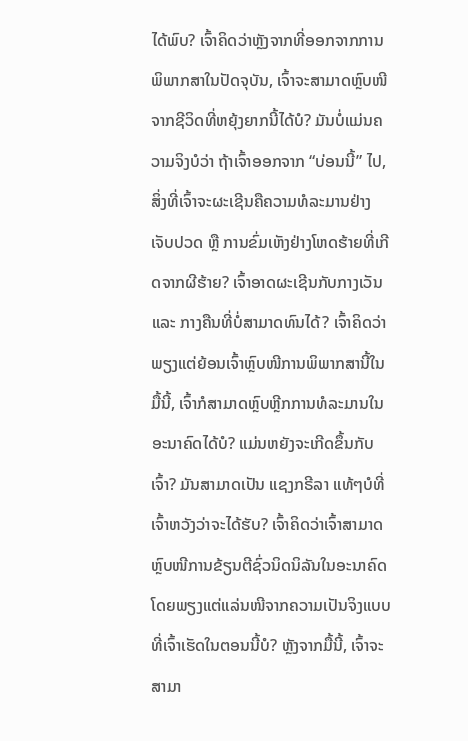ໄດ້ພົບ? ເຈົ້າຄິດວ່າຫຼັງຈາກທີ່ອອກຈາກການພິພາກສາໃນປັດຈຸບັນ, ເຈົ້າຈະສາມາດຫຼົບໜີຈາກຊີວິດທີ່ຫຍຸ້ງຍາກນີ້ໄດ້ບໍ? ມັນບໍ່ແມ່ນຄວາມຈິງບໍວ່າ ຖ້າເຈົ້າອອກຈາກ “ບ່ອນນີ້” ໄປ, ສິ່ງທີ່ເຈົ້າຈະຜະເຊີນຄືຄວາມທໍລະມານຢ່າງເຈັບປວດ ຫຼື ການຂົ່ມເຫັງຢ່າງໂຫດຮ້າຍທີ່ເກີດຈາກຜີຮ້າຍ? ເຈົ້າອາດຜະເຊີນກັບກາງເວັນ ແລະ ກາງຄືນທີ່ບໍ່ສາມາດທົນໄດ້? ເຈົ້າຄິດວ່າ ພຽງແຕ່ຍ້ອນເຈົ້າຫຼົບໜີການພິພາກສານີ້ໃນມື້ນີ້, ເຈົ້າກໍສາມາດຫຼົບຫຼີກການທໍລະມານໃນອະນາຄົດໄດ້ບໍ? ແມ່ນຫຍັງຈະເກີດຂຶ້ນກັບເຈົ້າ? ມັນສາມາດເປັນ ແຊງກຣີລາ ແທ້ໆບໍທີ່ເຈົ້າຫວັງວ່າຈະໄດ້ຮັບ? ເຈົ້າຄິດວ່າເຈົ້າສາມາດຫຼົບໜີການຂ້ຽນຕີຊົ່ວນິດນິລັນໃນອະນາຄົດໂດຍພຽງແຕ່ແລ່ນໜີຈາກຄວາມເປັນຈິງແບບທີ່ເຈົ້າເຮັດໃນຕອນນີ້ບໍ? ຫຼັງຈາກມື້ນີ້, ເຈົ້າຈະສາມາ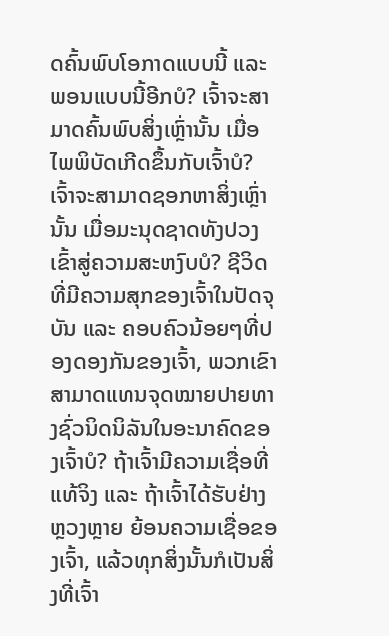ດຄົ້ນພົບໂອກາດແບບນີ້ ແລະ ພອນແບບນີ້ອີກບໍ? ເຈົ້າຈະສາມາດຄົ້ນພົບສິ່ງເຫຼົ່ານັ້ນ ເມື່ອໄພພິບັດເກີດຂຶ້ນກັບເຈົ້າບໍ? ເຈົ້າຈະສາມາດຊອກຫາສິ່ງເຫຼົ່ານັ້ນ ເມື່ອມະນຸດຊາດທັງປວງເຂົ້າສູ່ຄວາມສະຫງົບບໍ? ຊີວິດທີ່ມີຄວາມສຸກຂອງເຈົ້າໃນປັດຈຸບັນ ແລະ ຄອບຄົວນ້ອຍໆທີ່ປອງດອງກັນຂອງເຈົ້າ, ພວກເຂົາສາມາດແທນຈຸດໝາຍປາຍທາງຊົ່ວນິດນິລັນໃນອະນາຄົດຂອງເຈົ້າບໍ? ຖ້າເຈົ້າມີຄວາມເຊື່ອທີ່ແທ້ຈິງ ແລະ ຖ້າເຈົ້າໄດ້ຮັບຢ່າງຫຼວງຫຼາຍ ຍ້ອນຄວາມເຊື່ອຂອງເຈົ້າ, ແລ້ວທຸກສິ່ງນັ້ນກໍເປັນສິ່ງທີ່ເຈົ້າ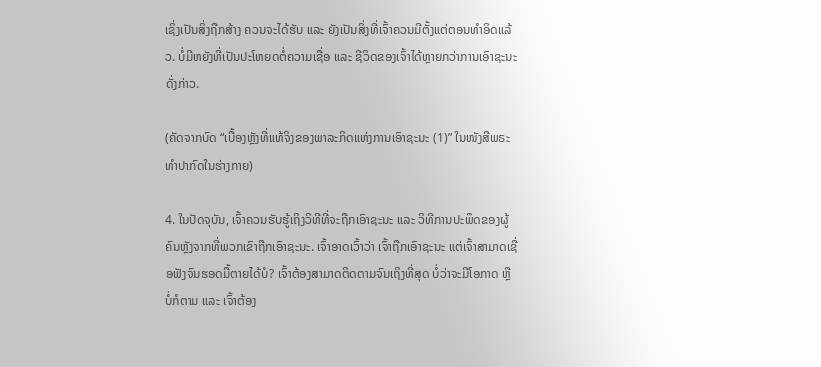ເຊິ່ງເປັນສິ່ງຖືກສ້າງ ຄວນຈະໄດ້ຮັບ ແລະ ຍັງເປັນສິ່ງທີ່ເຈົ້າຄວນມີຕັ້ງແຕ່ຕອນທຳອິດແລ້ວ. ບໍ່ມີຫຍັງທີ່ເປັນປະໂຫຍດຕໍ່ຄວາມເຊື່ອ ແລະ ຊີວິດຂອງເຈົ້າໄດ້ຫຼາຍກວ່າການເອົາຊະນະດັ່ງກ່າວ.

(ຄັດຈາກບົດ “ເບື້ອງຫຼັງທີ່ແທ້ຈິງຂອງພາລະກິດແຫ່ງການເອົາຊະນະ (1)” ໃນໜັງສືພຣະທໍາປາກົດໃນຮ່າງກາຍ)

4. ໃນປັດຈຸບັນ, ເຈົ້າຄວນຮັບຮູ້ເຖິງວິທີທີ່ຈະຖືກເອົາຊະນະ ແລະ ວິທີການປະພຶດຂອງຜູ້ຄົນຫຼັງຈາກທີ່ພວກເຂົາຖືກເອົາຊະນະ. ເຈົ້າອາດເວົ້າວ່າ ເຈົ້າຖືກເອົາຊະນະ ແຕ່ເຈົ້າສາມາດເຊື່ອຟັງຈົນຮອດມື້ຕາຍໄດ້ບໍ? ເຈົ້າຕ້ອງສາມາດຕິດຕາມຈົນເຖິງທີ່ສຸດ ບໍ່ວ່າຈະມີໂອກາດ ຫຼື ບໍ່ກໍຕາມ ແລະ ເຈົ້າຕ້ອງ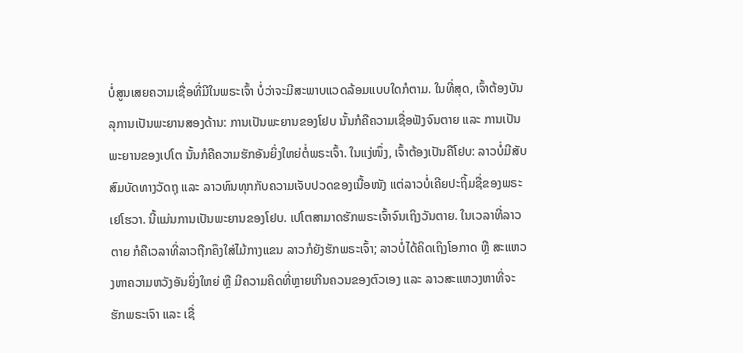ບໍ່ສູນເສຍຄວາມເຊື່ອທີ່ມີໃນພຣະເຈົ້າ ບໍ່ວ່າຈະມີສະພາບແວດລ້ອມແບບໃດກໍຕາມ. ໃນທີ່ສຸດ, ເຈົ້າຕ້ອງບັນລຸການເປັນພະຍານສອງດ້ານ: ການເປັນພະຍານຂອງໂຢບ ນັ້ນກໍຄືຄວາມເຊື່ອຟັງຈົນຕາຍ ແລະ ການເປັນພະຍານຂອງເປໂຕ ນັ້ນກໍຄືຄວາມຮັກອັນຍິ່ງໃຫຍ່ຕໍ່ພຣະເຈົ້າ. ໃນແງ່ໜຶ່ງ, ເຈົ້າຕ້ອງເປັນຄືໂຢບ: ລາວບໍ່ມີສັບສົມບັດທາງວັດຖຸ ແລະ ລາວທົນທຸກກັບຄວາມເຈັບປວດຂອງເນື້ອໜັງ ແຕ່ລາວບໍ່ເຄີຍປະຖິ້ມຊື່ຂອງພຣະເຢໂຮວາ. ນີ້ແມ່ນການເປັນພະຍານຂອງໂຢບ. ເປໂຕສາມາດຮັກພຣະເຈົ້າຈົນເຖິງວັນຕາຍ. ໃນເວລາທີ່ລາວຕາຍ ກໍຄືເວລາທີ່ລາວຖືກຄຶງໃສ່ໄມ້ກາງແຂນ ລາວກໍຍັງຮັກພຣະເຈົ້າ; ລາວບໍ່ໄດ້ຄິດເຖິງໂອກາດ ຫຼື ສະແຫວງຫາຄວາມຫວັງອັນຍິ່ງໃຫຍ່ ຫຼື ມີຄວາມຄິດທີ່ຫຼາຍເກີນຄວນຂອງຕົວເອງ ແລະ ລາວສະແຫວງຫາທີ່ຈະຮັກພຣະເຈົາ ແລະ ເຊື່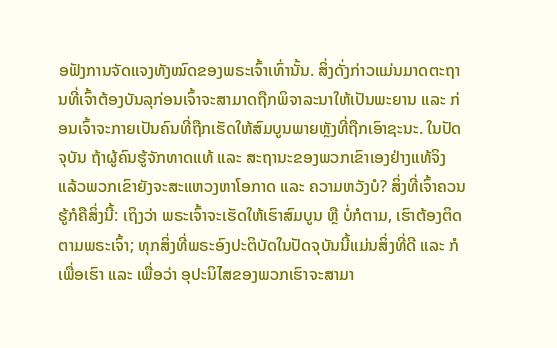ອຟັງການຈັດແຈງທັງໝົດຂອງພຣະເຈົ້າເທົ່ານັ້ນ. ສິ່ງດັ່ງກ່າວແມ່ນມາດຕະຖານທີ່ເຈົ້າຕ້ອງບັນລຸກ່ອນເຈົ້າຈະສາມາດຖືກພິຈາລະນາໃຫ້ເປັນພະຍານ ແລະ ກ່ອນເຈົ້າຈະກາຍເປັນຄົນທີ່ຖືກເຮັດໃຫ້ສົມບູນພາຍຫຼັງທີ່ຖືກເອົາຊະນະ. ໃນປັດຈຸບັນ ຖ້າຜູ້ຄົນຮູ້ຈັກທາດແທ້ ແລະ ສະຖານະຂອງພວກເຂົາເອງຢ່າງແທ້ຈິງ ແລ້ວພວກເຂົາຍັງຈະສະແຫວງຫາໂອກາດ ແລະ ຄວາມຫວັງບໍ? ສິ່ງທີ່ເຈົ້າຄວນຮູ້ກໍຄືສິ່ງນີ້: ເຖິງວ່າ ພຣະເຈົ້າຈະເຮັດໃຫ້ເຮົາສົມບູນ ຫຼື ບໍ່ກໍຕາມ, ເຮົາຕ້ອງຕິດຕາມພຣະເຈົ້າ; ທຸກສິ່ງທີ່ພຣະອົງປະຕິບັດໃນປັດຈຸບັນນີ້ແມ່ນສິ່ງທີ່ດີ ແລະ ກໍເພື່ອເຮົາ ແລະ ເພື່ອວ່າ ອຸປະນິໄສຂອງພວກເຮົາຈະສາມາ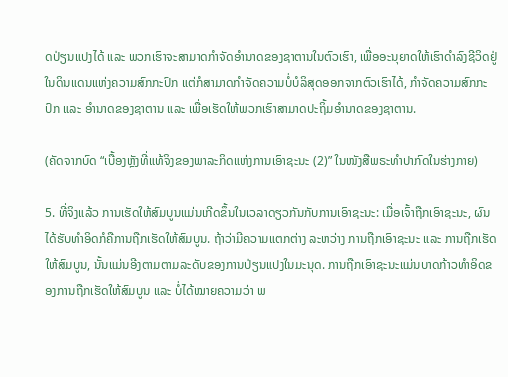ດປ່ຽນແປງໄດ້ ແລະ ພວກເຮົາຈະສາມາດກໍາຈັດອໍານາດຂອງຊາຕານໃນຕົວເຮົາ, ເພື່ອອະນຸຍາດໃຫ້ເຮົາດໍາລົງຊີວິດຢູ່ໃນດິນແດນແຫ່ງຄວາມສົກກະປົກ ແຕ່ກໍສາມາດກໍາຈັດຄວາມບໍ່ບໍລິສຸດອອກຈາກຕົວເຮົາໄດ້, ກໍາຈັດຄວາມສົກກະປົກ ແລະ ອໍານາດຂອງຊາຕານ ແລະ ເພື່ອເຮັດໃຫ້ພວກເຮົາສາມາດປະຖິ້ມອໍານາດຂອງຊາຕານ.

(ຄັດຈາກບົດ “ເບື້ອງຫຼັງທີ່ແທ້ຈິງຂອງພາລະກິດແຫ່ງການເອົາຊະນະ (2)” ໃນໜັງສືພຣະທໍາປາກົດໃນຮ່າງກາຍ)

5. ທີ່ຈິງແລ້ວ ການເຮັດໃຫ້ສົມບູນແມ່ນເກີດຂຶ້ນໃນເວລາດຽວກັນກັບການເອົາຊະນະ: ເມື່ອເຈົ້າຖືກເອົາຊະນະ, ຜົນໄດ້ຮັບທໍາອິດກໍຄືການຖືກເຮັດໃຫ້ສົມບູນ. ຖ້າວ່າມີຄວາມແຕກຕ່າງ ລະຫວ່າງ ການຖືກເອົາຊະນະ ແລະ ການຖືກເຮັດໃຫ້ສົມບູນ, ນັ້ນແມ່ນອີງຕາມຕາມລະດັບຂອງການປ່ຽນແປງໃນມະນຸດ. ການຖືກເອົາຊະນະແມ່ນບາດກ້າວທໍາອິດຂອງການຖືກເຮັດໃຫ້ສົມບູນ ແລະ ບໍ່ໄດ້ໝາຍຄວາມວ່າ ພ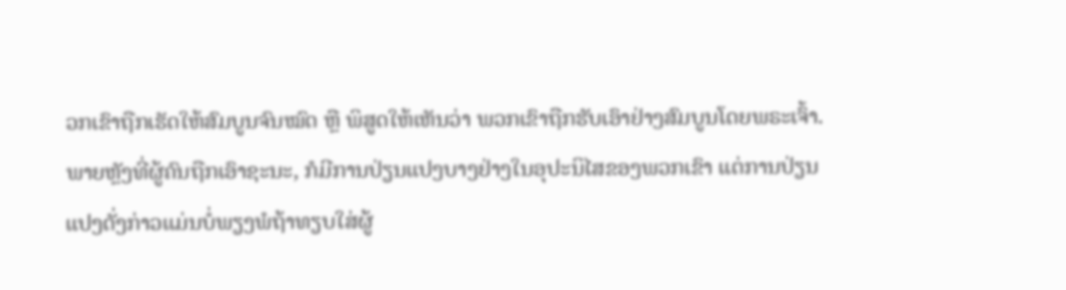ວກເຂົາຖືກເຮັດໃຫ້ສົມບູນຈົນໝົດ ຫຼື ພິສູດໃຫ້ເຫັນວ່າ ພວກເຂົາຖືກຮັບເອົາຢ່າງສົມບູນໂດຍພຣະເຈົ້າ. ພາຍຫຼັງທີ່ຜູ້ຄົນຖືກເອົາຊະນະ, ກໍມີການປ່ຽນແປງບາງຢ່າງໃນອຸປະນິໄສຂອງພວກເຂົາ ແຕ່ການປ່ຽນແປງດັ່ງກ່າວແມ່ນບໍ່ພຽງພໍຖ້າທຽບໃສ່ຜູ້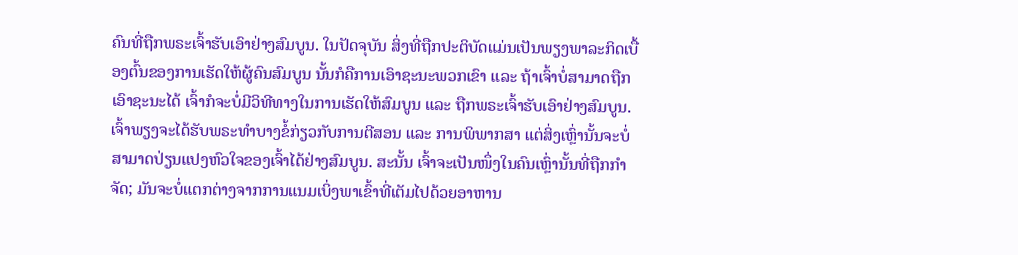ຄົນທີ່ຖືກພຣະເຈົ້າຮັບເອົາຢ່າງສົມບູນ. ໃນປັດຈຸບັນ ສິ່ງທີ່ຖືກປະຕິບັດແມ່ນເປັນພຽງພາລະກິດເບື້ອງຕົ້ນຂອງການເຮັດໃຫ້ຜູ້ຄົນສົມບູນ ນັ້ນກໍຄືການເອົາຊະນະພວກເຂົາ ແລະ ຖ້າເຈົ້າບໍ່ສາມາດຖືກເອົາຊະນະໄດ້ ເຈົ້າກໍຈະບໍ່ມີວິທີທາງໃນການເຮັດໃຫ້ສົມບູນ ແລະ ຖືກພຣະເຈົ້າຮັບເອົາຢ່າງສົມບູນ. ເຈົ້າພຽງຈະໄດ້ຮັບພຣະທໍາບາງຂໍ້ກ່ຽວກັບການຕີສອນ ແລະ ການພິພາກສາ ແຕ່ສິ່ງເຫຼົ່ານັ້ນຈະບໍ່ສາມາດປ່ຽນແປງຫົວໃຈຂອງເຈົ້າໄດ້ຢ່າງສົມບູນ. ສະນັ້ນ ເຈົ້າຈະເປັນໜຶ່ງໃນຄົນເຫຼົ່ານັ້ນທີ່ຖືກກໍາຈັດ; ມັນຈະບໍ່ແຕກຕ່າງຈາກການແນມເບິ່ງພາເຂົ້າທີ່ເຕັມໄປດ້ວຍອາຫານ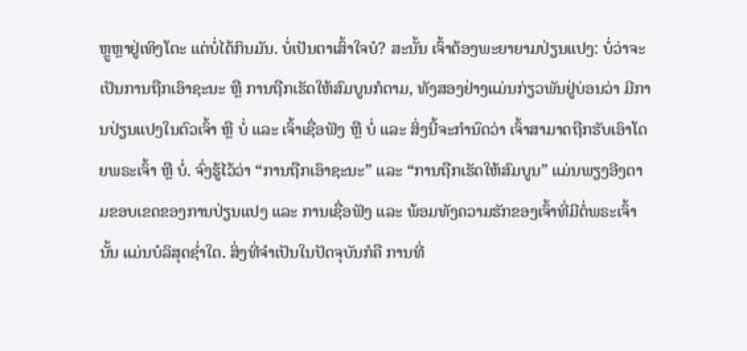ຫຼູຫຼາຢູ່ເທິງໂຕະ ແຕ່ບໍ່ໄດ້ກິນມັນ. ບໍ່ເປັນຕາເສົ້າໃຈບໍ? ສະນັ້ນ ເຈົ້າຕ້ອງພະຍາຍາມປ່ຽນແປງ: ບໍ່ວ່າຈະເປັນການຖືກເອົາຊະນະ ຫຼື ການຖືກເຮັດໃຫ້ສົມບູນກໍຕາມ, ທັງສອງຢ່າງແມ່ນກ່ຽວພັນຢູ່ບ່ອນວ່າ ມີການປ່ຽນແປງໃນຕົວເຈົ້າ ຫຼື ບໍ່ ແລະ ເຈົ້າເຊື່ອຟັງ ຫຼື ບໍ່ ແລະ ສິ່ງນີ້ຈະກໍານົດວ່າ ເຈົ້າສາມາດຖືກຮັບເອົາໂດຍພຣະເຈົ້າ ຫຼື ບໍ່. ຈົ່ງຮູ້ໄວ້ວ່າ “ການຖືກເອົາຊະນະ” ແລະ “ການຖືກເຮັດໃຫ້ສົມບູນ” ແມ່ນພຽງອີງຕາມຂອບເຂດຂອງການປ່ຽນແປງ ແລະ ການເຊື່ອຟັງ ແລະ ພ້ອມທັງຄວາມຮັກຂອງເຈົ້າທີ່ມີຕໍ່ພຣະເຈົ້ານັ້ນ ແມ່ນບໍລິສຸດຊໍ່າໃດ. ສິ່ງທີ່ຈໍາເປັນໃນປັດຈຸບັນກໍຄື ການທີ່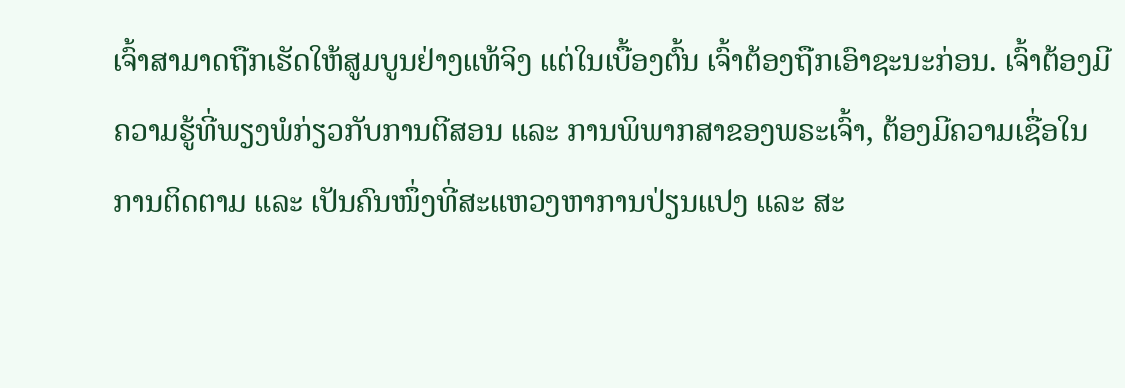ເຈົ້າສາມາດຖືກເຮັດໃຫ້ສູມບູນຢ່າງແທ້ຈິງ ແຕ່ໃນເບື້ອງຕົ້ນ ເຈົ້າຕ້ອງຖືກເອົາຊະນະກ່ອນ. ເຈົ້າຕ້ອງມີຄວາມຮູ້ທີ່ພຽງພໍກ່ຽວກັບການຕີສອນ ແລະ ການພິພາກສາຂອງພຣະເຈົ້າ, ຕ້ອງມີຄວາມເຊື່ອໃນການຕິດຕາມ ແລະ ເປັນຄົນໜຶ່ງທີ່ສະແຫວງຫາການປ່ຽນແປງ ແລະ ສະ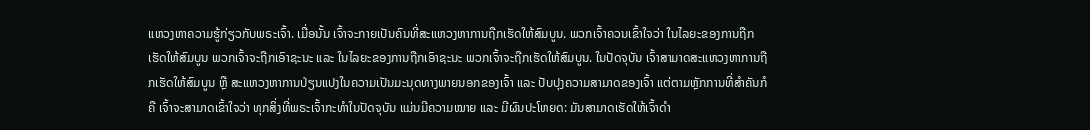ແຫວງຫາຄວາມຮູ້ກ່ຽວກັບພຣະເຈົ້າ. ເມື່ອນັ້ນ ເຈົ້າຈະກາຍເປັນຄົນທີ່ສະແຫວງຫາການຖືກເຮັດໃຫ້ສົມບູນ. ພວກເຈົ້າຄວນເຂົ້າໃຈວ່າ ໃນໄລຍະຂອງການຖືກເຮັດໃຫ້ສົມບູນ ພວກເຈົ້າຈະຖືກເອົາຊະນະ ແລະ ໃນໄລຍະຂອງການຖືກເອົາຊະນະ ພວກເຈົ້າຈະຖືກເຮັດໃຫ້ສົມບູນ. ໃນປັດຈຸບັນ ເຈົ້າສາມາດສະແຫວງຫາການຖືກເຮັດໃຫ້ສົມບູນ ຫຼື ສະແຫວງຫາການປ່ຽນແປງໃນຄວາມເປັນມະນຸດທາງພາຍນອກຂອງເຈົ້າ ແລະ ປັບປຸງຄວາມສາມາດຂອງເຈົ້າ ແຕ່ຕາມຫຼັກການທີ່ສໍາຄັນກໍຄື ເຈົ້າຈະສາມາດເຂົ້າໃຈວ່າ ທຸກສິ່ງທີ່ພຣະເຈົ້າກະທໍາໃນປັດຈຸບັນ ແມ່ນມີຄວາມໝາຍ ແລະ ມີຜົນປະໂຫຍດ: ມັນສາມາດເຮັດໃຫ້ເຈົ້າດໍາ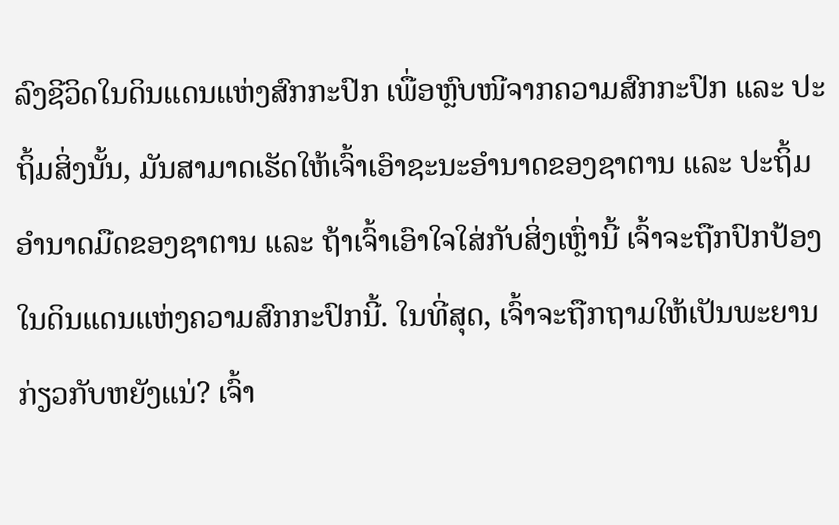ລົງຊີວິດໃນດິນແດນແຫ່ງສົກກະປົກ ເພື່ອຫຼົບໜີຈາກຄວາມສົກກະປົກ ແລະ ປະຖິ້ມສິ່ງນັ້ນ, ມັນສາມາດເຮັດໃຫ້ເຈົ້າເອົາຊະນະອໍານາດຂອງຊາຕານ ແລະ ປະຖິ້ມອໍານາດມືດຂອງຊາຕານ ແລະ ຖ້າເຈົ້າເອົາໃຈໃສ່ກັບສິ່ງເຫຼົ່ານີ້ ເຈົ້າຈະຖືກປົກປ້ອງໃນດິນແດນແຫ່ງຄວາມສົກກະປົກນີ້. ໃນທີ່ສຸດ, ເຈົ້າຈະຖືກຖາມໃຫ້ເປັນພະຍານກ່ຽວກັບຫຍັງແນ່? ເຈົ້າ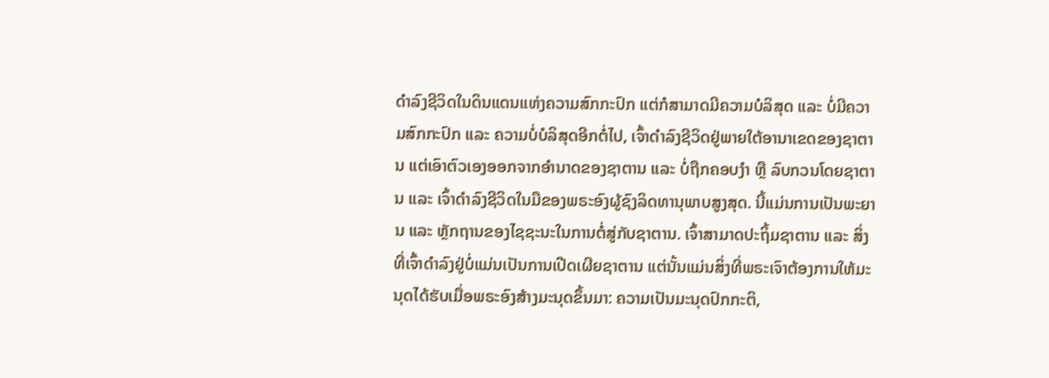ດໍາລົງຊີວິດໃນດິນແດນແຫ່ງຄວາມສົກກະປົກ ແຕ່ກໍສາມາດມີຄວາມບໍລິສຸດ ແລະ ບໍ່ມີຄວາມສົກກະປົກ ແລະ ຄວາມບໍ່ບໍລິສຸດອີກຕໍ່ໄປ, ເຈົ້າດໍາລົງຊີວິດຢູ່ພາຍໃຕ້ອານາເຂດຂອງຊາຕານ ແຕ່ເອົາຕົວເອງອອກຈາກອໍານາດຂອງຊາຕານ ແລະ ບໍ່ຖືກຄອບງໍາ ຫຼື ລົບກວນໂດຍຊາຕານ ແລະ ເຈົ້າດໍາລົງຊີວິດໃນມືຂອງພຣະອົງຜູ້ຊົງລິດທານຸພາບສູງສຸດ. ນີ້ແມ່ນການເປັນພະຍານ ແລະ ຫຼັກຖານຂອງໄຊຊະນະໃນການຕໍ່ສູ່ກັບຊາຕານ. ເຈົ້າສາມາດປະຖິ້ມຊາຕານ ແລະ ສິ່ງທີ່ເຈົ້າດໍາລົງຢູ່ບໍ່ແມ່ນເປັນການເປີດເຜີຍຊາຕານ ແຕ່ນັ້ນແມ່ນສິ່ງທີ່ພຣະເຈົາຕ້ອງການໃຫ້ມະນຸດໄດ້ຮັບເມື່ອພຣະອົງສ້າງມະນຸດຂຶ້ນມາ: ຄວາມເປັນມະນຸດປົກກະຕິ,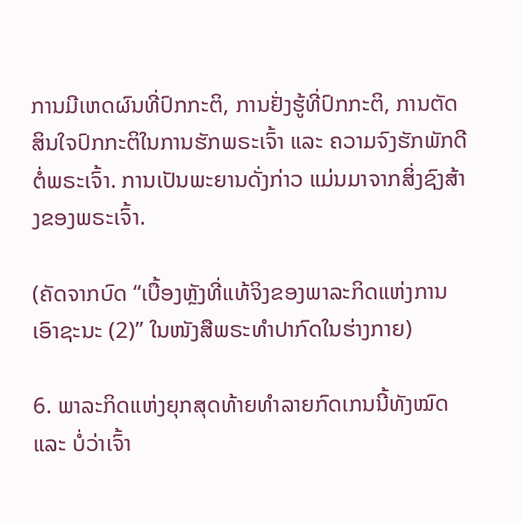ການມີເຫດຜົນທີ່ປົກກະຕິ, ການຢັ່ງຮູ້ທີ່ປົກກະຕິ, ການຕັດສິນໃຈປົກກະຕິໃນການຮັກພຣະເຈົ້າ ແລະ ຄວາມຈົງຮັກພັກດີຕໍ່ພຣະເຈົ້າ. ການເປັນພະຍານດັ່ງກ່າວ ແມ່ນມາຈາກສິ່ງຊົງສ້າງຂອງພຣະເຈົ້າ.

(ຄັດຈາກບົດ “ເບື້ອງຫຼັງທີ່ແທ້ຈິງຂອງພາລະກິດແຫ່ງການເອົາຊະນະ (2)” ໃນໜັງສືພຣະທໍາປາກົດໃນຮ່າງກາຍ)

6. ພາລະກິດແຫ່ງຍຸກສຸດທ້າຍທໍາລາຍກົດເກນນີ້ທັງໝົດ ແລະ ບໍ່ວ່າເຈົ້າ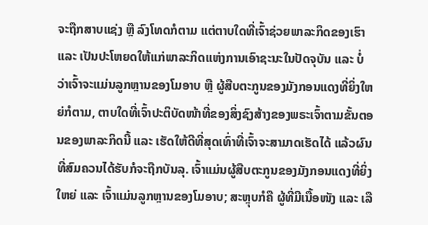ຈະຖືກສາບແຊ່ງ ຫຼື ລົງໂທດກໍຕາມ ແຕ່ຕາບໃດທີ່ເຈົ້າຊ່ວຍພາລະກິດຂອງເຮົາ ແລະ ເປັນປະໂຫຍດໃຫ້ແກ່ພາລະກິດແຫ່ງການເອົາຊະນະໃນປັດຈຸບັນ ແລະ ບໍ່ວ່າເຈົ້າຈະແມ່ນລູກຫຼານຂອງໂມອາບ ຫຼື ຜູ້ສືບຕະກູນຂອງມັງກອນແດງທີ່ຍິ່ງໃຫຍ່ກໍຕາມ, ຕາບໃດທີ່ເຈົ້າປະຕິບັດໜ້າທີ່ຂອງສິ່ງຊົງສ້າງຂອງພຣະເຈົ້າຕາມຂັ້ນຕອນຂອງພາລະກິດນີ້ ແລະ ເຮັດໃຫ້ດີທີ່ສຸດເທົ່າທີ່ເຈົ້າຈະສາມາດເຮັດໄດ້ ແລ້ວຜົນທີ່ສົມຄວນໄດ້ຮັບກໍຈະຖືກບັນລຸ. ເຈົ້າແມ່ນຜູ້ສືບຕະກູນຂອງມັງກອນແດງທີ່ຍິ່ງໃຫຍ່ ແລະ ເຈົ້າແມ່ນລູກຫຼານຂອງໂມອາບ; ສະຫຼຸບກໍຄື ຜູ້ທີ່ມີເນື້ອໜັງ ແລະ ເລື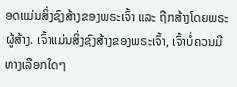ອດແມ່ນສິ່ງຊົງສ້າງຂອງພຣະເຈົ້າ ແລະ ຖືກສ້າງໂດຍພຣະຜູ້ສ້າງ. ເຈົ້າແມ່ນສິ່ງຊົງສ້າງຂອງພຣະເຈົ້າ, ເຈົ້າບໍ່ຄວນມີທາງເລືອກໃດໆ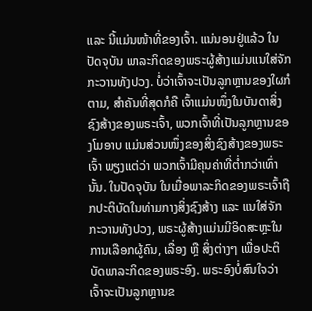ແລະ ນີ້ແມ່ນໜ້າທີ່ຂອງເຈົ້າ. ແນ່ນອນຢູ່ແລ້ວ ໃນປັດຈຸບັນ ພາລະກິດຂອງພຣະຜູ້ສ້າງແມ່ນແນໃສ່ຈັກກະວານທັງປວງ. ບໍ່ວ່າເຈົ້າຈະເປັນລູກຫຼານຂອງໃຜກໍຕາມ, ສໍາຄັນທີ່ສຸດກໍຄື ເຈົ້າແມ່ນໜຶ່ງໃນບັນດາສິ່ງຊົງສ້າງຂອງພຣະເຈົ້າ, ພວກເຈົ້າທີ່ເປັນລູກຫຼານຂອງໂມອາບ ແມ່ນສ່ວນໜຶ່ງຂອງສິ່ງຊົງສ້າງຂອງພຣະເຈົ້າ ພຽງແຕ່ວ່າ ພວກເຈົ້າມີຄຸນຄ່າທີ່ຕໍ່າກວ່າເທົ່ານັ້ນ. ໃນປັດຈຸບັນ ໃນເມື່ອພາລະກິດຂອງພຣະເຈົ້າຖືກປະຕິບັດໃນທ່າມກາງສິ່ງຊົງສ້າງ ແລະ ແນໃສ່ຈັກກະວານທັງປວງ, ພຣະຜູ້ສ້າງແມ່ນມີອິດສະຫຼະໃນການເລືອກຜູ້ຄົນ, ເລື່ອງ ຫຼື ສິ່ງຕ່າງໆ ເພື່ອປະຕິບັດພາລະກິດຂອງພຣະອົງ. ພຣະອົງບໍ່ສົນໃຈວ່າ ເຈົ້າຈະເປັນລູກຫຼານຂ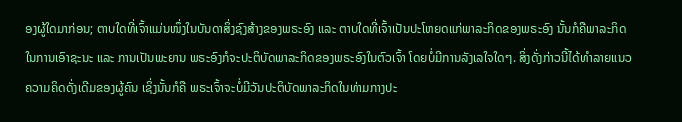ອງຜູ້ໃດມາກ່ອນ; ຕາບໃດທີ່ເຈົ້າແມ່ນໜຶ່ງໃນບັນດາສິ່ງຊົງສ້າງຂອງພຣະອົງ ແລະ ຕາບໃດທີ່ເຈົ້າເປັນປະໂຫຍດແກ່ພາລະກິດຂອງພຣະອົງ ນັ້ນກໍຄືພາລະກິດໃນການເອົາຊະນະ ແລະ ການເປັນພະຍານ ພຣະອົງກໍຈະປະຕິບັດພາລະກິດຂອງພຣະອົງໃນຕົວເຈົ້າ ໂດຍບໍ່ມີການລັງເລໃຈໃດໆ. ສິ່ງດັ່ງກ່າວນີ້ໄດ້ທໍາລາຍແນວຄວາມຄິດດັ່ງເດີມຂອງຜູ້ຄົນ ເຊິ່ງນັ້ນກໍຄື ພຣະເຈົ້າຈະບໍ່ມີວັນປະຕິບັດພາລະກິດໃນທ່າມກາງປະ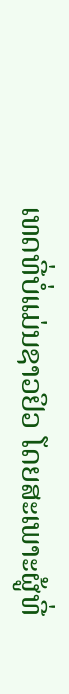ເທດທີ່ບໍ່ແມ່ນຊາວຢິວ ໂດຍສະເພາະຜູ້ທີ່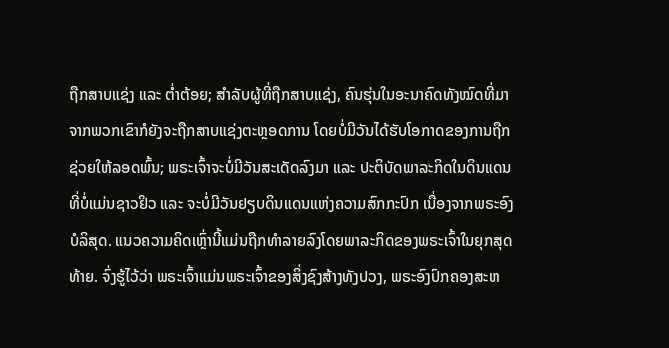ຖືກສາບແຊ່ງ ແລະ ຕໍ່າຕ້ອຍ; ສໍາລັບຜູ້ທີ່ຖືກສາບແຊ່ງ, ຄົນຮຸ່ນໃນອະນາຄົດທັງໝົດທີ່ມາຈາກພວກເຂົາກໍຍັງຈະຖືກສາບແຊ່ງຕະຫຼອດການ ໂດຍບໍ່ມີວັນໄດ້ຮັບໂອກາດຂອງການຖືກຊ່ວຍໃຫ້ລອດພົ້ນ; ພຣະເຈົ້າຈະບໍ່ມີວັນສະເດັດລົງມາ ແລະ ປະຕິບັດພາລະກິດໃນດິນແດນທີ່ບໍ່ແມ່ນຊາວຢິວ ແລະ ຈະບໍ່ມີວັນຢຽບດິນແດນແຫ່ງຄວາມສົກກະປົກ ເນື່ອງຈາກພຣະອົງບໍລິສຸດ. ແນວຄວາມຄິດເຫຼົ່ານີ້ແມ່ນຖືກທໍາລາຍລົງໂດຍພາລະກິດຂອງພຣະເຈົ້າໃນຍຸກສຸດທ້າຍ. ຈົ່ງຮູ້ໄວ້ວ່າ ພຣະເຈົ້າແມ່ນພຣະເຈົ້າຂອງສິ່ງຊົງສ້າງທັງປວງ, ພຣະອົງປົກຄອງສະຫ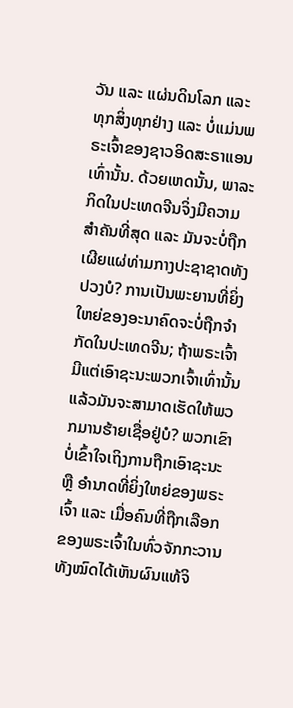ວັນ ແລະ ແຜ່ນດິນໂລກ ແລະ ທຸກສິ່ງທຸກຢ່າງ ແລະ ບໍ່ແມ່ນພຣະເຈົ້າຂອງຊາວອິດສະຣາແອນເທົ່ານັ້ນ. ດ້ວຍເຫດນັ້ນ, ພາລະກິດໃນປະເທດຈີນຈິ່ງມີຄວາມສໍາຄັນທີ່ສຸດ ແລະ ມັນຈະບໍ່ຖືກເຜີຍແຜ່ທ່າມກາງປະຊາຊາດທັງປວງບໍ? ການເປັນພະຍານທີ່ຍິ່ງໃຫຍ່ຂອງອະນາຄົດຈະບໍ່ຖືກຈໍາກັດໃນປະເທດຈີນ; ຖ້າພຣະເຈົ້າມີແຕ່ເອົາຊະນະພວກເຈົ້າເທົ່ານັ້ນ ແລ້ວມັນຈະສາມາດເຮັດໃຫ້ພວກມານຮ້າຍເຊື່ອຢູ່ບໍ? ພວກເຂົາບໍ່ເຂົ້າໃຈເຖິງການຖືກເອົາຊະນະ ຫຼື ອໍານາດທີ່ຍິ່ງໃຫຍ່ຂອງພຣະເຈົ້າ ແລະ ເມື່ອຄົນທີ່ຖືກເລືອກຂອງພຣະເຈົ້າໃນທົ່ວຈັກກະວານທັງໝົດໄດ້ເຫັນຜົນແທ້ຈິ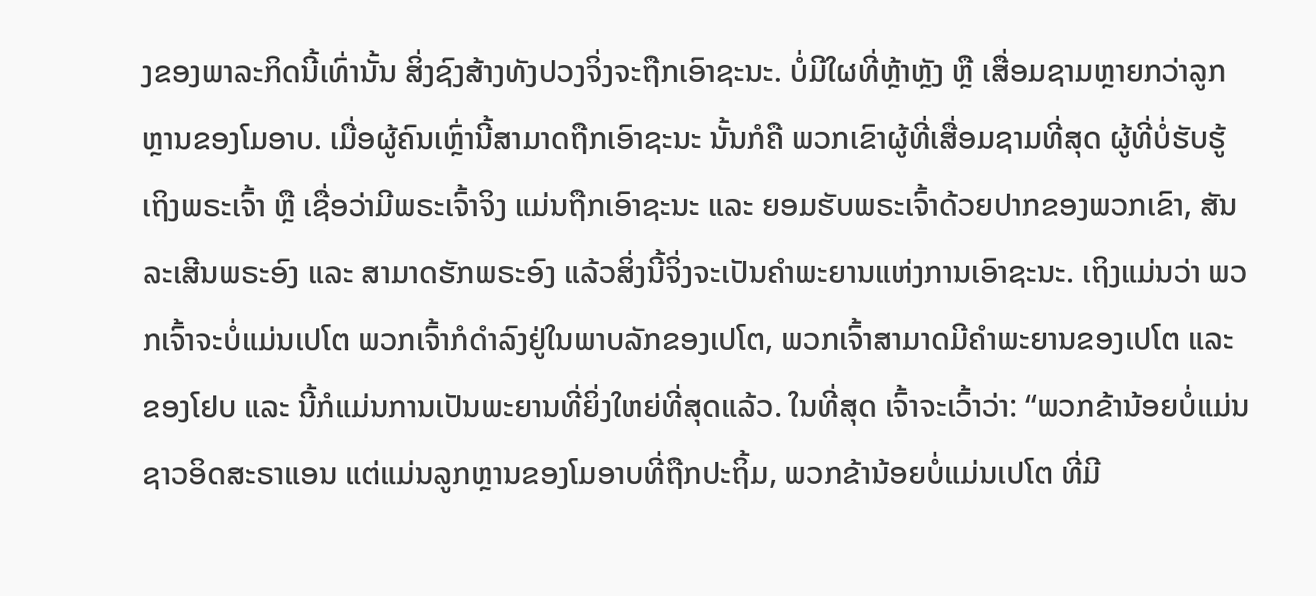ງຂອງພາລະກິດນີ້ເທົ່ານັ້ນ ສິ່ງຊົງສ້າງທັງປວງຈິ່ງຈະຖືກເອົາຊະນະ. ບໍ່ມີໃຜທີ່ຫຼ້າຫຼັງ ຫຼື ເສື່ອມຊາມຫຼາຍກວ່າລູກຫຼານຂອງໂມອາບ. ເມື່ອຜູ້ຄົນເຫຼົ່ານີ້ສາມາດຖືກເອົາຊະນະ ນັ້ນກໍຄື ພວກເຂົາຜູ້ທີ່ເສື່ອມຊາມທີ່ສຸດ ຜູ້ທີ່ບໍ່ຮັບຮູ້ເຖິງພຣະເຈົ້າ ຫຼື ເຊື່ອວ່າມີພຣະເຈົ້າຈິງ ແມ່ນຖືກເອົາຊະນະ ແລະ ຍອມຮັບພຣະເຈົ້າດ້ວຍປາກຂອງພວກເຂົາ, ສັນລະເສີນພຣະອົງ ແລະ ສາມາດຮັກພຣະອົງ ແລ້ວສິ່ງນີ້ຈິ່ງຈະເປັນຄໍາພະຍານແຫ່ງການເອົາຊະນະ. ເຖິງແມ່ນວ່າ ພວກເຈົ້າຈະບໍ່ແມ່ນເປໂຕ ພວກເຈົ້າກໍດໍາລົງຢູ່ໃນພາບລັກຂອງເປໂຕ, ພວກເຈົ້າສາມາດມີຄໍາພະຍານຂອງເປໂຕ ແລະ ຂອງໂຢບ ແລະ ນີ້ກໍແມ່ນການເປັນພະຍານທີ່ຍິ່ງໃຫຍ່ທີ່ສຸດແລ້ວ. ໃນທີ່ສຸດ ເຈົ້າຈະເວົ້າວ່າ: “ພວກຂ້ານ້ອຍບໍ່ແມ່ນຊາວອິດສະຣາແອນ ແຕ່ແມ່ນລູກຫຼານຂອງໂມອາບທີ່ຖືກປະຖິ້ມ, ພວກຂ້ານ້ອຍບໍ່ແມ່ນເປໂຕ ທີ່ມີ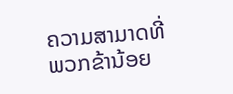ຄວາມສາມາດທີ່ພວກຂ້ານ້ອຍ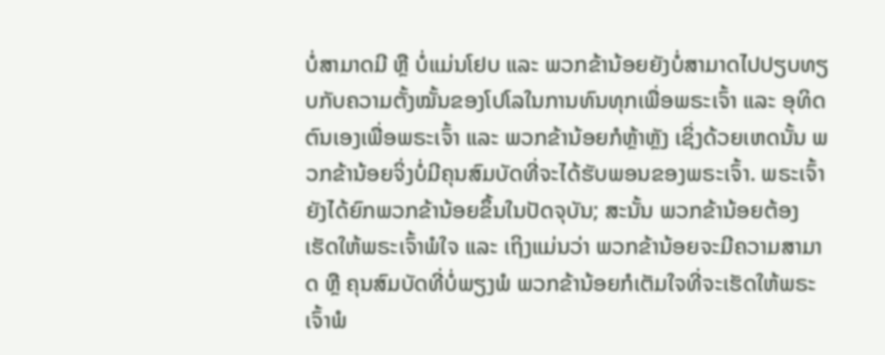ບໍ່ສາມາດມີ ຫຼື ບໍ່ແມ່ນໂຢບ ແລະ ພວກຂ້ານ້ອຍຍັງບໍ່ສາມາດໄປປຽບທຽບກັບຄວາມຕັ້ງໝັ້ນຂອງໂປໂລໃນການທົນທຸກເພື່ອພຣະເຈົ້າ ແລະ ອຸທິດຕົນເອງເພື່ອພຣະເຈົ້າ ແລະ ພວກຂ້ານ້ອຍກໍຫຼ້າຫຼັງ ເຊິ່ງດ້ວຍເຫດນັ້ນ ພວກຂ້ານ້ອຍຈິ່ງບໍ່ມີຄຸນສົມບັດທີ່ຈະໄດ້ຮັບພອນຂອງພຣະເຈົ້າ. ພຣະເຈົ້າຍັງໄດ້ຍົກພວກຂ້ານ້ອຍຂຶ້ນໃນປັດຈຸບັນ; ສະນັ້ນ ພວກຂ້ານ້ອຍຕ້ອງເຮັດໃຫ້ພຣະເຈົ້າພໍໃຈ ແລະ ເຖິງແມ່ນວ່າ ພວກຂ້ານ້ອຍຈະມີຄວາມສາມາດ ຫຼື ຄຸນສົມບັດທີ່ບໍ່ພຽງພໍ ພວກຂ້ານ້ອຍກໍເຕັມໃຈທີ່ຈະເຮັດໃຫ້ພຣະເຈົ້າພໍ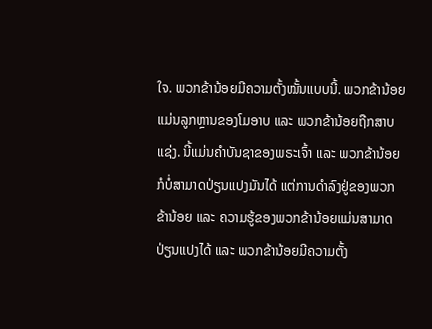ໃຈ. ພວກຂ້ານ້ອຍມີຄວາມຕັ້ງໝັ້ນແບບນີ້. ພວກຂ້ານ້ອຍແມ່ນລູກຫຼານຂອງໂມອາບ ແລະ ພວກຂ້ານ້ອຍຖືກສາບແຊ່ງ. ນີ້ແມ່ນຄໍາບັນຊາຂອງພຣະເຈົ້າ ແລະ ພວກຂ້ານ້ອຍກໍບໍ່ສາມາດປ່ຽນແປງມັນໄດ້ ແຕ່ການດໍາລົງຢູ່ຂອງພວກຂ້ານ້ອຍ ແລະ ຄວາມຮູ້ຂອງພວກຂ້ານ້ອຍແມ່ນສາມາດປ່ຽນແປງໄດ້ ແລະ ພວກຂ້ານ້ອຍມີຄວາມຕັ້ງ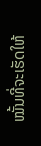ໝັ້ນທີ່ຈະເຮັດໃຫ້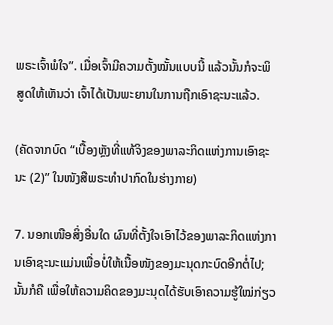ພຣະເຈົ້າພໍໃຈ”. ເມື່ອເຈົ້າມີຄວາມຕັ້ງໝັ້ນແບບນີ້ ແລ້ວນັ້ນກໍຈະພິສູດໃຫ້ເຫັນວ່າ ເຈົ້າໄດ້ເປັນພະຍານໃນການຖືກເອົາຊະນະແລ້ວ.

(ຄັດຈາກບົດ “ເບື້ອງຫຼັງທີ່ແທ້ຈິງຂອງພາລະກິດແຫ່ງການເອົາຊະນະ (2)” ໃນໜັງສືພຣະທໍາປາກົດໃນຮ່າງກາຍ)

7. ນອກເໜືອສິ່ງອື່ນໃດ ຜົນທີ່ຕັ້ງໃຈເອົາໄວ້ຂອງພາລະກິດແຫ່ງການເອົາຊະນະແມ່ນເພື່ອບໍ່ໃຫ້ເນື້ອໜັງຂອງມະນຸດກະບົດອີກຕໍ່ໄປ; ນັ້ນກໍຄື ເພື່ອໃຫ້ຄວາມຄິດຂອງມະນຸດໄດ້ຮັບເອົາຄວາມຮູ້ໃໝ່ກ່ຽວ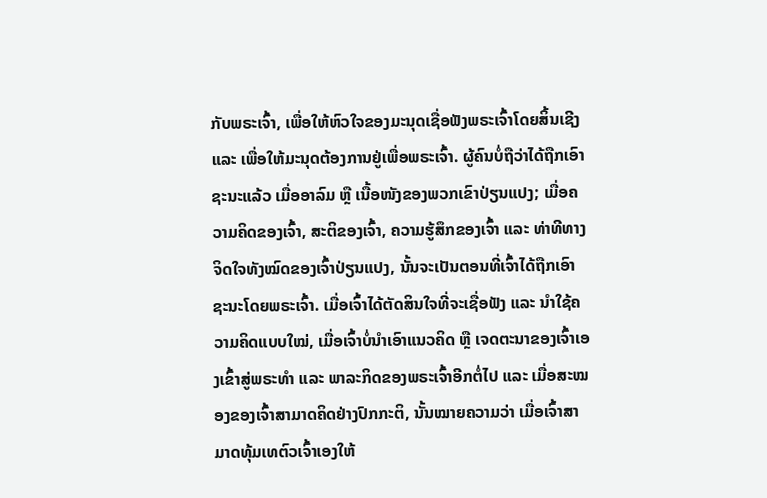ກັບພຣະເຈົ້າ, ເພື່ອໃຫ້ຫົວໃຈຂອງມະນຸດເຊື່ອຟັງພຣະເຈົ້າໂດຍສິ້ນເຊີງ ແລະ ເພື່ອໃຫ້ມະນຸດຕ້ອງການຢູ່ເພື່ອພຣະເຈົ້າ. ຜູ້ຄົນບໍ່ຖືວ່າໄດ້ຖືກເອົາຊະນະແລ້ວ ເມື່ອອາລົມ ຫຼື ເນື້ອໜັງຂອງພວກເຂົາປ່ຽນແປງ; ເມື່ອຄວາມຄິດຂອງເຈົ້າ, ສະຕິຂອງເຈົ້າ, ຄວາມຮູ້ສຶກຂອງເຈົ້າ ແລະ ທ່າທີທາງຈິດໃຈທັງໝົດຂອງເຈົ້າປ່ຽນແປງ, ນັ້ນຈະເປັນຕອນທີ່ເຈົ້າໄດ້ຖືກເອົາຊະນະໂດຍພຣະເຈົ້າ. ເມື່ອເຈົ້າໄດ້ຕັດສິນໃຈທີ່ຈະເຊື່ອຟັງ ແລະ ນໍາໃຊ້ຄວາມຄິດແບບໃໝ່, ເມື່ອເຈົ້າບໍ່ນຳເອົາແນວຄິດ ຫຼື ເຈດຕະນາຂອງເຈົ້າເອງເຂົ້າສູ່ພຣະທຳ ແລະ ພາລະກິດຂອງພຣະເຈົ້າອີກຕໍ່ໄປ ແລະ ເມື່ອສະໝອງຂອງເຈົ້າສາມາດຄິດຢ່າງປົກກະຕິ, ນັ້ນໝາຍຄວາມວ່າ ເມື່ອເຈົ້າສາມາດທຸ້ມເທຕົວເຈົ້າເອງໃຫ້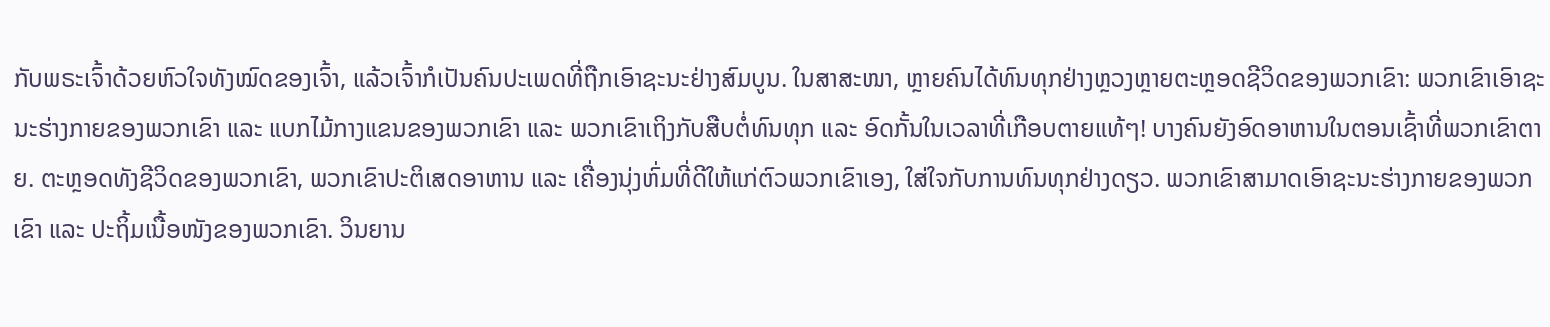ກັບພຣະເຈົ້າດ້ວຍຫົວໃຈທັງໝົດຂອງເຈົ້າ, ແລ້ວເຈົ້າກໍເປັນຄົນປະເພດທີ່ຖືກເອົາຊະນະຢ່າງສົມບູນ. ໃນສາສະໜາ, ຫຼາຍຄົນໄດ້ທົນທຸກຢ່າງຫຼວງຫຼາຍຕະຫຼອດຊີວິດຂອງພວກເຂົາ: ພວກເຂົາເອົາຊະນະຮ່າງກາຍຂອງພວກເຂົາ ແລະ ແບກໄມ້ກາງແຂນຂອງພວກເຂົາ ແລະ ພວກເຂົາເຖິງກັບສືບຕໍ່ທົນທຸກ ແລະ ອົດກັ້ນໃນເວລາທີ່ເກືອບຕາຍແທ້ໆ! ບາງຄົນຍັງອົດອາຫານໃນຕອນເຊົ້າທີ່ພວກເຂົາຕາຍ. ຕະຫຼອດທັງຊີວິດຂອງພວກເຂົາ, ພວກເຂົາປະຕິເສດອາຫານ ແລະ ເຄື່ອງນຸ່ງຫົ່ມທີ່ດີໃຫ້ແກ່ຕົວພວກເຂົາເອງ, ໃສ່ໃຈກັບການທົນທຸກຢ່າງດຽວ. ພວກເຂົາສາມາດເອົາຊະນະຮ່າງກາຍຂອງພວກເຂົາ ແລະ ປະຖິ້ມເນື້ອໜັງຂອງພວກເຂົາ. ວິນຍານ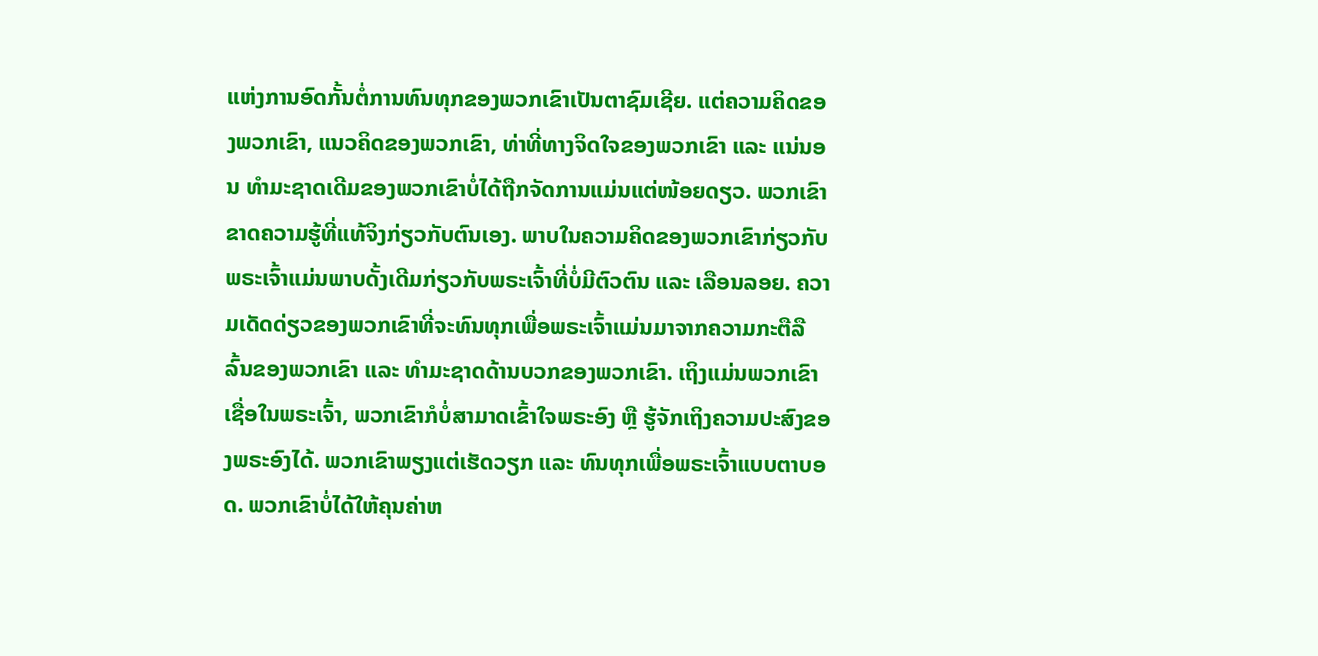ແຫ່ງການອົດກັ້ນຕໍ່ການທົນທຸກຂອງພວກເຂົາເປັນຕາຊົມເຊີຍ. ແຕ່ຄວາມຄິດຂອງພວກເຂົາ, ແນວຄິດຂອງພວກເຂົາ, ທ່າທີ່ທາງຈິດໃຈຂອງພວກເຂົາ ແລະ ແນ່ນອນ ທຳມະຊາດເດີມຂອງພວກເຂົາບໍ່ໄດ້ຖືກຈັດການແມ່ນແຕ່ໜ້ອຍດຽວ. ພວກເຂົາຂາດຄວາມຮູ້ທີ່ແທ້ຈິງກ່ຽວກັບຕົນເອງ. ພາບໃນຄວາມຄິດຂອງພວກເຂົາກ່ຽວກັບພຣະເຈົ້າແມ່ນພາບດັ້ງເດີມກ່ຽວກັບພຣະເຈົ້າທີ່ບໍ່ມີຕົວຕົນ ແລະ ເລືອນລອຍ. ຄວາມເດັດດ່ຽວຂອງພວກເຂົາທີ່ຈະທົນທຸກເພື່ອພຣະເຈົ້າແມ່ນມາຈາກຄວາມກະຕືລືລົ້ນຂອງພວກເຂົາ ແລະ ທຳມະຊາດດ້ານບວກຂອງພວກເຂົາ. ເຖິງແມ່ນພວກເຂົາເຊື່ອໃນພຣະເຈົ້າ, ພວກເຂົາກໍບໍ່ສາມາດເຂົ້າໃຈພຣະອົງ ຫຼື ຮູ້ຈັກເຖິງຄວາມປະສົງຂອງພຣະອົງໄດ້. ພວກເຂົາພຽງແຕ່ເຮັດວຽກ ແລະ ທົນທຸກເພື່ອພຣະເຈົ້າແບບຕາບອດ. ພວກເຂົາບໍ່ໄດ້ໃຫ້ຄຸນຄ່າຫ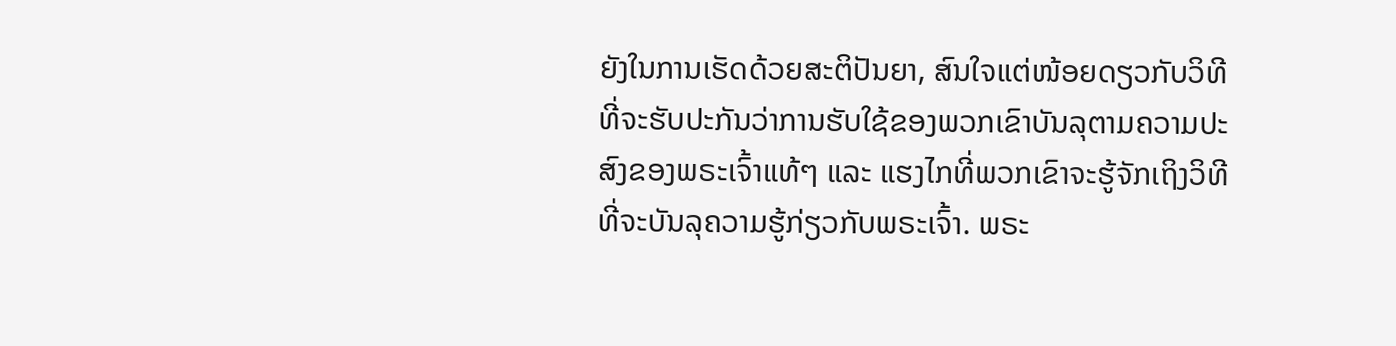ຍັງໃນການເຮັດດ້ວຍສະຕິປັນຍາ, ສົນໃຈແຕ່ໜ້ອຍດຽວກັບວິທີທີ່ຈະຮັບປະກັນວ່າການຮັບໃຊ້ຂອງພວກເຂົາບັນລຸຕາມຄວາມປະສົງຂອງພຣະເຈົ້າແທ້ໆ ແລະ ແຮງໄກທີ່ພວກເຂົາຈະຮູ້ຈັກເຖິງວິທີທີ່ຈະບັນລຸຄວາມຮູ້ກ່ຽວກັບພຣະເຈົ້າ. ພຣະ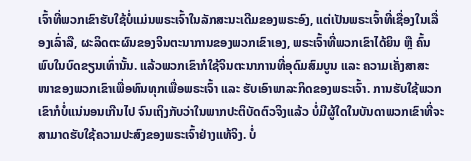ເຈົ້າທີ່ພວກເຂົາຮັບໃຊ້ບໍ່ແມ່ນພຣະເຈົ້າໃນລັກສະນະເດີມຂອງພຣະອົງ, ແຕ່ເປັນພຣະເຈົ້າທີ່ເຊື່ອງໃນເລື່ອງເລົ່າລື, ຜະລິດຕະຜົນຂອງຈິນຕະນາການຂອງພວກເຂົາເອງ, ພຣະເຈົ້າທີ່ພວກເຂົາໄດ້ຍິນ ຫຼື ຄົ້ນພົບໃນບົດຂຽນເທົ່ານັ້ນ. ແລ້ວພວກເຂົາກໍໃຊ້ຈິນຕະນາການທີ່ອຸດົມສົມບູນ ແລະ ຄວາມເຄັ່ງສາສະໜາຂອງພວກເຂົາເພື່ອທົນທຸກເພື່ອພຣະເຈົ້າ ແລະ ຮັບເອົາພາລະກິດຂອງພຣະເຈົ້າ. ການຮັບໃຊ້ພວກເຂົາກໍບໍ່ແນ່ນອນເກີນໄປ ຈົນເຖິງກັບວ່າໃນພາກປະຕິບັດຕົວຈິງແລ້ວ ບໍ່ມີຜູ້ໃດໃນບັນດາພວກເຂົາທີ່ຈະສາມາດຮັບໃຊ້ຄວາມປະສົງຂອງພຣະເຈົ້າຢ່າງແທ້ຈິງ. ບໍ່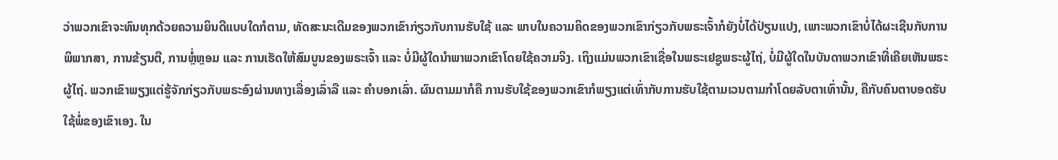ວ່າພວກເຂົາຈະທົນທຸກດ້ວຍຄວາມຍິນດີແບບໃດກໍຕາມ, ທັດສະນະເດີມຂອງພວກເຂົາກ່ຽວກັບການຮັບໃຊ້ ແລະ ພາບໃນຄວາມຄິດຂອງພວກເຂົາກ່ຽວກັບພຣະເຈົ້າກໍຍັງບໍ່ໄດ້ປ່ຽນແປງ, ເພາະພວກເຂົາບໍ່ໄດ້ຜະເຊີນກັບການພິພາກສາ, ການຂ້ຽນຕີ, ການຫຼໍ່ຫຼອມ ແລະ ການເຮັດໃຫ້ສົມບູນຂອງພຣະເຈົ້າ ແລະ ບໍ່ມີຜູ້ໃດນໍາພາພວກເຂົາໂດຍໃຊ້ຄວາມຈິງ. ເຖິງແມ່ນພວກເຂົາເຊື່ອໃນພຣະເຢຊູພຣະຜູ້ໄຖ່, ບໍ່ມີຜູ້ໃດໃນບັນດາພວກເຂົາທີ່ເຄີຍເຫັນພຣະຜູ້ໄຖ່. ພວກເຂົາພຽງແຕ່ຮູ້ຈັກກ່ຽວກັບພຣະອົງຜ່ານທາງເລື່ອງເລົ່າລື ແລະ ຄຳບອກເລົ່າ. ຜົນຕາມມາກໍຄື ການຮັບໃຊ້ຂອງພວກເຂົາກໍພຽງແຕ່ເທົ່າກັບການຮັບໃຊ້ຕາມເວນຕາມກຳໂດຍລັບຕາເທົ່ານັ້ນ, ຄືກັບຄົນຕາບອດຮັບໃຊ້ພໍ່ຂອງເຂົາເອງ. ໃນ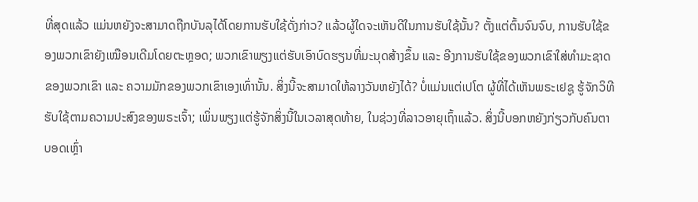ທີ່ສຸດແລ້ວ ແມ່ນຫຍັງຈະສາມາດຖືກບັນລຸໄດ້ໂດຍການຮັບໃຊ້ດັ່ງກ່າວ? ແລ້ວຜູ້ໃດຈະເຫັນດີໃນການຮັບໃຊ້ນັ້ນ? ຕັ້ງແຕ່ຕົ້ນຈົນຈົບ, ການຮັບໃຊ້ຂອງພວກເຂົາຍັງເໝືອນເດີມໂດຍຕະຫຼອດ; ພວກເຂົາພຽງແຕ່ຮັບເອົາບົດຮຽນທີ່ມະນຸດສ້າງຂຶ້ນ ແລະ ອີງການຮັບໃຊ້ຂອງພວກເຂົາໃສ່ທຳມະຊາດຂອງພວກເຂົາ ແລະ ຄວາມມັກຂອງພວກເຂົາເອງເທົ່ານັ້ນ. ສິ່ງນີ້ຈະສາມາດໃຫ້ລາງວັນຫຍັງໄດ້? ບໍ່ແມ່ນແຕ່ເປໂຕ ຜູ້ທີ່ໄດ້ເຫັນພຣະເຢຊູ ຮູ້ຈັກວິທີຮັບໃຊ້ຕາມຄວາມປະສົງຂອງພຣະເຈົ້າ; ເພິ່ນພຽງແຕ່ຮູ້ຈັກສິ່ງນີ້ໃນເວລາສຸດທ້າຍ, ໃນຊ່ວງທີ່ລາວອາຍຸເຖົ້າແລ້ວ. ສິ່ງນີ້ບອກຫຍັງກ່ຽວກັບຄົນຕາບອດເຫຼົ່າ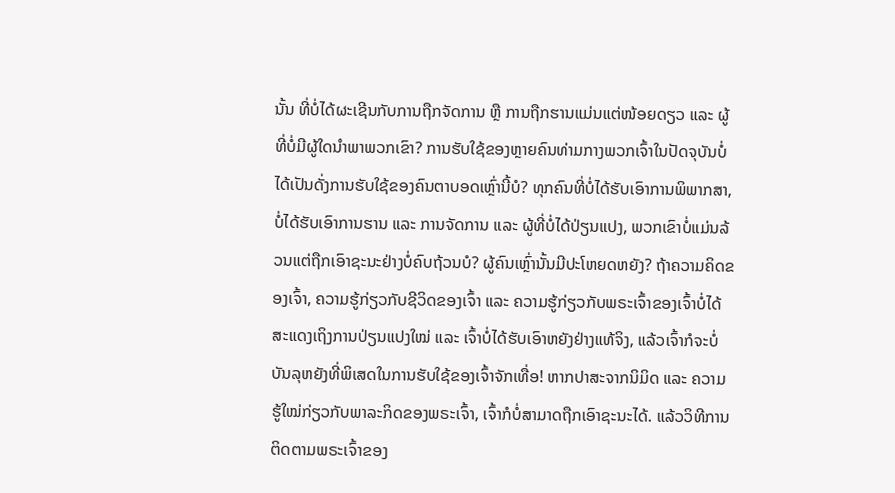ນັ້ນ ທີ່ບໍ່ໄດ້ຜະເຊີນກັບການຖືກຈັດການ ຫຼື ການຖືກຮານແມ່ນແຕ່ໜ້ອຍດຽວ ແລະ ຜູ້ທີ່ບໍ່ມີຜູ້ໃດນໍາພາພວກເຂົາ? ການຮັບໃຊ້ຂອງຫຼາຍຄົນທ່າມກາງພວກເຈົ້າໃນປັດຈຸບັນບໍ່ໄດ້ເປັນດັ່ງການຮັບໃຊ້ຂອງຄົນຕາບອດເຫຼົ່ານີ້ບໍ? ທຸກຄົນທີ່ບໍ່ໄດ້ຮັບເອົາການພິພາກສາ, ບໍ່ໄດ້ຮັບເອົາການຮານ ແລະ ການຈັດການ ແລະ ຜູ້ທີ່ບໍ່ໄດ້ປ່ຽນແປງ, ພວກເຂົາບໍ່ແມ່ນລ້ວນແຕ່ຖືກເອົາຊະນະຢ່າງບໍ່ຄົບຖ້ວນບໍ? ຜູ້ຄົນເຫຼົ່ານັ້ນມີປະໂຫຍດຫຍັງ? ຖ້າຄວາມຄິດຂອງເຈົ້າ, ຄວາມຮູ້ກ່ຽວກັບຊີວິດຂອງເຈົ້າ ແລະ ຄວາມຮູ້ກ່ຽວກັບພຣະເຈົ້າຂອງເຈົ້າບໍ່ໄດ້ສະແດງເຖິງການປ່ຽນແປງໃໝ່ ແລະ ເຈົ້າບໍ່ໄດ້ຮັບເອົາຫຍັງຢ່າງແທ້ຈິງ, ແລ້ວເຈົ້າກໍຈະບໍ່ບັນລຸຫຍັງທີ່ພິເສດໃນການຮັບໃຊ້ຂອງເຈົ້າຈັກເທື່ອ! ຫາກປາສະຈາກນິມິດ ແລະ ຄວາມຮູ້ໃໝ່ກ່ຽວກັບພາລະກິດຂອງພຣະເຈົ້າ, ເຈົ້າກໍບໍ່ສາມາດຖືກເອົາຊະນະໄດ້. ແລ້ວວິທີການຕິດຕາມພຣະເຈົ້າຂອງ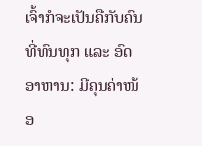ເຈົ້າກໍຈະເປັນຄືກັບຄົນທີ່ທົນທຸກ ແລະ ອົດອາຫານ: ມີຄຸນຄ່າໜ້ອ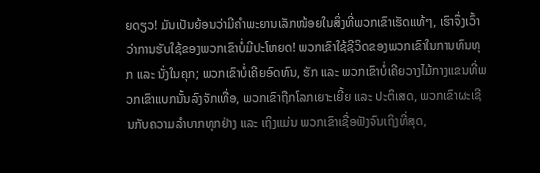ຍດຽວ! ມັນເປັນຍ້ອນວ່າມີຄຳພະຍານເລັກໜ້ອຍໃນສິ່ງທີ່ພວກເຂົາເຮັດແທ້ໆ, ເຮົາຈຶ່ງເວົ້າວ່າການຮັບໃຊ້ຂອງພວກເຂົາບໍ່ມີປະໂຫຍດ! ພວກເຂົາໃຊ້ຊີວິດຂອງພວກເຂົາໃນການທົນທຸກ ແລະ ນັ່ງໃນຄຸກ; ພວກເຂົາບໍ່ເຄີຍອົດທົນ, ຮັກ ແລະ ພວກເຂົາບໍ່ເຄີຍວາງໄມ້ກາງແຂນທີ່ພວກເຂົາແບກນັ້ນລົງຈັກເທື່ອ, ພວກເຂົາຖືກໂລກເຍາະເຍີ້ຍ ແລະ ປະຕິເສດ, ພວກເຂົາຜະເຊີນກັບຄວາມລຳບາກທຸກຢ່າງ ແລະ ເຖິງແມ່ນ ພວກເຂົາເຊື່ອຟັງຈົນເຖິງທີ່ສຸດ,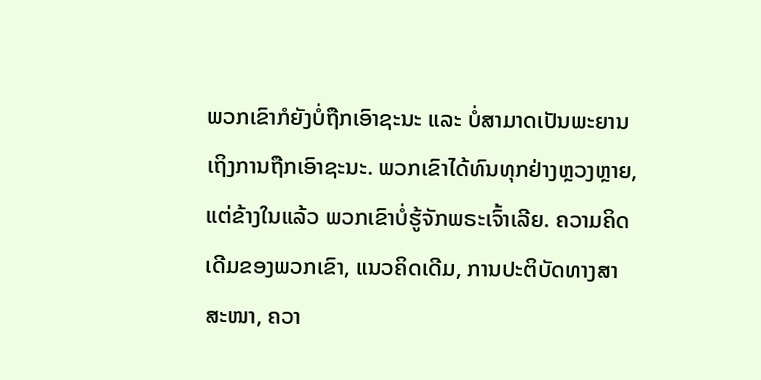ພວກເຂົາກໍຍັງບໍ່ຖືກເອົາຊະນະ ແລະ ບໍ່ສາມາດເປັນພະຍານເຖິງການຖືກເອົາຊະນະ. ພວກເຂົາໄດ້ທົນທຸກຢ່າງຫຼວງຫຼາຍ, ແຕ່ຂ້າງໃນແລ້ວ ພວກເຂົາບໍ່ຮູ້ຈັກພຣະເຈົ້າເລີຍ. ຄວາມຄິດເດີມຂອງພວກເຂົາ, ແນວຄິດເດີມ, ການປະຕິບັດທາງສາສະໜາ, ຄວາ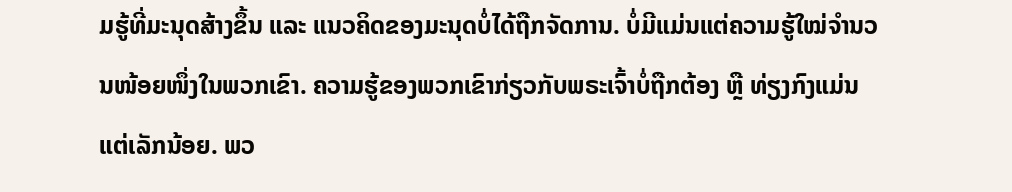ມຮູ້ທີ່ມະນຸດສ້າງຂຶ້ນ ແລະ ແນວຄິດຂອງມະນຸດບໍ່ໄດ້ຖືກຈັດການ. ບໍ່ມີແມ່ນແຕ່ຄວາມຮູ້ໃໝ່ຈຳນວນໜ້ອຍໜຶ່ງໃນພວກເຂົາ. ຄວາມຮູ້ຂອງພວກເຂົາກ່ຽວກັບພຣະເຈົ້າບໍ່ຖືກຕ້ອງ ຫຼື ທ່ຽງກົງແມ່ນແຕ່ເລັກນ້ອຍ. ພວ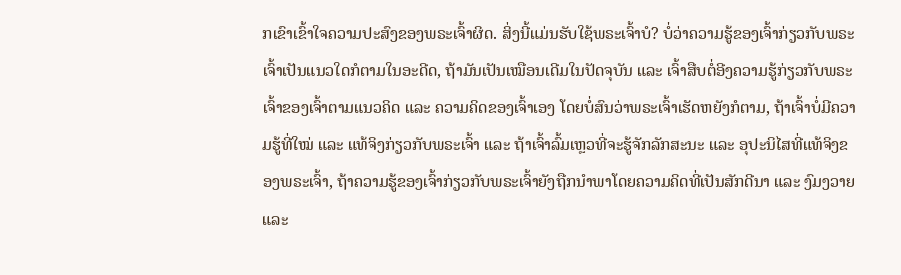ກເຂົາເຂົ້າໃຈຄວາມປະສົງຂອງພຣະເຈົ້າຜິດ. ສິ່ງນີ້ແມ່ນຮັບໃຊ້ພຣະເຈົ້າບໍ? ບໍ່ວ່າຄວາມຮູ້ຂອງເຈົ້າກ່ຽວກັບພຣະເຈົ້າເປັນແນວໃດກໍຕາມໃນອະດີດ, ຖ້າມັນເປັນເໝືອນເດີມໃນປັດຈຸບັນ ແລະ ເຈົ້າສືບຕໍ່ອີງຄວາມຮູ້ກ່ຽວກັບພຣະເຈົ້າຂອງເຈົ້າຕາມແນວຄິດ ແລະ ຄວາມຄິດຂອງເຈົ້າເອງ ໂດຍບໍ່ສົນວ່າພຣະເຈົ້າເຮັດຫຍັງກໍຕາມ, ຖ້າເຈົ້າບໍ່ມີຄວາມຮູ້ທີ່ໃໝ່ ແລະ ແທ້ຈິງກ່ຽວກັບພຣະເຈົ້າ ແລະ ຖ້າເຈົ້າລົ້ມເຫຼວທີ່ຈະຮູ້ຈັກລັກສະນະ ແລະ ອຸປະນິໄສທີ່ແທ້ຈິງຂອງພຣະເຈົ້າ, ຖ້າຄວາມຮູ້ຂອງເຈົ້າກ່ຽວກັບພຣະເຈົ້າຍັງຖືກນໍາພາໂດຍຄວາມຄິດທີ່ເປັນສັກດີນາ ແລະ ງົມງວາຍ ແລະ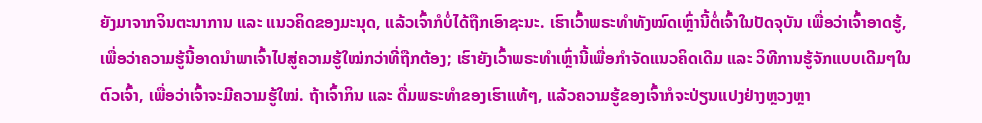ຍັງມາຈາກຈິນຕະນາການ ແລະ ແນວຄິດຂອງມະນຸດ, ແລ້ວເຈົ້າກໍບໍ່ໄດ້ຖືກເອົາຊະນະ. ເຮົາເວົ້າພຣະທຳທັງໝົດເຫຼົ່ານີ້ຕໍ່ເຈົ້າໃນປັດຈຸບັນ ເພື່ອວ່າເຈົ້າອາດຮູ້, ເພື່ອວ່າຄວາມຮູ້ນີ້ອາດນໍາພາເຈົ້າໄປສູ່ຄວາມຮູ້ໃໝ່ກວ່າທີ່ຖືກຕ້ອງ; ເຮົາຍັງເວົ້າພຣະທຳເຫຼົ່ານີ້ເພື່ອກຳຈັດແນວຄິດເດີມ ແລະ ວິທີການຮູ້ຈັກແບບເດີມໆໃນຕົວເຈົ້າ, ເພື່ອວ່າເຈົ້າຈະມີຄວາມຮູ້ໃໝ່. ຖ້າເຈົ້າກິນ ແລະ ດື່ມພຣະທຳຂອງເຮົາແທ້ໆ, ແລ້ວຄວາມຮູ້ຂອງເຈົ້າກໍຈະປ່ຽນແປງຢ່າງຫຼວງຫຼາ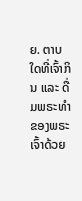ຍ. ຕາບໃດທີ່ເຈົ້າກິນ ແລະ ດື່ມພຣະທຳຂອງພຣະເຈົ້າດ້ວຍ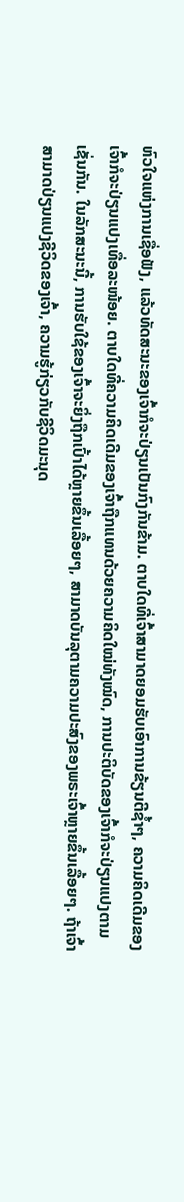ຫົວໃຈແຫ່ງການເຊື່ອຟັງ, ແລ້ວທັດສະນະຂອງເຈົ້າກໍຈະປ່ຽນເປັນກົງກັນຂ້າມ. ຕາບໃດທີ່ເຈົ້າສາມາດຍອມຮັບເອົາການຂ້ຽນຕີຊໍ້າໆ, ຄວາມຄິດເດີມຂອງເຈົ້າກໍຈະປ່ຽນແປງເທື່ອລະໜ້ອຍ. ຕາບໃດທີ່ຄວາມຄິດເດີມຂອງເຈົ້າຖືກແທນດ້ວຍຄວາມຄິດໃໝ່ທັງໝົດ, ການປະຕິບັດຂອງເຈົ້າກໍຈະປ່ຽນແປງຕາມເຊັ່ນກັນ. ໃນລັກສະນະນີ້, ການຮັບໃຊ້ຂອງເຈົ້າຈະຍິ່ງຖືກເປົ້າໄດ້ຫຼາຍຂຶ້ນເລື້ອຍໆ, ສາມາດບັນລຸຕາມຄວາມປະສົງຂອງພຣະເຈົ້າຫຼາຍຂຶ້ນເລື້ອຍໆ. ຖ້າເຈົ້າສາມາດປ່ຽນແປງຊີວິດຂອງເຈົ້າ, ຄວາມຮູ້ກ່ຽວກັບຊີວິດມະນຸດ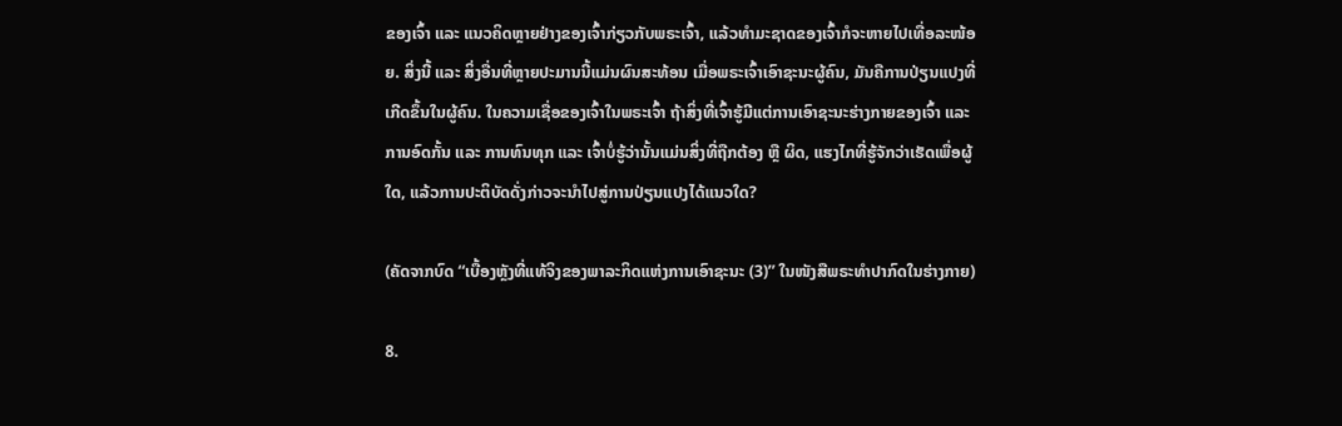ຂອງເຈົ້າ ແລະ ແນວຄິດຫຼາຍຢ່າງຂອງເຈົ້າກ່ຽວກັບພຣະເຈົ້າ, ແລ້ວທຳມະຊາດຂອງເຈົ້າກໍຈະຫາຍໄປເທື່ອລະໜ້ອຍ. ສິ່ງນີ້ ແລະ ສິ່ງອື່ນທີ່ຫຼາຍປະມານນີ້ແມ່ນຜົນສະທ້ອນ ເມື່ອພຣະເຈົ້າເອົາຊະນະຜູ້ຄົນ, ມັນຄືການປ່ຽນແປງທີ່ເກີດຂຶ້ນໃນຜູ້ຄົນ. ໃນຄວາມເຊື່ອຂອງເຈົ້າໃນພຣະເຈົ້າ ຖ້າສິ່ງທີ່ເຈົ້າຮູ້ມີແຕ່ການເອົາຊະນະຮ່າງກາຍຂອງເຈົ້າ ແລະ ການອົດກັ້ນ ແລະ ການທົນທຸກ ແລະ ເຈົ້າບໍ່ຮູ້ວ່ານັ້ນແມ່ນສິ່ງທີ່ຖືກຕ້ອງ ຫຼື ຜິດ, ແຮງໄກທີ່ຮູ້ຈັກວ່າເຮັດເພື່ອຜູ້ໃດ, ແລ້ວການປະຕິບັດດັ່ງກ່າວຈະນໍາໄປສູ່ການປ່ຽນແປງໄດ້ແນວໃດ?

(ຄັດຈາກບົດ “ເບື້ອງຫຼັງທີ່ແທ້ຈິງຂອງພາລະກິດແຫ່ງການເອົາຊະນະ (3)” ໃນໜັງສືພຣະທໍາປາກົດໃນຮ່າງກາຍ)

8.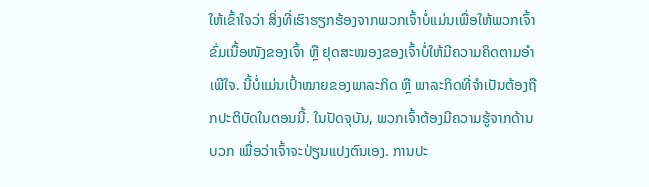ໃຫ້ເຂົ້າໃຈວ່າ ສິ່ງທີ່ເຮົາຮຽກຮ້ອງຈາກພວກເຈົ້າບໍ່ແມ່ນເພື່ອໃຫ້ພວກເຈົ້າຂົ່ມເນື້ອໜັງຂອງເຈົ້າ ຫຼື ຢຸດສະໝອງຂອງເຈົ້າບໍ່ໃຫ້ມີຄວາມຄິດຕາມອຳເພີໃຈ. ນີ້ບໍ່ແມ່ນເປົ້າໝາຍຂອງພາລະກິດ ຫຼື ພາລະກິດທີ່ຈຳເປັນຕ້ອງຖືກປະຕິບັດໃນຕອນນີ້. ໃນປັດຈຸບັນ, ພວກເຈົ້າຕ້ອງມີຄວາມຮູ້ຈາກດ້ານບວກ ເພື່ອວ່າເຈົ້າຈະປ່ຽນແປງຕົນເອງ. ການປະ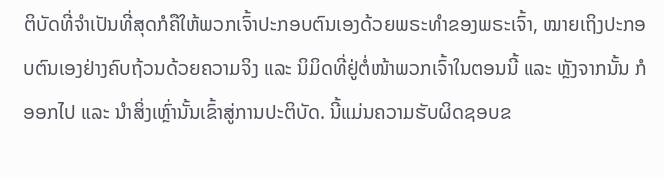ຕິບັດທີ່ຈຳເປັນທີ່ສຸດກໍຄືໃຫ້ພວກເຈົ້າປະກອບຕົນເອງດ້ວຍພຣະທຳຂອງພຣະເຈົ້າ, ໝາຍເຖິງປະກອບຕົນເອງຢ່າງຄົບຖ້ວນດ້ວຍຄວາມຈິງ ແລະ ນິມິດທີ່ຢູ່ຕໍ່ໜ້າພວກເຈົ້າໃນຕອນນີ້ ແລະ ຫຼັງຈາກນັ້ນ ກໍອອກໄປ ແລະ ນໍາສິ່ງເຫຼົ່ານັ້ນເຂົ້າສູ່ການປະຕິບັດ. ນີ້ແມ່ນຄວາມຮັບຜິດຊອບຂ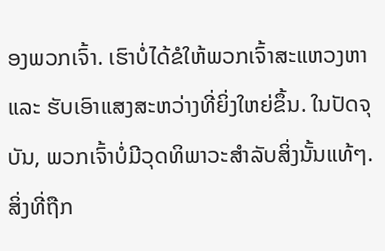ອງພວກເຈົ້າ. ເຮົາບໍ່ໄດ້ຂໍໃຫ້ພວກເຈົ້າສະແຫວງຫາ ແລະ ຮັບເອົາແສງສະຫວ່າງທີ່ຍິ່ງໃຫຍ່ຂຶ້ນ. ໃນປັດຈຸບັນ, ພວກເຈົ້າບໍ່ມີວຸດທິພາວະສຳລັບສິ່ງນັ້ນແທ້ໆ. ສິ່ງທີ່ຖືກ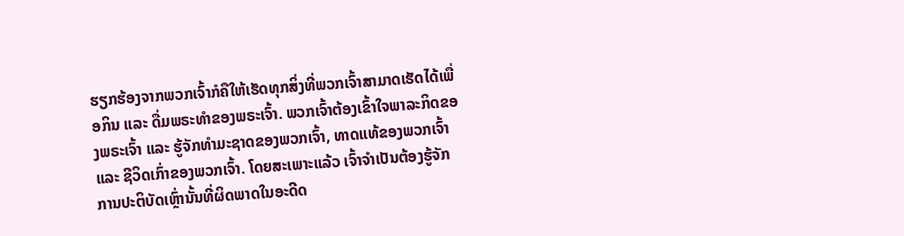ຮຽກຮ້ອງຈາກພວກເຈົ້າກໍຄືໃຫ້ເຮັດທຸກສິ່ງທີ່ພວກເຈົ້າສາມາດເຮັດໄດ້ເພື່ອກິນ ແລະ ດື່ມພຣະທຳຂອງພຣະເຈົ້າ. ພວກເຈົ້າຕ້ອງເຂົ້າໃຈພາລະກິດຂອງພຣະເຈົ້າ ແລະ ຮູ້ຈັກທຳມະຊາດຂອງພວກເຈົ້າ, ທາດແທ້ຂອງພວກເຈົ້າ ແລະ ຊີວິດເກົ່າຂອງພວກເຈົ້າ. ໂດຍສະເພາະແລ້ວ ເຈົ້າຈຳເປັນຕ້ອງຮູ້ຈັກການປະຕິບັດເຫຼົ່ານັ້ນທີ່ຜິດພາດໃນອະດີດ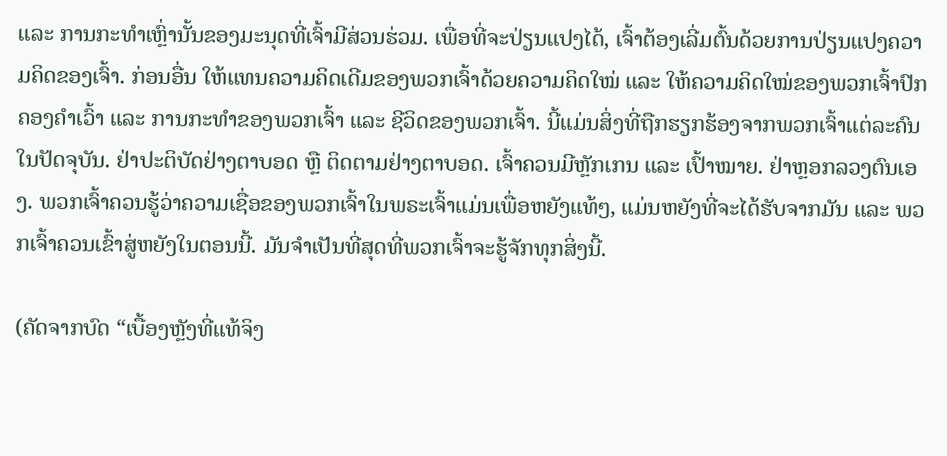ແລະ ການກະທຳເຫຼົ່ານັ້ນຂອງມະນຸດທີ່ເຈົ້າມີສ່ວນຮ່ວມ. ເພື່ອທີ່ຈະປ່ຽນແປງໄດ້, ເຈົ້າຕ້ອງເລີ່ມຕົ້ນດ້ວຍການປ່ຽນແປງຄວາມຄິດຂອງເຈົ້າ. ກ່ອນອື່ນ ໃຫ້ແທນຄວາມຄິດເດີມຂອງພວກເຈົ້າດ້ວຍຄວາມຄິດໃໝ່ ແລະ ໃຫ້ຄວາມຄິດໃໝ່ຂອງພວກເຈົ້າປົກຄອງຄຳເວົ້າ ແລະ ການກະທຳຂອງພວກເຈົ້າ ແລະ ຊີວິດຂອງພວກເຈົ້າ. ນີ້ແມ່ນສິ່ງທີ່ຖືກຮຽກຮ້ອງຈາກພວກເຈົ້າແຕ່ລະຄົນໃນປັດຈຸບັນ. ຢ່າປະຕິບັດຢ່າງຕາບອດ ຫຼື ຕິດຕາມຢ່າງຕາບອດ. ເຈົ້າຄວນມີຫຼັກເກນ ແລະ ເປົ້າໝາຍ. ຢ່າຫຼອກລວງຕົນເອງ. ພວກເຈົ້າຄວນຮູ້ວ່າຄວາມເຊື່ອຂອງພວກເຈົ້າໃນພຣະເຈົ້າແມ່ນເພື່ອຫຍັງແທ້ໆ, ແມ່ນຫຍັງທີ່ຈະໄດ້ຮັບຈາກມັນ ແລະ ພວກເຈົ້າຄວນເຂົ້າສູ່ຫຍັງໃນຕອນນີ້. ມັນຈຳເປັນທີ່ສຸດທີ່ພວກເຈົ້າຈະຮູ້ຈັກທຸກສິ່ງນີ້.

(ຄັດຈາກບົດ “ເບື້ອງຫຼັງທີ່ແທ້ຈິງ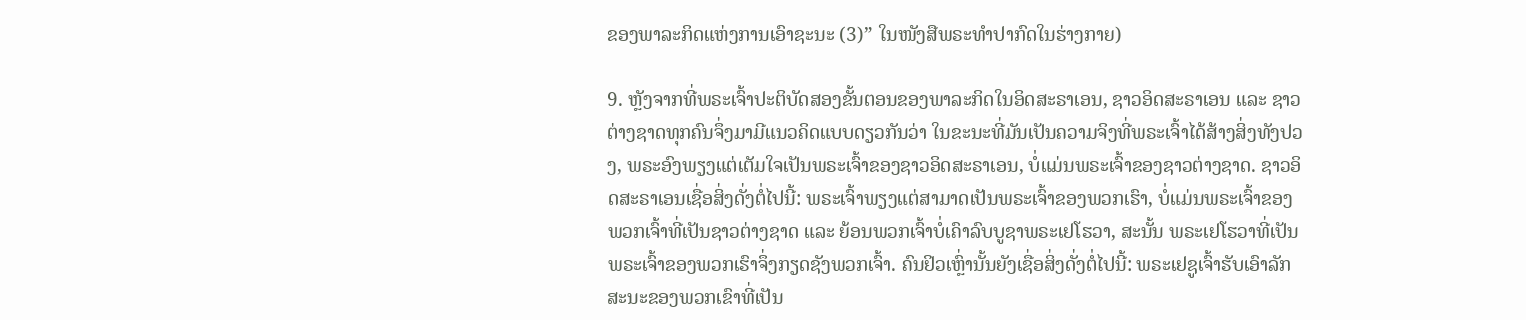ຂອງພາລະກິດແຫ່ງການເອົາຊະນະ (3)” ໃນໜັງສືພຣະທໍາປາກົດໃນຮ່າງກາຍ)

9. ຫຼັງຈາກທີ່ພຣະເຈົ້າປະຕິບັດສອງຂັ້ນຕອນຂອງພາລະກິດໃນອິດສະຣາເອນ, ຊາວອິດສະຣາເອນ ແລະ ຊາວຕ່າງຊາດທຸກຄົນຈຶ່ງມາມີແນວຄິດແບບດຽວກັນວ່າ ໃນຂະນະທີ່ມັນເປັນຄວາມຈິງທີ່ພຣະເຈົ້າໄດ້ສ້າງສິ່ງທັງປວງ, ພຣະອົງພຽງແຕ່ເຕັມໃຈເປັນພຣະເຈົ້າຂອງຊາວອິດສະຣາເອນ, ບໍ່ແມ່ນພຣະເຈົ້າຂອງຊາວຕ່າງຊາດ. ຊາວອິດສະຣາເອນເຊື່ອສິ່ງດັ່ງຕໍ່ໄປນີ້: ພຣະເຈົ້າພຽງແຕ່ສາມາດເປັນພຣະເຈົ້າຂອງພວກເຮົາ, ບໍ່ແມ່ນພຣະເຈົ້າຂອງພວກເຈົ້າທີ່ເປັນຊາວຕ່າງຊາດ ແລະ ຍ້ອນພວກເຈົ້າບໍ່ເຄົາລົບບູຊາພຣະເຢໂຮວາ, ສະນັ້ນ ພຣະເຢໂຮວາທີ່ເປັນພຣະເຈົ້າຂອງພວກເຮົາຈຶ່ງກຽດຊັງພວກເຈົ້າ. ຄົນຢິວເຫຼົ່ານັ້ນຍັງເຊື່ອສິ່ງດັ່ງຕໍ່ໄປນີ້: ພຣະເຢຊູເຈົ້າຮັບເອົາລັກສະນະຂອງພວກເຂົາທີ່ເປັນ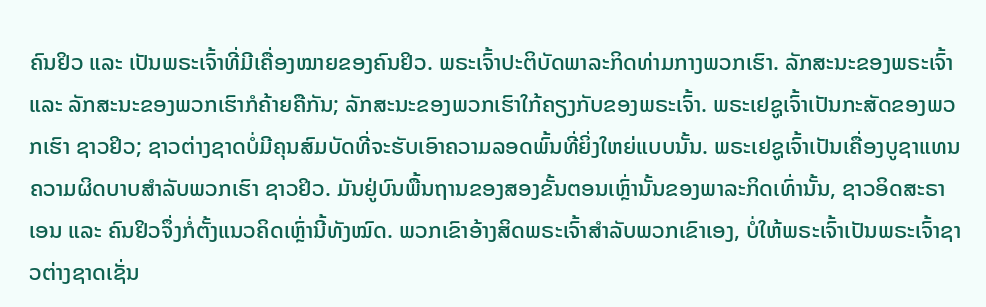ຄົນຢິວ ແລະ ເປັນພຣະເຈົ້າທີ່ມີເຄື່ອງໝາຍຂອງຄົນຢິວ. ພຣະເຈົ້າປະຕິບັດພາລະກິດທ່າມກາງພວກເຮົາ. ລັກສະນະຂອງພຣະເຈົ້າ ແລະ ລັກສະນະຂອງພວກເຮົາກໍຄ້າຍຄືກັນ; ລັກສະນະຂອງພວກເຮົາໃກ້ຄຽງກັບຂອງພຣະເຈົ້າ. ພຣະເຢຊູເຈົ້າເປັນກະສັດຂອງພວກເຮົາ ຊາວຢິວ; ຊາວຕ່າງຊາດບໍ່ມີຄຸນສົມບັດທີ່ຈະຮັບເອົາຄວາມລອດພົ້ນທີ່ຍິ່ງໃຫຍ່ແບບນັ້ນ. ພຣະເຢຊູເຈົ້າເປັນເຄື່ອງບູຊາແທນຄວາມຜິດບາບສຳລັບພວກເຮົາ ຊາວຢິວ. ມັນຢູ່ບົນພື້ນຖານຂອງສອງຂັ້ນຕອນເຫຼົ່ານັ້ນຂອງພາລະກິດເທົ່ານັ້ນ, ຊາວອິດສະຣາເອນ ແລະ ຄົນຢິວຈຶ່ງກໍ່ຕັ້ງແນວຄິດເຫຼົ່ານີ້ທັງໝົດ. ພວກເຂົາອ້າງສິດພຣະເຈົ້າສຳລັບພວກເຂົາເອງ, ບໍ່ໃຫ້ພຣະເຈົ້າເປັນພຣະເຈົ້າຊາວຕ່າງຊາດເຊັ່ນ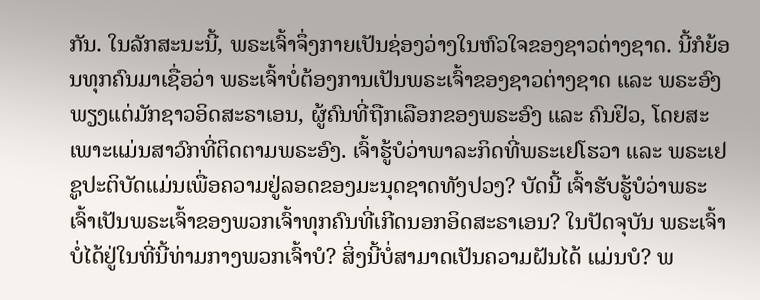ກັນ. ໃນລັກສະນະນີ້, ພຣະເຈົ້າຈຶ່ງກາຍເປັນຊ່ອງວ່າງໃນຫົວໃຈຂອງຊາວຕ່າງຊາດ. ນີ້ກໍຍ້ອນທຸກຄົນມາເຊື່ອວ່າ ພຣະເຈົ້າບໍ່ຕ້ອງການເປັນພຣະເຈົ້າຂອງຊາວຕ່າງຊາດ ແລະ ພຣະອົງພຽງແຕ່ມັກຊາວອິດສະຣາເອນ, ຜູ້ຄົນທີ່ຖືກເລືອກຂອງພຣະອົງ ແລະ ຄົນຢິວ, ໂດຍສະເພາະແມ່ນສາວົກທີ່ຕິດຕາມພຣະອົງ. ເຈົ້າຮູ້ບໍວ່າພາລະກິດທີ່ພຣະເຢໂຮວາ ແລະ ພຣະເຢຊູປະຕິບັດແມ່ນເພື່ອຄວາມຢູ່ລອດຂອງມະນຸດຊາດທັງປວງ? ບັດນີ້ ເຈົ້າຮັບຮູ້ບໍວ່າພຣະເຈົ້າເປັນພຣະເຈົ້າຂອງພວກເຈົ້າທຸກຄົນທີ່ເກີດນອກອິດສະຣາເອນ? ໃນປັດຈຸບັນ ພຣະເຈົ້າບໍ່ໄດ້ຢູ່ໃນທີ່ນີ້ທ່າມກາງພວກເຈົ້າບໍ? ສິ່ງນີ້ບໍ່ສາມາດເປັນຄວາມຝັນໄດ້ ແມ່ນບໍ? ພ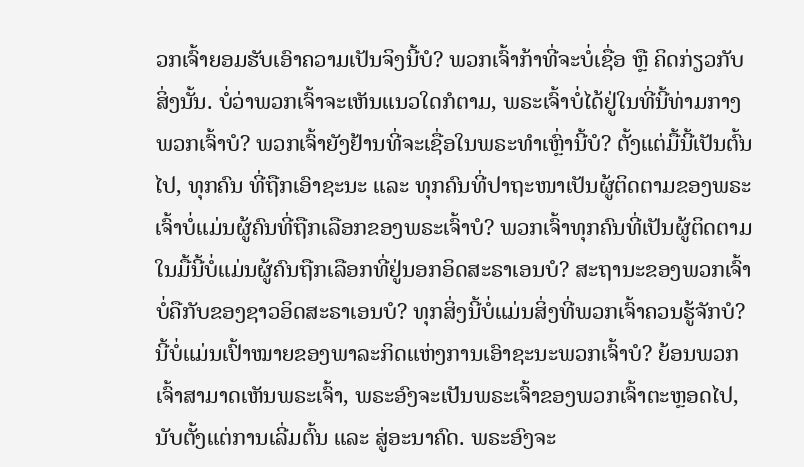ວກເຈົ້າຍອມຮັບເອົາຄວາມເປັນຈິງນີ້ບໍ? ພວກເຈົ້າກ້າທີ່ຈະບໍ່ເຊື່ອ ຫຼື ຄິດກ່ຽວກັບສິ່ງນັ້ນ. ບໍ່ວ່າພວກເຈົ້າຈະເຫັນແນວໃດກໍຕາມ, ພຣະເຈົ້າບໍ່ໄດ້ຢູ່ໃນທີ່ນີ້ທ່າມກາງພວກເຈົ້າບໍ? ພວກເຈົ້າຍັງຢ້ານທີ່ຈະເຊື່ອໃນພຣະທຳເຫຼົ່ານີ້ບໍ? ຕັ້ງແຕ່ມື້ນີ້ເປັນຕົ້ນໄປ, ທຸກຄົນ ທີ່ຖືກເອົາຊະນະ ແລະ ທຸກຄົນທີ່ປາຖະໜາເປັນຜູ້ຕິດຕາມຂອງພຣະເຈົ້າບໍ່ແມ່ນຜູ້ຄົນທີ່ຖືກເລືອກຂອງພຣະເຈົ້າບໍ? ພວກເຈົ້າທຸກຄົນທີ່ເປັນຜູ້ຕິດຕາມໃນມື້ນີ້ບໍ່ແມ່ນຜູ້ຄົນຖືກເລືອກທີ່ຢູ່ນອກອິດສະຣາເອນບໍ? ສະຖານະຂອງພວກເຈົ້າບໍ່ຄືກັບຂອງຊາວອິດສະຣາເອນບໍ? ທຸກສິ່ງນີ້ບໍ່ແມ່ນສິ່ງທີ່ພວກເຈົ້າຄວນຮູ້ຈັກບໍ? ນີ້ບໍ່ແມ່ນເປົ້າໝາຍຂອງພາລະກິດແຫ່ງການເອົາຊະນະພວກເຈົ້າບໍ? ຍ້ອນພວກເຈົ້າສາມາດເຫັນພຣະເຈົ້າ, ພຣະອົງຈະເປັນພຣະເຈົ້າຂອງພວກເຈົ້າຕະຫຼອດໄປ, ນັບຕັ້ງແຕ່ການເລີ່ມຕົ້ນ ແລະ ສູ່ອະນາຄົດ. ພຣະອົງຈະ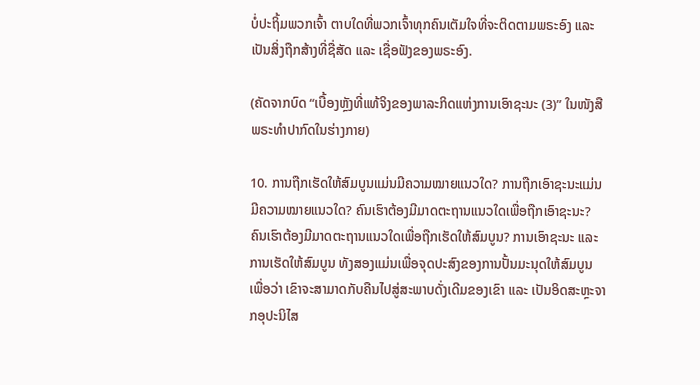ບໍ່ປະຖິ້ມພວກເຈົ້າ ຕາບໃດທີ່ພວກເຈົ້າທຸກຄົນເຕັມໃຈທີ່ຈະຕິດຕາມພຣະອົງ ແລະ ເປັນສິ່ງຖືກສ້າງທີ່ຊື່ສັດ ແລະ ເຊື່ອຟັງຂອງພຣະອົງ.

(ຄັດຈາກບົດ “ເບື້ອງຫຼັງທີ່ແທ້ຈິງຂອງພາລະກິດແຫ່ງການເອົາຊະນະ (3)” ໃນໜັງສືພຣະທໍາປາກົດໃນຮ່າງກາຍ)

10. ການຖືກເຮັດໃຫ້ສົມບູນແມ່ນມີຄວາມໝາຍແນວໃດ? ການຖືກເອົາຊະນະແມ່ນມີຄວາມໝາຍແນວໃດ? ຄົນເຮົາຕ້ອງມີມາດຕະຖານແນວໃດເພື່ອຖືກເອົາຊະນະ? ຄົນເຮົາຕ້ອງມີມາດຕະຖານແນວໃດເພື່ອຖືກເຮັດໃຫ້ສົມບູນ? ການເອົາຊະນະ ແລະ ການເຮັດໃຫ້ສົມບູນ ທັງສອງແມ່ນເພື່ອຈຸດປະສົງຂອງການປັ້ນມະນຸດໃຫ້ສົມບູນ ເພື່ອວ່າ ເຂົາຈະສາມາດກັບຄືນໄປສູ່ສະພາບດັ່ງເດີມຂອງເຂົາ ແລະ ເປັນອິດສະຫຼະຈາກອຸປະນິໄສ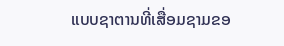ແບບຊາຕານທີ່ເສື່ອມຊາມຂອ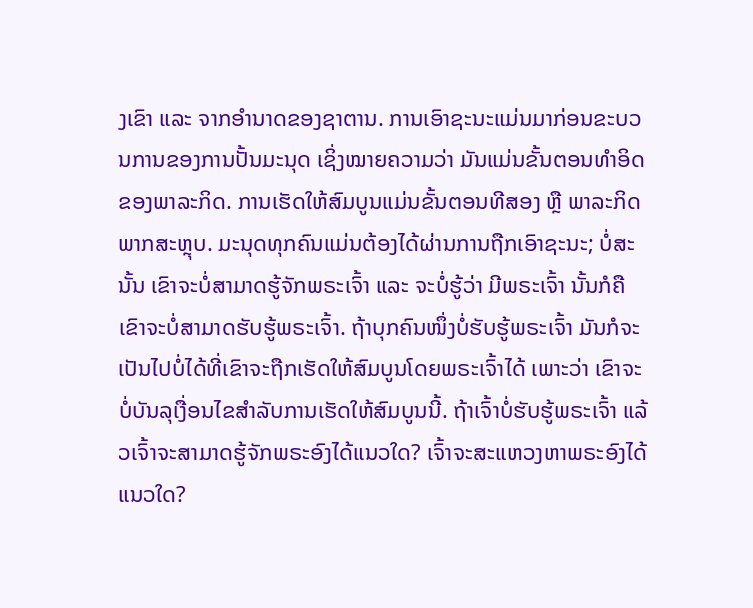ງເຂົາ ແລະ ຈາກອໍານາດຂອງຊາຕານ. ການເອົາຊະນະແມ່ນມາກ່ອນຂະບວນການຂອງການປັ້ນມະນຸດ ເຊິ່ງໝາຍຄວາມວ່າ ມັນແມ່ນຂັ້ນຕອນທໍາອິດຂອງພາລະກິດ. ການເຮັດໃຫ້ສົມບູນແມ່ນຂັ້ນຕອນທີສອງ ຫຼື ພາລະກິດພາກສະຫຼຸບ. ມະນຸດທຸກຄົນແມ່ນຕ້ອງໄດ້ຜ່ານການຖືກເອົາຊະນະ; ບໍ່ສະນັ້ນ ເຂົາຈະບໍ່ສາມາດຮູ້ຈັກພຣະເຈົ້າ ແລະ ຈະບໍ່ຮູ້ວ່າ ມີພຣະເຈົ້າ ນັ້ນກໍຄື ເຂົາຈະບໍ່ສາມາດຮັບຮູ້ພຣະເຈົ້າ. ຖ້າບຸກຄົນໜຶ່ງບໍ່ຮັບຮູ້ພຣະເຈົ້າ ມັນກໍຈະເປັນໄປບໍ່ໄດ້ທີ່ເຂົາຈະຖືກເຮັດໃຫ້ສົມບູນໂດຍພຣະເຈົ້າໄດ້ ເພາະວ່າ ເຂົາຈະບໍ່ບັນລຸເງື່ອນໄຂສໍາລັບການເຮັດໃຫ້ສົມບູນນີ້. ຖ້າເຈົ້າບໍ່ຮັບຮູ້ພຣະເຈົ້າ ແລ້ວເຈົ້າຈະສາມາດຮູ້ຈັກພຣະອົງໄດ້ແນວໃດ? ເຈົ້າຈະສະແຫວງຫາພຣະອົງໄດ້ແນວໃດ?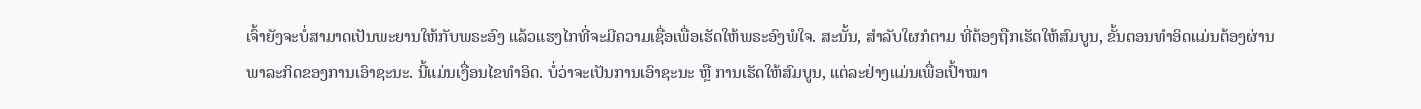ເຈົ້າຍັງຈະບໍ່ສາມາດເປັນພະຍານໃຫ້ກັບພຣະອົງ ແລ້ວແຮງໄກທີ່ຈະມີຄວາມເຊື່ອເພື່ອເຮັດໃຫ້ພຣະອົງພໍໃຈ. ສະນັ້ນ, ສໍາລັບໃຜກໍຕາມ ທີ່ຕ້ອງຖືກເຮັດໃຫ້ສົມບູນ, ຂັ້ນຕອນທໍາອິດແມ່ນຕ້ອງຜ່ານພາລະກິດຂອງການເອົາຊະນະ. ນີ້ແມ່ນເງື່ອນໄຂທໍາອິດ. ບໍ່ວ່າຈະເປັນການເອົາຊະນະ ຫຼື ການເຮັດໃຫ້ສົມບູນ, ແຕ່ລະຢ່າງແມ່ນເພື່ອເປົ້າໝາ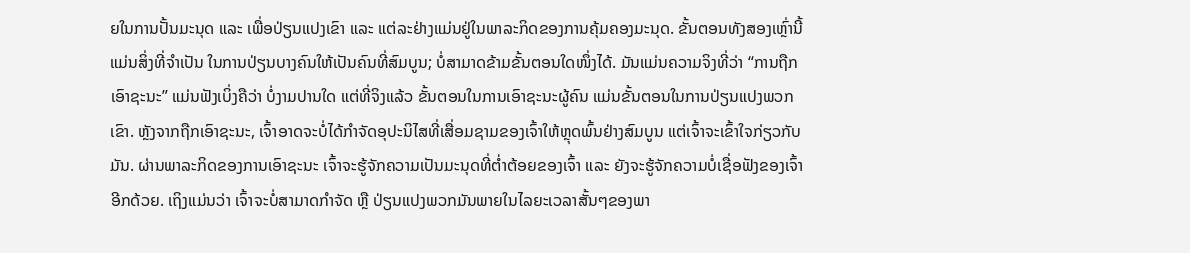ຍໃນການປັ້ນມະນຸດ ແລະ ເພື່ອປ່ຽນແປງເຂົາ ແລະ ແຕ່ລະຢ່າງແມ່ນຢູ່ໃນພາລະກິດຂອງການຄຸ້ມຄອງມະນຸດ. ຂັ້ນຕອນທັງສອງເຫຼົ່ານີ້ ແມ່ນສິ່ງທີ່ຈໍາເປັນ ໃນການປ່ຽນບາງຄົນໃຫ້ເປັນຄົນທີ່ສົມບູນ; ບໍ່ສາມາດຂ້າມຂັ້ນຕອນໃດໜຶ່ງໄດ້. ມັນແມ່ນຄວາມຈິງທີ່ວ່າ “ການຖືກເອົາຊະນະ” ແມ່ນຟັງເບິ່ງຄືວ່າ ບໍ່ງາມປານໃດ ແຕ່ທີ່ຈິງແລ້ວ ຂັ້ນຕອນໃນການເອົາຊະນະຜູ້ຄົນ ແມ່ນຂັ້ນຕອນໃນການປ່ຽນແປງພວກເຂົາ. ຫຼັງຈາກຖືກເອົາຊະນະ, ເຈົ້າອາດຈະບໍ່ໄດ້ກໍາຈັດອຸປະນິໄສທີ່ເສື່ອມຊາມຂອງເຈົ້າໃຫ້ຫຼຸດພົ້ນຢ່າງສົມບູນ ແຕ່ເຈົ້າຈະເຂົ້າໃຈກ່ຽວກັບມັນ. ຜ່ານພາລະກິດຂອງການເອົາຊະນະ ເຈົ້າຈະຮູ້ຈັກຄວາມເປັນມະນຸດທີ່ຕໍ່າຕ້ອຍຂອງເຈົ້າ ແລະ ຍັງຈະຮູ້ຈັກຄວາມບໍ່ເຊື່ອຟັງຂອງເຈົ້າອີກດ້ວຍ. ເຖິງແມ່ນວ່າ ເຈົ້າຈະບໍ່ສາມາດກໍາຈັດ ຫຼື ປ່ຽນແປງພວກມັນພາຍໃນໄລຍະເວລາສັ້ນໆຂອງພາ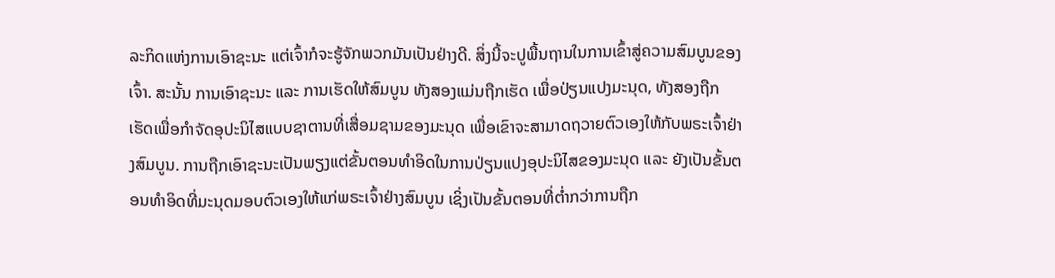ລະກິດແຫ່ງການເອົາຊະນະ ແຕ່ເຈົ້າກໍຈະຮູ້ຈັກພວກມັນເປັນຢ່າງດີ. ສິ່ງນີ້ຈະປູພື້ນຖານໃນການເຂົ້າສູ່ຄວາມສົມບູນຂອງເຈົ້າ. ສະນັ້ນ ການເອົາຊະນະ ແລະ ການເຮັດໃຫ້ສົມບູນ ທັງສອງແມ່ນຖືກເຮັດ ເພື່ອປ່ຽນແປງມະນຸດ, ທັງສອງຖືກເຮັດເພື່ອກໍາຈັດອຸປະນິໄສແບບຊາຕານທີ່ເສື່ອມຊາມຂອງມະນຸດ ເພື່ອເຂົາຈະສາມາດຖວາຍຕົວເອງໃຫ້ກັບພຣະເຈົ້າຢ່າງສົມບູນ. ການຖືກເອົາຊະນະເປັນພຽງແຕ່ຂັ້ນຕອນທໍາອິດໃນການປ່ຽນແປງອຸປະນິໄສຂອງມະນຸດ ແລະ ຍັງເປັນຂັ້ນຕອນທໍາອິດທີ່ມະນຸດມອບຕົວເອງໃຫ້ແກ່ພຣະເຈົ້າຢ່າງສົມບູນ ເຊິ່ງເປັນຂັ້ນຕອນທີ່ຕໍ່າກວ່າການຖືກ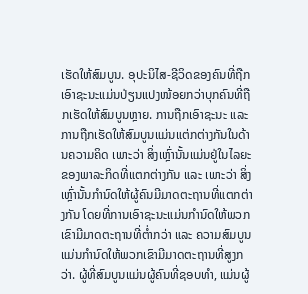ເຮັດໃຫ້ສົມບູນ. ອຸປະນິໄສ-ຊີວິດຂອງຄົນທີ່ຖືກເອົາຊະນະແມ່ນປ່ຽນແປງໜ້ອຍກວ່າບຸກຄົນທີ່ຖືກເຮັດໃຫ້ສົມບູນຫຼາຍ. ການຖືກເອົາຊະນະ ແລະ ການຖືກເຮັດໃຫ້ສົມບູນແມ່ນແຕ່ກຕ່າງກັນໃນດ້ານຄວາມຄິດ ເພາະວ່າ ສິ່ງເຫຼົ່ານັ້ນແມ່ນຢູ່ໃນໄລຍະຂອງພາລະກິດທີ່ແຕກຕ່າງກັນ ແລະ ເພາະວ່າ ສິ່ງເຫຼົ່ານັ້ນກໍານົດໃຫ້ຜູ້ຄົນມີມາດຕະຖານທີ່ແຕກຕ່າງກັນ ໂດຍທີ່ການເອົາຊະນະແມ່ນກໍານົດໃຫ້ພວກເຂົາມີມາດຕະຖານທີ່ຕໍ່າກວ່າ ແລະ ຄວາມສົມບູນແມ່ນກໍານົດໃຫ້ພວກເຂົາມີມາດຕະຖານທີ່ສູງກວ່າ. ຜູ້ທີ່ສົມບູນແມ່ນຜູ້ຄົນທີ່ຊອບທໍາ, ແມ່ນຜູ້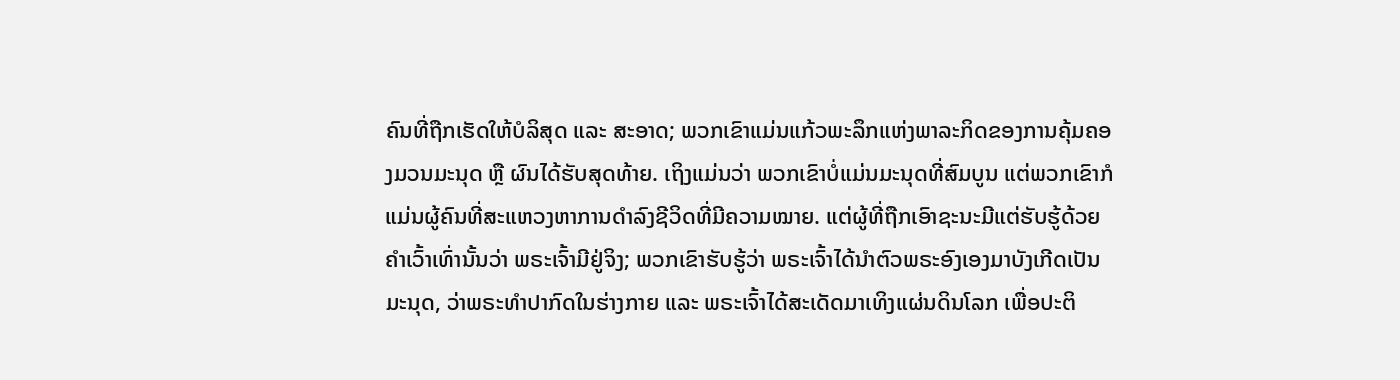ຄົນທີ່ຖືກເຮັດໃຫ້ບໍລິສຸດ ແລະ ສະອາດ; ພວກເຂົາແມ່ນແກ້ວພະລຶກແຫ່ງພາລະກິດຂອງການຄຸ້ມຄອງມວນມະນຸດ ຫຼື ຜົນໄດ້ຮັບສຸດທ້າຍ. ເຖິງແມ່ນວ່າ ພວກເຂົາບໍ່ແມ່ນມະນຸດທີ່ສົມບູນ ແຕ່ພວກເຂົາກໍແມ່ນຜູ້ຄົນທີ່ສະແຫວງຫາການດໍາລົງຊີວິດທີ່ມີຄວາມໝາຍ. ແຕ່ຜູ້ທີ່ຖືກເອົາຊະນະມີແຕ່ຮັບຮູ້ດ້ວຍຄໍາເວົ້າເທົ່ານັ້ນວ່າ ພຣະເຈົ້າມີຢູ່ຈິງ; ພວກເຂົາຮັບຮູ້ວ່າ ພຣະເຈົ້າໄດ້ນໍາຕົວພຣະອົງເອງມາບັງເກີດເປັນມະນຸດ, ວ່າພຣະທໍາປາກົດໃນຮ່າງກາຍ ແລະ ພຣະເຈົ້າໄດ້ສະເດັດມາເທິງແຜ່ນດິນໂລກ ເພື່ອປະຕິ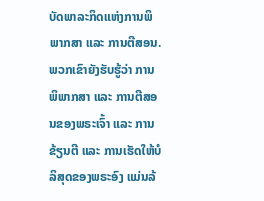ບັດພາລະກິດແຫ່ງການພິພາກສາ ແລະ ການຕີສອນ. ພວກເຂົາຍັງຮັບຮູ້ວ່າ ການພິພາກສາ ແລະ ການຕີສອນຂອງພຣະເຈົ້າ ແລະ ການຂ້ຽນຕີ ແລະ ການເຮັດໃຫ້ບໍລິສຸດຂອງພຣະອົງ ແມ່ນລ້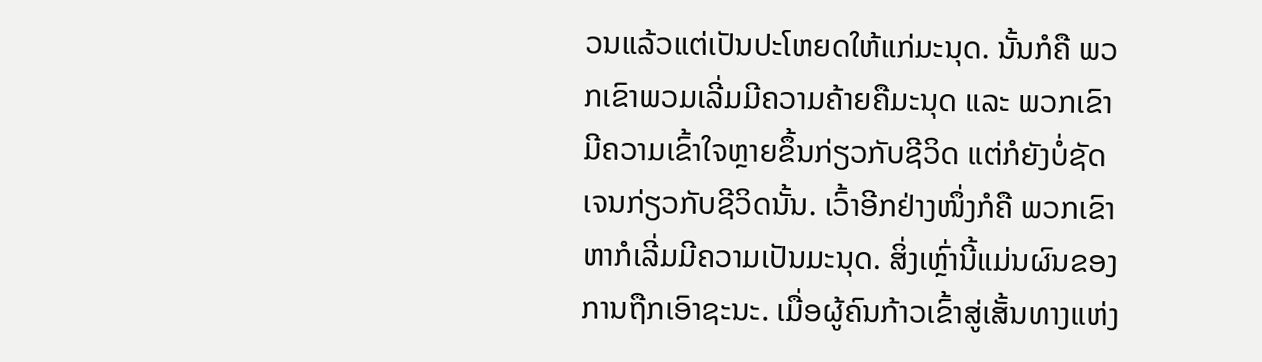ວນແລ້ວແຕ່ເປັນປະໂຫຍດໃຫ້ແກ່ມະນຸດ. ນັ້ນກໍຄື ພວກເຂົາພວມເລີ່ມມີຄວາມຄ້າຍຄືມະນຸດ ແລະ ພວກເຂົາມີຄວາມເຂົ້າໃຈຫຼາຍຂຶ້ນກ່ຽວກັບຊີວິດ ແຕ່ກໍຍັງບໍ່ຊັດເຈນກ່ຽວກັບຊີວິດນັ້ນ. ເວົ້າອີກຢ່າງໜຶ່ງກໍຄື ພວກເຂົາຫາກໍເລີ່ມມີຄວາມເປັນມະນຸດ. ສິ່ງເຫຼົ່ານີ້ແມ່ນຜົນຂອງການຖືກເອົາຊະນະ. ເມື່ອຜູ້ຄົນກ້າວເຂົ້າສູ່ເສັ້ນທາງແຫ່ງ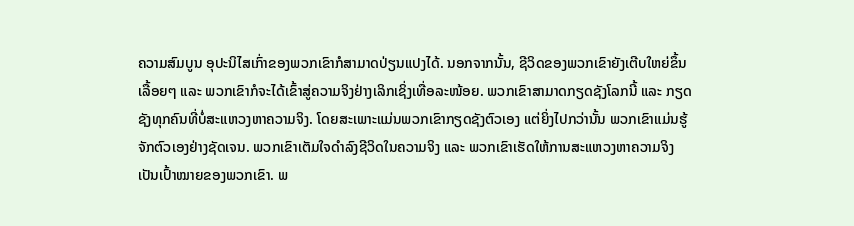ຄວາມສົມບູນ ອຸປະນິໄສເກົ່າຂອງພວກເຂົາກໍສາມາດປ່ຽນແປງໄດ້. ນອກຈາກນັ້ນ, ຊີວິດຂອງພວກເຂົາຍັງເຕີບໃຫຍ່ຂຶ້ນເລື້ອຍໆ ແລະ ພວກເຂົາກໍຈະໄດ້ເຂົ້າສູ່ຄວາມຈິງຢ່າງເລິກເຊິ່ງເທື່ອລະໜ້ອຍ. ພວກເຂົາສາມາດກຽດຊັງໂລກນີ້ ແລະ ກຽດຊັງທຸກຄົນທີ່ບໍ່ສະແຫວງຫາຄວາມຈິງ. ໂດຍສະເພາະແມ່ນພວກເຂົາກຽດຊັງຕົວເອງ ແຕ່ຍິ່ງໄປກວ່ານັ້ນ ພວກເຂົາແມ່ນຮູ້ຈັກຕົວເອງຢ່າງຊັດເຈນ. ພວກເຂົາເຕັມໃຈດໍາລົງຊີວິດໃນຄວາມຈິງ ແລະ ພວກເຂົາເຮັດໃຫ້ການສະແຫວງຫາຄວາມຈິງເປັນເປົ້າໝາຍຂອງພວກເຂົາ. ພ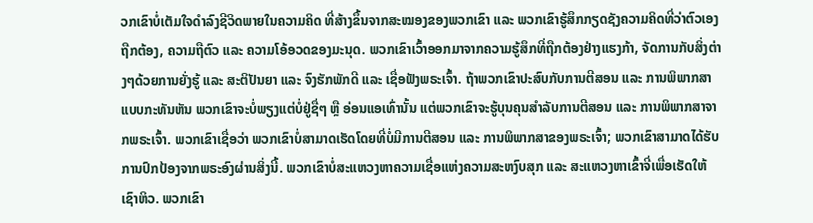ວກເຂົາບໍ່ເຕັມໃຈດໍາລົງຊີວິດພາຍໃນຄວາມຄິດ ທີ່ສ້າງຂຶ້ນຈາກສະໝອງຂອງພວກເຂົາ ແລະ ພວກເຂົາຮູ້ສຶກກຽດຊັງຄວາມຄິດທີ່ວ່າຕົວເອງຖືກຕ້ອງ, ຄວາມຖືຕົວ ແລະ ຄວາມໂອ້ອວດຂອງມະນຸດ. ພວກເຂົາເວົ້າອອກມາຈາກຄວາມຮູ້ສຶກທີ່ຖືກຕ້ອງຢ່າງແຮງກ້າ, ຈັດການກັບສິ່ງຕ່າງໆດ້ວຍການຍັ່ງຮູ້ ແລະ ສະຕິປັນຍາ ແລະ ຈົງຮັກພັກດີ ແລະ ເຊື່ອຟັງພຣະເຈົ້າ. ຖ້າພວກເຂົາປະສົບກັບການຕີສອນ ແລະ ການພິພາກສາແບບກະທັນຫັນ ພວກເຂົາຈະບໍ່ພຽງແຕ່ບໍ່ຢູ່ຊື່ໆ ຫຼື ອ່ອນແອເທົ່ານັ້ນ ແຕ່ພວກເຂົາຈະຮູ້ບຸນຄຸນສໍາລັບການຕີສອນ ແລະ ການພິພາກສາຈາກພຣະເຈົ້າ. ພວກເຂົາເຊື່ອວ່າ ພວກເຂົາບໍ່ສາມາດເຮັດໂດຍທີ່ບໍ່ມີການຕີສອນ ແລະ ການພິພາກສາຂອງພຣະເຈົ້າ; ພວກເຂົາສາມາດໄດ້ຮັບການປົກປ້ອງຈາກພຣະອົງຜ່ານສິ່ງນີ້. ພວກເຂົາບໍ່ສະແຫວງຫາຄວາມເຊື່ອແຫ່ງຄວາມສະຫງົບສຸກ ແລະ ສະແຫວງຫາເຂົ້າຈີ່ເພື່ອເຮັດໃຫ້ເຊົາຫິວ. ພວກເຂົາ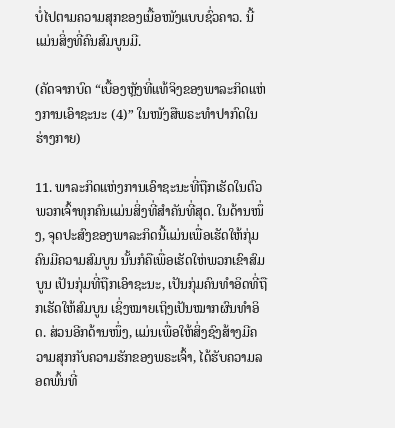ບໍ່ໄປຕາມຄວາມສຸກຂອງເນື້ອໜັງແບບຊົ່ວຄາວ. ນີ້ແມ່ນສິ່ງທີ່ຄົນສົມບູນມີ.

(ຄັດຈາກບົດ “ເບື້ອງຫຼັງທີ່ແທ້ຈິງຂອງພາລະກິດແຫ່ງການເອົາຊະນະ (4)” ໃນໜັງສືພຣະທໍາປາກົດໃນຮ່າງກາຍ)

11. ພາລະກິດແຫ່ງການເອົາຊະນະທີ່ຖືກເຮັດໃນຕົວພວກເຈົ້າທຸກຄົນແມ່ນສິ່ງທີ່ສໍາຄັນທີ່ສຸດ. ໃນດ້ານໜຶ່ງ, ຈຸດປະສົງຂອງພາລະກິດນີ້ແມ່ນເພື່ອເຮັດໃຫ້ກຸ່ມຄົນມີຄວາມສົມບູນ ນັ້ນກໍຄືເພື່ອເຮັດໃຫ່ພວກເຂົາສົມບູນ ເປັນກຸ່ມທີ່ຖືກເອົາຊະນະ, ເປັນກຸ່ມຄົນທໍາອິດທີ່ຖືກເຮັດໃຫ້ສົມບູນ ເຊິ່ງໝາຍເຖິງເປັນໝາກຜົນທໍາອິດ. ສ່ວນອີກດ້ານໜຶ່ງ, ແມ່ນເພື່ອໃຫ້ສິ່ງຊົງສ້າງມີຄວາມສຸກກັບຄວາມຮັກຂອງພຣະເຈົ້າ, ໄດ້ຮັບຄວາມລອດພົ້ນທີ່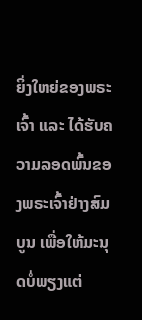ຍິ່ງໃຫຍ່ຂອງພຣະເຈົ້າ ແລະ ໄດ້ຮັບຄວາມລອດພົ້ນຂອງພຣະເຈົ້າຢ່າງສົມບູນ ເພື່ອໃຫ້ມະນຸດບໍ່ພຽງແຕ່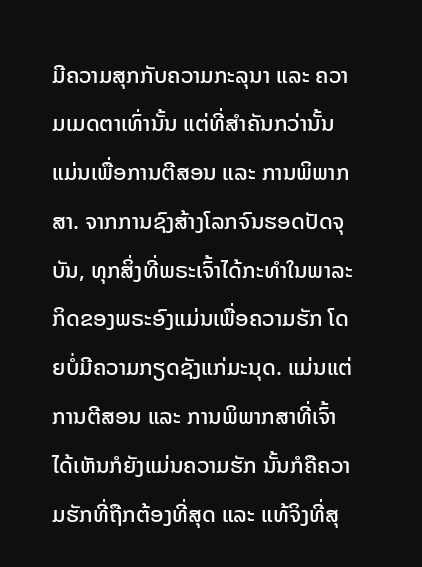ມີຄວາມສຸກກັບຄວາມກະລຸນາ ແລະ ຄວາມເມດຕາເທົ່ານັ້ນ ແຕ່ທີ່ສໍາຄັນກວ່ານັ້ນ ແມ່ນເພື່ອການຕີສອນ ແລະ ການພິພາກສາ. ຈາກການຊົງສ້າງໂລກຈົນຮອດປັດຈຸບັນ, ທຸກສິ່ງທີ່ພຣະເຈົ້າໄດ້ກະທໍາໃນພາລະກິດຂອງພຣະອົງແມ່ນເພື່ອຄວາມຮັກ ໂດຍບໍ່ມີຄວາມກຽດຊັງແກ່ມະນຸດ. ແມ່ນແຕ່ການຕີສອນ ແລະ ການພິພາກສາທີ່ເຈົ້າໄດ້ເຫັນກໍຍັງແມ່ນຄວາມຮັກ ນັ້ນກໍຄືຄວາມຮັກທີ່ຖືກຕ້ອງທີ່ສຸດ ແລະ ແທ້ຈິງທີ່ສຸ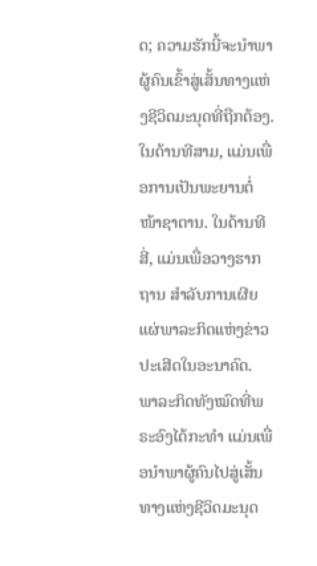ດ; ຄວາມຮັກນີ້ຈະນໍາພາຜູ້ຄົນເຂົ້າສູ່ເສັ້ນທາງແຫ່ງຊີວິດມະນຸດທີ່ຖືກຕ້ອງ. ໃນດ້ານທີສາມ, ແມ່ນເພື່ອການເປັນພະຍານຕໍ່ໜ້າຊາຕານ. ໃນດ້ານທີສີ່, ແມ່ນເພື່ອວາງຮາກຖານ ສໍາລັບການເຜີຍແຜ່ພາລະກິດແຫ່ງຂ່າວປະເສີດໃນອະນາຄົດ. ພາລະກິດທັງໝົດທີ່ພຣະອົງໄດ້ກະທໍາ ແມ່ນເພື່ອນໍາພາຜູ້ຄົນໄປສູ່ເສັ້ນທາງແຫ່ງຊີວິດມະນຸດ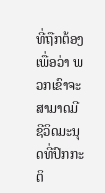ທີ່ຖືກຕ້ອງ ເພື່ອວ່າ ພວກເຂົາຈະສາມາດມີຊີວິດມະນຸດທີ່ປົກກະຕິ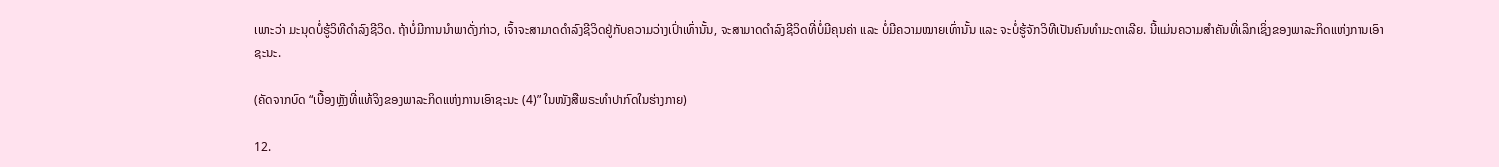ເພາະວ່າ ມະນຸດບໍ່ຮູ້ວິທີດໍາລົງຊີວິດ. ຖ້າບໍ່ມີການນໍາພາດັ່ງກ່າວ, ເຈົ້າຈະສາມາດດໍາລົງຊີວິດຢູ່ກັບຄວາມວ່າງເປົ່າເທົ່ານັ້ນ, ຈະສາມາດດໍາລົງຊີວິດທີ່ບໍ່ມີຄຸນຄ່າ ແລະ ບໍ່ມີຄວາມໝາຍເທົ່ານັ້ນ ແລະ ຈະບໍ່ຮູ້ຈັກວິທີເປັນຄົນທໍາມະດາເລີຍ. ນີ້ແມ່ນຄວາມສໍາຄັນທີ່ເລິກເຊິ່ງຂອງພາລະກິດແຫ່ງການເອົາຊະນະ.

(ຄັດຈາກບົດ “ເບື້ອງຫຼັງທີ່ແທ້ຈິງຂອງພາລະກິດແຫ່ງການເອົາຊະນະ (4)” ໃນໜັງສືພຣະທໍາປາກົດໃນຮ່າງກາຍ)

12.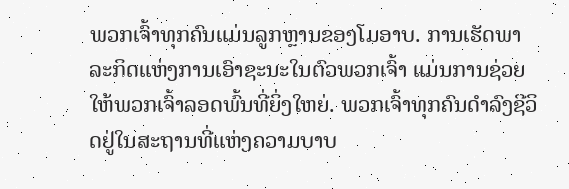ພວກເຈົ້າທຸກຄົນແມ່ນລູກຫຼານຂອງໂມອາບ. ການເຮັດພາລະກິດແຫ່ງການເອົາຊະນະໃນຕົວພວກເຈົ້າ ແມ່ນການຊ່ວຍໃຫ້ພວກເຈົ້າລອດພົ້ນທີ່ຍິ່ງໃຫຍ່. ພວກເຈົ້າທຸກຄົນດໍາລົງຊີວິດຢູ່ໃນສະຖານທີ່ແຫ່ງຄວາມບາບ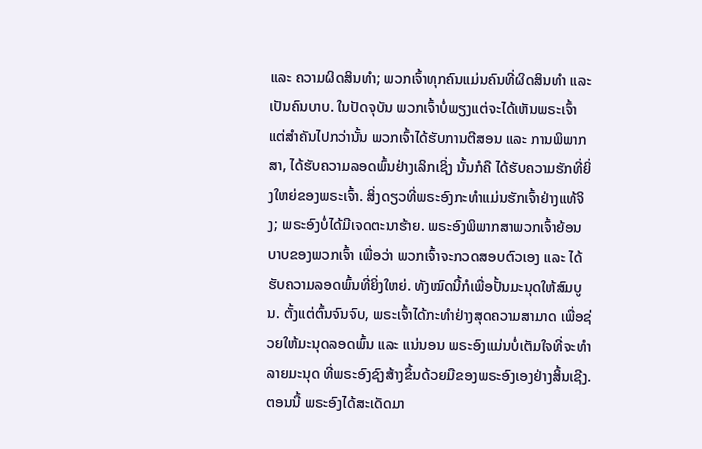ແລະ ຄວາມຜິດສິນທໍາ; ພວກເຈົ້າທຸກຄົນແມ່ນຄົນທີ່ຜິດສິນທໍາ ແລະ ເປັນຄົນບາບ. ໃນປັດຈຸບັນ ພວກເຈົ້າບໍ່ພຽງແຕ່ຈະໄດ້ເຫັນພຣະເຈົ້າ ແຕ່ສໍາຄັນໄປກວ່ານັ້ນ ພວກເຈົ້າໄດ້ຮັບການຕີສອນ ແລະ ການພິພາກສາ, ໄດ້ຮັບຄວາມລອດພົ້ນຢ່າງເລິກເຊິ່ງ ນັ້ນກໍຄື ໄດ້ຮັບຄວາມຮັກທີ່ຍິ່ງໃຫຍ່ຂອງພຣະເຈົ້າ. ສິ່ງດຽວທີ່ພຣະອົງກະທໍາແມ່ນຮັກເຈົ້າຢ່າງແທ້ຈິງ; ພຣະອົງບໍ່ໄດ້ມີເຈດຕະນາຮ້າຍ. ພຣະອົງພິພາກສາພວກເຈົ້າຍ້ອນບາບຂອງພວກເຈົ້າ ເພື່ອວ່າ ພວກເຈົ້າຈະກວດສອບຕົວເອງ ແລະ ໄດ້ຮັບຄວາມລອດພົ້ນທີ່ຍິ່ງໃຫຍ່. ທັງໝົດນີ້ກໍເພື່ອປັ້ນມະນຸດໃຫ້ສົມບູນ. ຕັ້ງແຕ່ຕົ້ນຈົນຈົບ, ພຣະເຈົ້າໄດ້ກະທໍາຢ່າງສຸດຄວາມສາມາດ ເພື່ອຊ່ວຍໃຫ້ມະນຸດລອດພົ້ນ ແລະ ແນ່ນອນ ພຣະອົງແມ່ນບໍ່ເຕັມໃຈທີ່ຈະທໍາລາຍມະນຸດ ທີ່ພຣະອົງຊົງສ້າງຂຶ້ນດ້ວຍມືຂອງພຣະອົງເອງຢ່າງສິ້ນເຊີງ. ຕອນນີ້ ພຣະອົງໄດ້ສະເດັດມາ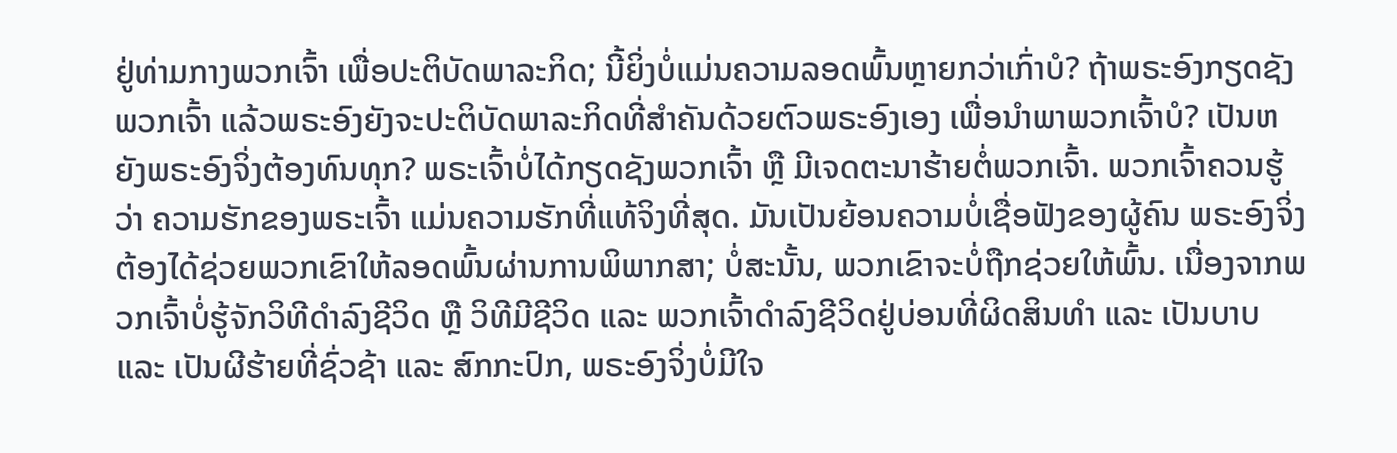ຢູ່ທ່າມກາງພວກເຈົ້າ ເພື່ອປະຕິບັດພາລະກິດ; ນີ້ຍິ່ງບໍ່ແມ່ນຄວາມລອດພົ້ນຫຼາຍກວ່າເກົ່າບໍ? ຖ້າພຣະອົງກຽດຊັງພວກເຈົ້າ ແລ້ວພຣະອົງຍັງຈະປະຕິບັດພາລະກິດທີ່ສໍາຄັນດ້ວຍຕົວພຣະອົງເອງ ເພື່ອນໍາພາພວກເຈົ້າບໍ? ເປັນຫຍັງພຣະອົງຈິ່ງຕ້ອງທົນທຸກ? ພຣະເຈົ້າບໍ່ໄດ້ກຽດຊັງພວກເຈົ້າ ຫຼື ມີເຈດຕະນາຮ້າຍຕໍ່ພວກເຈົ້າ. ພວກເຈົ້າຄວນຮູ້ວ່າ ຄວາມຮັກຂອງພຣະເຈົ້າ ແມ່ນຄວາມຮັກທີ່ແທ້ຈິງທີ່ສຸດ. ມັນເປັນຍ້ອນຄວາມບໍ່ເຊື່ອຟັງຂອງຜູ້ຄົນ ພຣະອົງຈິ່ງຕ້ອງໄດ້ຊ່ວຍພວກເຂົາໃຫ້ລອດພົ້ນຜ່ານການພິພາກສາ; ບໍ່ສະນັ້ນ, ພວກເຂົາຈະບໍ່ຖືກຊ່ວຍໃຫ້ພົ້ນ. ເນື່ອງຈາກພວກເຈົ້າບໍ່ຮູ້ຈັກວິທີດໍາລົງຊີວິດ ຫຼື ວິທີມີຊີວິດ ແລະ ພວກເຈົ້າດໍາລົງຊີວິດຢູ່ບ່ອນທີ່ຜິດສິນທໍາ ແລະ ເປັນບາບ ແລະ ເປັນຜີຮ້າຍທີ່ຊົ່ວຊ້າ ແລະ ສົກກະປົກ, ພຣະອົງຈິ່ງບໍ່ມີໃຈ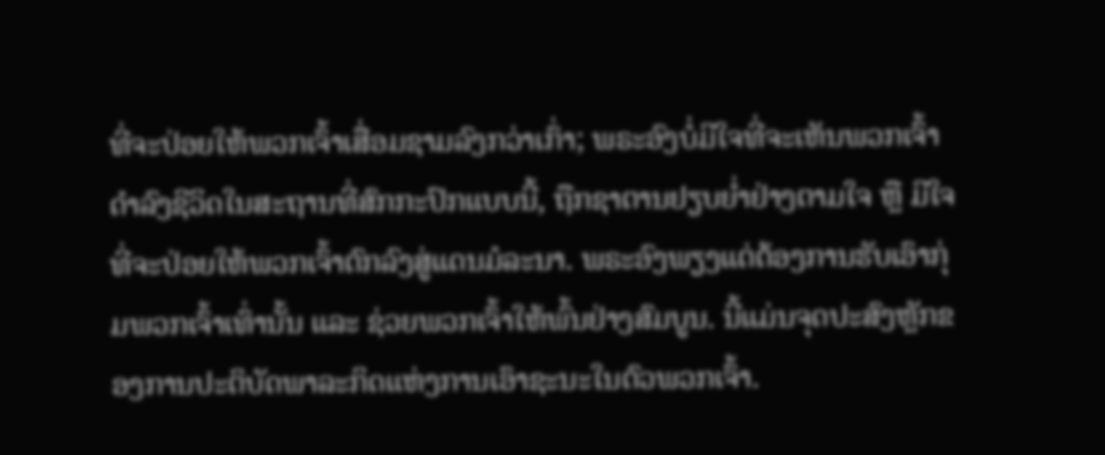ທີ່ຈະປ່ອຍໃຫ້ພວກເຈົ້າເສື່ອມຊາມລົງກວ່າເກົ່າ; ພຣະອົງບໍ່ມີໃຈທີ່ຈະເຫັນພວກເຈົ້າດໍາລົງຊີວິດໃນສະຖານທີ່ສົກກະປົກແບບນີ້, ຖືກຊາຕານຢຽບຍໍ່າຢ່າງຕາມໃຈ ຫຼື ມີໃຈທີ່ຈະປ່ອຍໃຫ້ພວກເຈົ້າຕົກລົງສູ່ແດນມໍລະນາ. ພຣະອົງພຽງແຕ່ຕ້ອງການຮັບເອົາກຸ່ມພວກເຈົ້າເທົ່ານັ້ນ ແລະ ຊ່ວຍພວກເຈົ້າໃຫ້ພົ້ນຢ່າງສົມບູນ. ນີ້ແມ່ນຈຸດປະສົງຫຼັກຂອງການປະຕິບັດພາລະກິດແຫ່ງການເອົາຊະນະໃນຕົວພວກເຈົ້າ.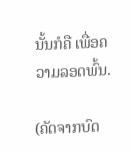ນັ້ນກໍຄື ເພື່ອຄວາມລອດພົ້ນ.

(ຄັດຈາກບົດ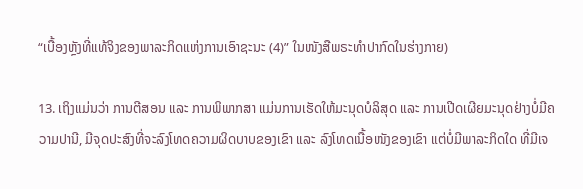“ເບື້ອງຫຼັງທີ່ແທ້ຈິງຂອງພາລະກິດແຫ່ງການເອົາຊະນະ (4)” ໃນໜັງສືພຣະທໍາປາກົດໃນຮ່າງກາຍ)

13. ເຖິງແມ່ນວ່າ ການຕີສອນ ແລະ ການພິພາກສາ ແມ່ນການເຮັດໃຫ້ມະນຸດບໍລິສຸດ ແລະ ການເປີດເຜີຍມະນຸດຢ່າງບໍ່ມີຄວາມປານີ, ມີຈຸດປະສົງທີ່ຈະລົງໂທດຄວາມຜິດບາບຂອງເຂົາ ແລະ ລົງໂທດເນື້ອໜັງຂອງເຂົາ ແຕ່ບໍ່ມີພາລະກິດໃດ ທີ່ມີເຈ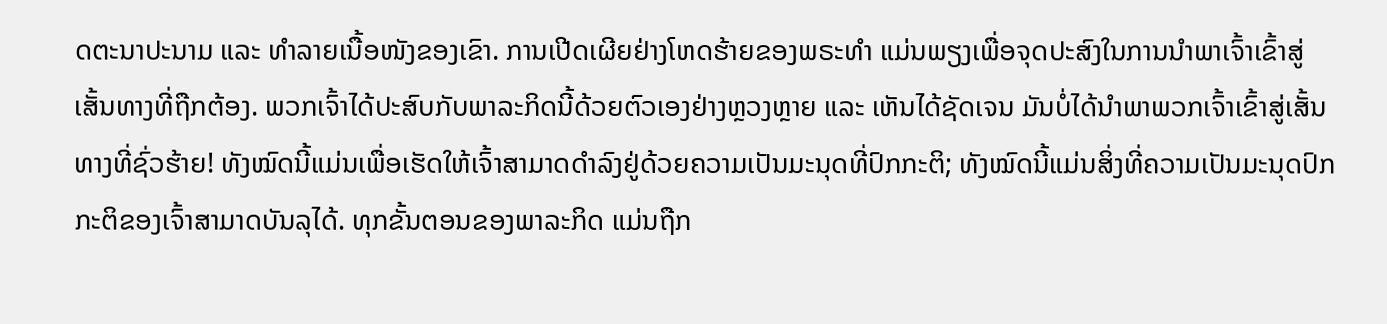ດຕະນາປະນາມ ແລະ ທໍາລາຍເນື້ອໜັງຂອງເຂົາ. ການເປີດເຜີຍຢ່າງໂຫດຮ້າຍຂອງພຣະທໍາ ແມ່ນພຽງເພື່ອຈຸດປະສົງໃນການນໍາພາເຈົ້າເຂົ້າສູ່ເສັ້ນທາງທີ່ຖືກຕ້ອງ. ພວກເຈົ້າໄດ້ປະສົບກັບພາລະກິດນີ້ດ້ວຍຕົວເອງຢ່າງຫຼວງຫຼາຍ ແລະ ເຫັນໄດ້ຊັດເຈນ ມັນບໍ່ໄດ້ນໍາພາພວກເຈົ້າເຂົ້າສູ່ເສັ້ນທາງທີ່ຊົ່ວຮ້າຍ! ທັງໝົດນີ້ແມ່ນເພື່ອເຮັດໃຫ້ເຈົ້າສາມາດດໍາລົງຢູ່ດ້ວຍຄວາມເປັນມະນຸດທີ່ປົກກະຕິ; ທັງໝົດນີ້ແມ່ນສິ່ງທີ່ຄວາມເປັນມະນຸດປົກກະຕິຂອງເຈົ້າສາມາດບັນລຸໄດ້. ທຸກຂັ້ນຕອນຂອງພາລະກິດ ແມ່ນຖືກ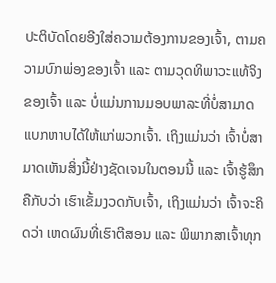ປະຕິບັດໂດຍອີງໃສ່ຄວາມຕ້ອງການຂອງເຈົ້າ, ຕາມຄວາມບົກພ່ອງຂອງເຈົ້າ ແລະ ຕາມວຸດທິພາວະແທ້ຈິງຂອງເຈົ້າ ແລະ ບໍ່ແມ່ນການມອບພາລະທີ່ບໍ່ສາມາດແບກຫາບໄດ້ໃຫ້ແກ່ພວກເຈົ້າ. ເຖິງແມ່ນວ່າ ເຈົ້າບໍ່ສາມາດເຫັນສິ່ງນີ້ຢ່າງຊັດເຈນໃນຕອນນີ້ ແລະ ເຈົ້າຮູ້ສຶກຄືກັບວ່າ ເຮົາເຂັ້ມງວດກັບເຈົ້າ, ເຖິງແມ່ນວ່າ ເຈົ້າຈະຄິດວ່າ ເຫດຜົນທີ່ເຮົາຕີສອນ ແລະ ພິພາກສາເຈົ້າທຸກ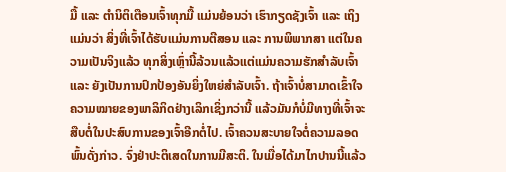ມື້ ແລະ ຕໍານິຕິເຕືອນເຈົ້າທຸກມື້ ແມ່ນຍ້ອນວ່າ ເຮົາກຽດຊັງເຈົ້າ ແລະ ເຖິງແມ່ນວ່າ ສິ່ງທີ່ເຈົ້າໄດ້ຮັບແມ່ນການຕີສອນ ແລະ ການພິພາກສາ ແຕ່ໃນຄວາມເປັນຈິງແລ້ວ ທຸກສິ່ງເຫຼົ່ານີ້ລ້ວນແລ້ວແຕ່ແມ່ນຄວາມຮັກສໍາລັບເຈົ້າ ແລະ ຍັງເປັນການປົກປ້ອງອັນຍິ່ງໃຫຍ່ສໍາລັບເຈົ້າ. ຖ້າເຈົ້າບໍ່ສາມາດເຂົ້າໃຈຄວາມໝາຍຂອງພາລິກິດຢ່າງເລິກເຊິ່ງກວ່ານີ້ ແລ້ວມັນກໍບໍ່ມີທາງທີ່ເຈົ້າຈະສືບຕໍ່ໃນປະສົບການຂອງເຈົ້າອີກຕໍ່ໄປ. ເຈົ້າຄວນສະບາຍໃຈຕໍ່ຄວາມລອດພົ້ນດັ່ງກ່າວ. ຈົ່ງຢ່າປະຕິເສດໃນການມີສະຕິ. ໃນເມື່ອໄດ້ມາໄກປານນີ້ແລ້ວ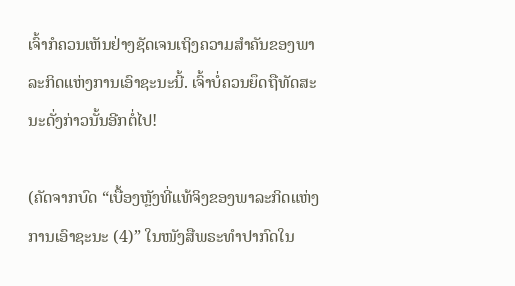ເຈົ້າກໍຄວນເຫັນຢ່າງຊັດເຈນເຖິງຄວາມສໍາຄັນຂອງພາລະກິດແຫ່ງການເອົາຊະນະນີ້. ເຈົ້າບໍ່ຄວນຍຶດຖືທັດສະນະດັ່ງກ່າວນັ້ນອີກຕໍ່ໄປ!

(ຄັດຈາກບົດ “ເບື້ອງຫຼັງທີ່ແທ້ຈິງຂອງພາລະກິດແຫ່ງການເອົາຊະນະ (4)” ໃນໜັງສືພຣະທໍາປາກົດໃນ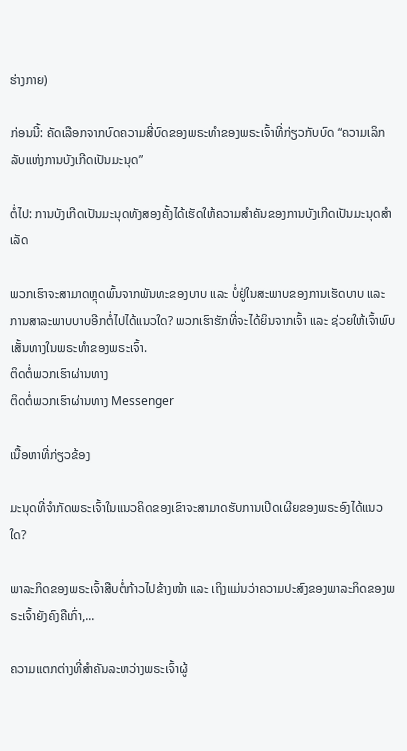ຮ່າງກາຍ)

ກ່ອນນີ້: ຄັດເລືອກຈາກບົດຄວາມສີ່ບົດຂອງພຣະທຳຂອງພຣະເຈົ້າທີ່ກ່ຽວກັບບົດ “ຄວາມເລິກລັບແຫ່ງການບັງເກີດເປັນມະນຸດ”

ຕໍ່ໄປ: ການບັງເກີດເປັນມະນຸດທັງສອງຄັ້ງໄດ້ເຮັດໃຫ້ຄວາມສຳຄັນຂອງການບັງເກີດເປັນມະນຸດສຳເລັດ

ພວກເຮົາຈະສາມາດຫຼຸດພົ້ນຈາກພັນທະຂອງບາບ ແລະ ບໍ່ຢູ່ໃນສະພາບຂອງການເຮັດບາບ ແລະ ການສາລະພາບບາບອີກຕໍ່ໄປໄດ້ແນວໃດ? ພວກເຮົາຮັກທີ່ຈະໄດ້ຍິນຈາກເຈົ້າ ແລະ ຊ່ວຍໃຫ້ເຈົ້າພົບເສັ້ນທາງໃນພຣະທຳຂອງພຣະເຈົ້າ.
ຕິດຕໍ່ພວກເຮົາຜ່ານທາງ
ຕິດຕໍ່ພວກເຮົາຜ່ານທາງ Messenger

ເນື້ອຫາທີ່ກ່ຽວຂ້ອງ

ມະນຸດທີ່ຈໍາກັດພຣະເຈົ້າໃນແນວຄິດຂອງເຂົາຈະສາມາດຮັບການເປີດເຜີຍຂອງພຣະອົງໄດ້ແນວໃດ?

ພາລະກິດຂອງພຣະເຈົ້າສືບຕໍ່ກ້າວໄປຂ້າງໜ້າ ແລະ ເຖິງແມ່ນວ່າຄວາມປະສົງຂອງພາລະກິດຂອງພຣະເຈົ້າຍັງຄົງຄືເກົ່າ,...

ຄວາມແຕກຕ່າງທີ່ສໍາຄັນລະຫວ່າງພຣະເຈົ້າຜູ້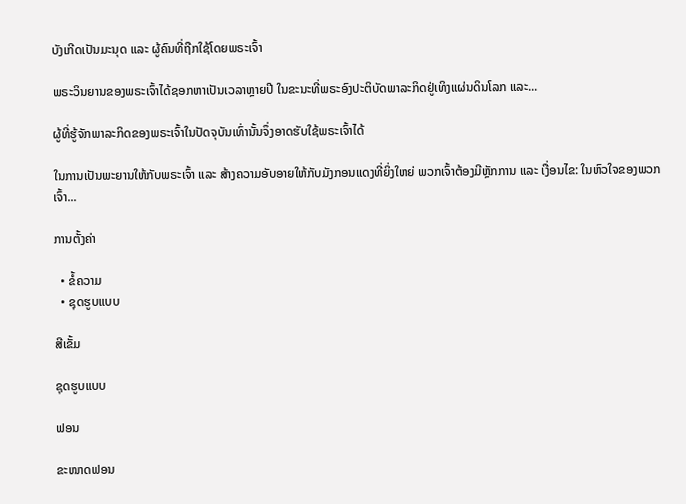ບັງເກີດເປັນມະນຸດ ແລະ ຜູ້ຄົນທີ່ຖືກໃຊ້ໂດຍພຣະເຈົ້າ

ພຣະວິນຍານຂອງພຣະເຈົ້າໄດ້ຊອກຫາເປັນເວລາຫຼາຍປີ ໃນຂະນະທີ່ພຣະອົງປະຕິບັດພາລະກິດຢູ່ເທິງແຜ່ນດິນໂລກ ແລະ...

ຜູ້ທີ່ຮູ້ຈັກພາລະກິດຂອງພຣະເຈົ້າໃນປັດຈຸບັນເທົ່ານັ້ນຈຶ່ງອາດຮັບໃຊ້ພຣະເຈົ້າໄດ້

ໃນການເປັນພະຍານໃຫ້ກັບພຣະເຈົ້າ ແລະ ສ້າງຄວາມອັບອາຍໃຫ້ກັບມັງກອນແດງທີ່ຍິ່ງໃຫຍ່ ພວກເຈົ້າຕ້ອງມີຫຼັກການ ແລະ ເງື່ອນໄຂ: ໃນຫົວໃຈຂອງພວກເຈົ້າ...

ການຕັ້ງຄ່າ

  • ຂໍ້ຄວາມ
  • ຊຸດຮູບແບບ

ສີເຂັ້ມ

ຊຸດຮູບແບບ

ຟອນ

ຂະໜາດຟອນ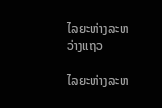ໄລຍະຫ່າງລະຫວ່າງແຖວ

ໄລຍະຫ່າງລະຫ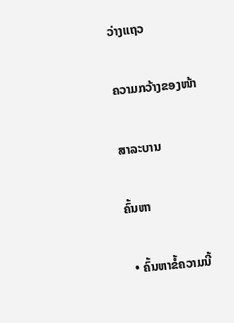ວ່າງແຖວ

ຄວາມກວ້າງຂອງໜ້າ

ສາລະບານ

ຄົ້ນຫາ

  • ຄົ້ນຫາຂໍ້ຄວາມນີ້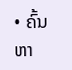• ຄົ້ນຫາ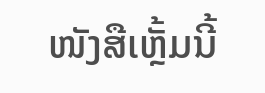ໜັງສືເຫຼັ້ມນີ້